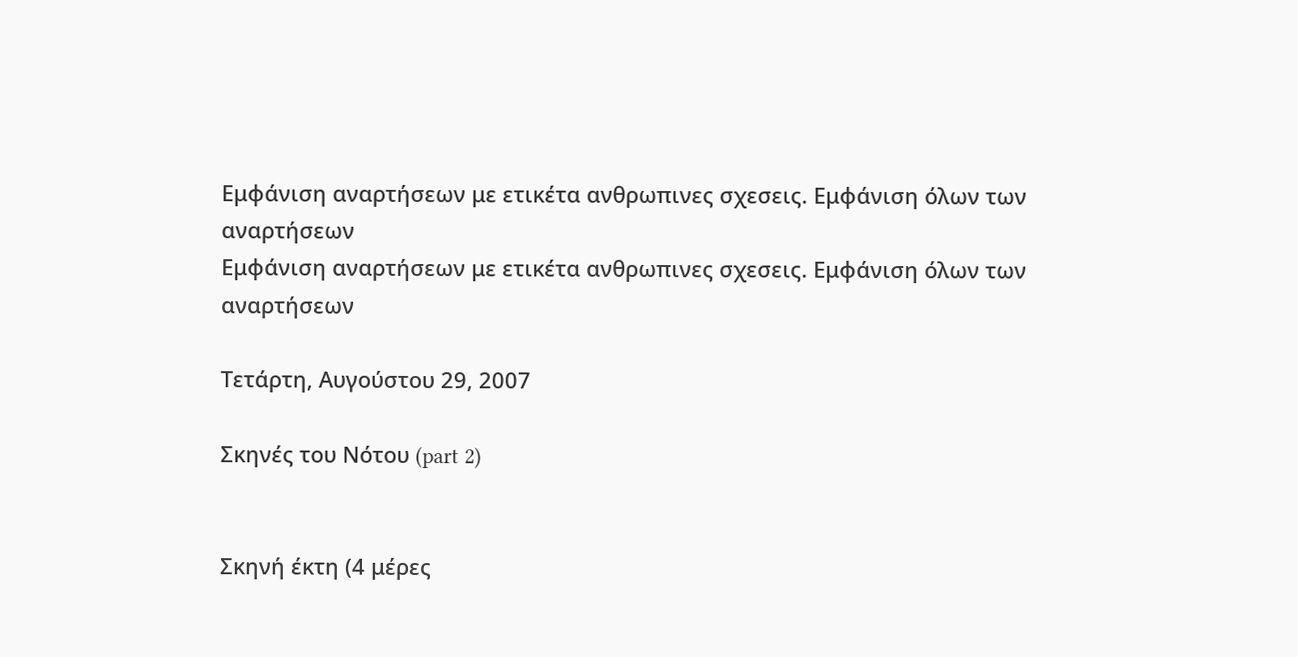Εμφάνιση αναρτήσεων με ετικέτα ανθρωπινες σχεσεις. Εμφάνιση όλων των αναρτήσεων
Εμφάνιση αναρτήσεων με ετικέτα ανθρωπινες σχεσεις. Εμφάνιση όλων των αναρτήσεων

Τετάρτη, Αυγούστου 29, 2007

Σκηνές του Νότου (part 2)


Σκηνή έκτη (4 μέρες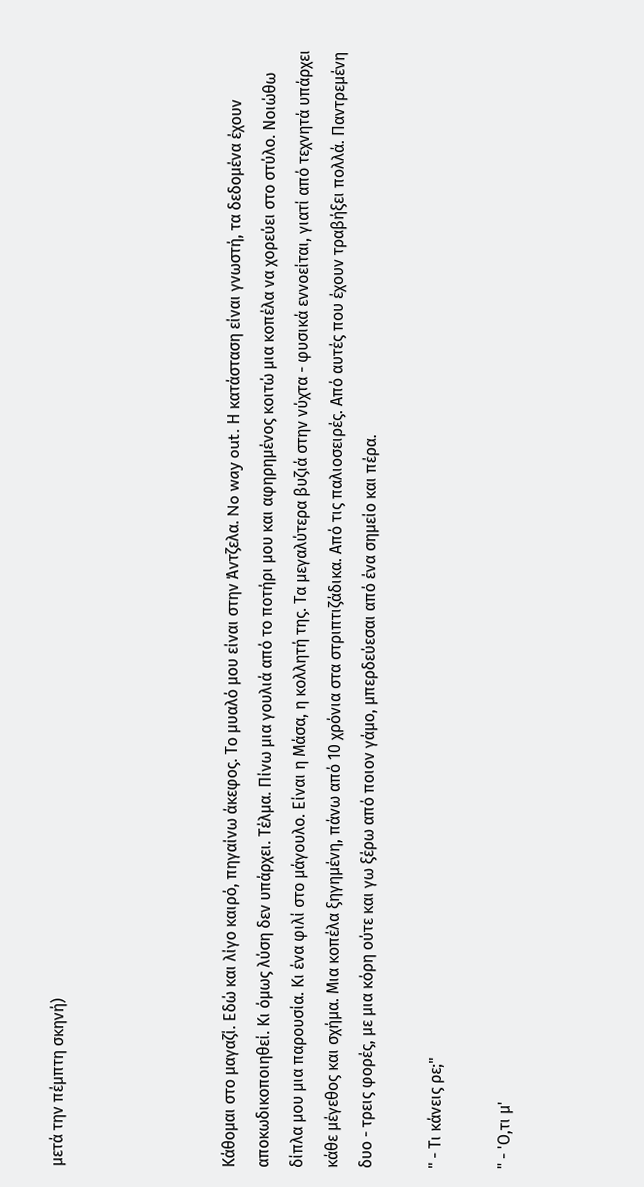μετά την πέμπτη σκηνή)




Κάθομαι στο μαγαζί. Εδώ και λίγο καιρό, πηγαίνω άκεφος. Το μυαλό μου είναι στην Άντζελα. No way out. Η κατάσταση είναι γνωστή, τα δεδομένα έχουν αποκωδικοποιηθεί. Κι όμως λύση δεν υπάρχει. Τέλμα. Πίνω μια γουλιά από το ποτήρι μου και αφηρημένος κοιτώ μια κοπέλα να χορεύει στο στύλο. Νοιώθω δίπλα μου μια παρουσία. Κι ένα φιλί στο μάγουλο. Είναι η Μάσα, η κολλητή της. Τα μεγαλύτερα βυζιά στην νύχτα - φυσικά εννοείται, γιατί από τεχνητά υπάρχει κάθε μέγεθος και σχήμα. Μια κοπέλα ξηγημένη, πάνω από 10 χρόνια στα στριπτιζάδικα. Από τις παλιοσειρές. Από αυτές που έχουν τραβήξει πολλά. Παντρεμένη δυο - τρεις φορές, με μια κόρη ούτε και γω ξέρω από ποιον γάμο, μπερδεύεσαι από ένα σημείο και πέρα.

" - Τι κάνεις ρε;"

" - 'Ο,τι μ'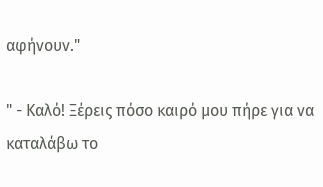αφήνουν."

" - Καλό! Ξέρεις πόσο καιρό μου πήρε για να καταλάβω το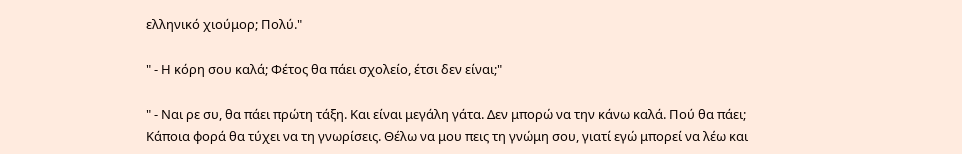ελληνικό χιούμορ; Πολύ."

" - Η κόρη σου καλά; Φέτος θα πάει σχολείο, έτσι δεν είναι;"

" - Ναι ρε συ, θα πάει πρώτη τάξη. Και είναι μεγάλη γάτα. Δεν μπορώ να την κάνω καλά. Πού θα πάει; Κάποια φορά θα τύχει να τη γνωρίσεις. Θέλω να μου πεις τη γνώμη σου, γιατί εγώ μπορεί να λέω και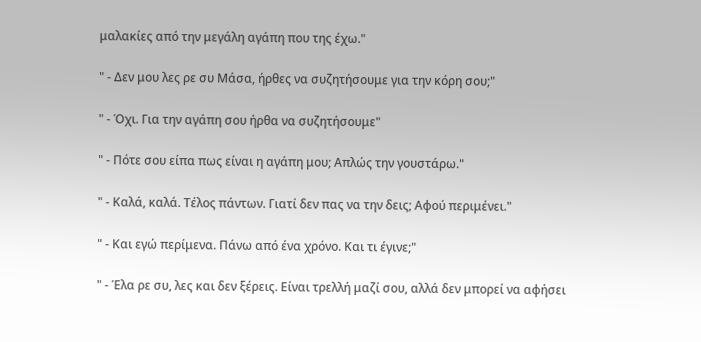μαλακίες από την μεγάλη αγάπη που της έχω."

" - Δεν μου λες ρε συ Μάσα, ήρθες να συζητήσουμε για την κόρη σου;"

" - Όχι. Για την αγάπη σου ήρθα να συζητήσουμε"

" - Πότε σου είπα πως είναι η αγάπη μου; Απλώς την γουστάρω."

" - Καλά, καλά. Τέλος πάντων. Γιατί δεν πας να την δεις; Αφού περιμένει."

" - Και εγώ περίμενα. Πάνω από ένα χρόνο. Και τι έγινε;"

" - Έλα ρε συ, λες και δεν ξέρεις. Είναι τρελλή μαζί σου, αλλά δεν μπορεί να αφήσει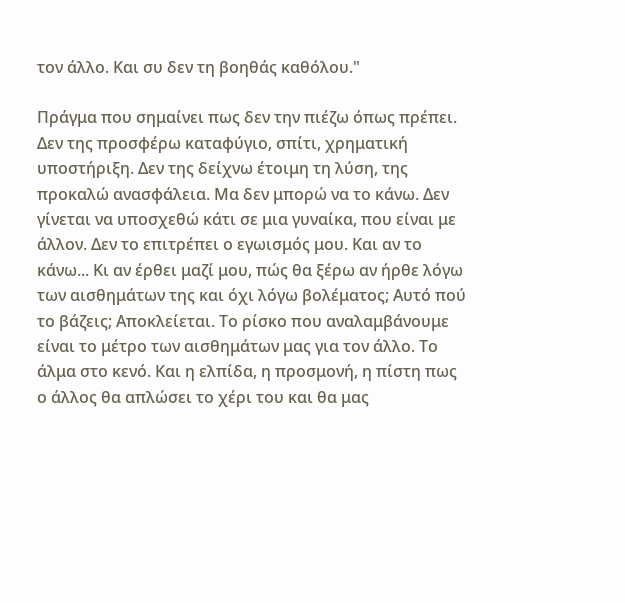τον άλλο. Και συ δεν τη βοηθάς καθόλου."

Πράγμα που σημαίνει πως δεν την πιέζω όπως πρέπει. Δεν της προσφέρω καταφύγιο, σπίτι, χρηματική υποστήριξη. Δεν της δείχνω έτοιμη τη λύση, της προκαλώ ανασφάλεια. Μα δεν μπορώ να το κάνω. Δεν γίνεται να υποσχεθώ κάτι σε μια γυναίκα, που είναι με άλλον. Δεν το επιτρέπει ο εγωισμός μου. Και αν το κάνω... Κι αν έρθει μαζί μου, πώς θα ξέρω αν ήρθε λόγω των αισθημάτων της και όχι λόγω βολέματος; Αυτό πού το βάζεις; Αποκλείεται. Το ρίσκο που αναλαμβάνουμε είναι το μέτρο των αισθημάτων μας για τον άλλο. Το άλμα στο κενό. Και η ελπίδα, η προσμονή, η πίστη πως ο άλλος θα απλώσει το χέρι του και θα μας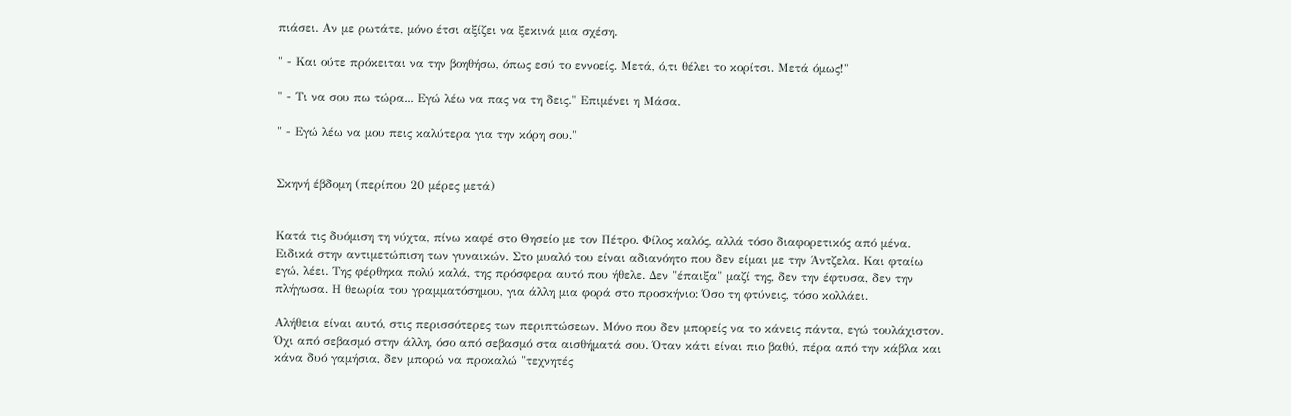πιάσει. Αν με ρωτάτε, μόνο έτσι αξίζει να ξεκινά μια σχέση.

" - Και ούτε πρόκειται να την βοηθήσω, όπως εσύ το εννοείς. Μετά, ό,τι θέλει το κορίτσι. Μετά όμως!"

" - Τι να σου πω τώρα... Εγώ λέω να πας να τη δεις." Επιμένει η Μάσα.

" - Εγώ λέω να μου πεις καλύτερα για την κόρη σου."


Σκηνή έβδομη (περίπου 20 μέρες μετά)


Κατά τις δυόμιση τη νύχτα, πίνω καφέ στο Θησείο με τον Πέτρο. Φίλος καλός, αλλά τόσο διαφορετικός από μένα. Ειδικά στην αντιμετώπιση των γυναικών. Στο μυαλό του είναι αδιανόητο που δεν είμαι με την Άντζελα. Και φταίω εγώ, λέει. Της φέρθηκα πολύ καλά, της πρόσφερα αυτό που ήθελε. Δεν "έπαιξα" μαζί της, δεν την έφτυσα, δεν την πλήγωσα. Η θεωρία του γραμματόσημου, για άλλη μια φορά στο προσκήνιο: Όσο τη φτύνεις, τόσο κολλάει.

Αλήθεια είναι αυτό, στις περισσότερες των περιπτώσεων. Μόνο που δεν μπορείς να το κάνεις πάντα, εγώ τουλάχιστον. Όχι από σεβασμό στην άλλη, όσο από σεβασμό στα αισθήματά σου. Όταν κάτι είναι πιο βαθύ, πέρα από την κάβλα και κάνα δυό γαμήσια, δεν μπορώ να προκαλώ "τεχνητές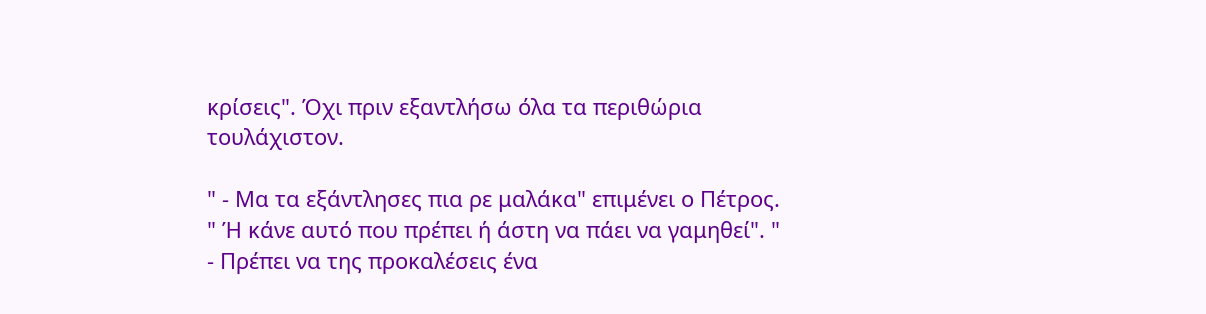κρίσεις". Όχι πριν εξαντλήσω όλα τα περιθώρια τουλάχιστον.

" - Μα τα εξάντλησες πια ρε μαλάκα" επιμένει ο Πέτρος. " Ή κάνε αυτό που πρέπει ή άστη να πάει να γαμηθεί". " - Πρέπει να της προκαλέσεις ένα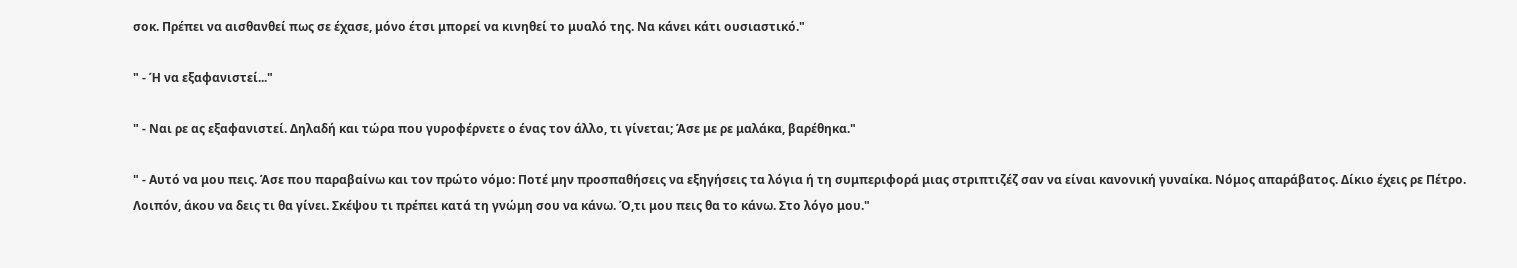σοκ. Πρέπει να αισθανθεί πως σε έχασε, μόνο έτσι μπορεί να κινηθεί το μυαλό της. Να κάνει κάτι ουσιαστικό."

" - Ή να εξαφανιστεί..."

" - Ναι ρε ας εξαφανιστεί. Δηλαδή και τώρα που γυροφέρνετε ο ένας τον άλλο, τι γίνεται; Άσε με ρε μαλάκα, βαρέθηκα."

" - Αυτό να μου πεις. Άσε που παραβαίνω και τον πρώτο νόμο: Ποτέ μην προσπαθήσεις να εξηγήσεις τα λόγια ή τη συμπεριφορά μιας στριπτιζέζ σαν να είναι κανονική γυναίκα. Νόμος απαράβατος. Δίκιο έχεις ρε Πέτρο. Λοιπόν, άκου να δεις τι θα γίνει. Σκέψου τι πρέπει κατά τη γνώμη σου να κάνω. Ό,τι μου πεις θα το κάνω. Στο λόγο μου."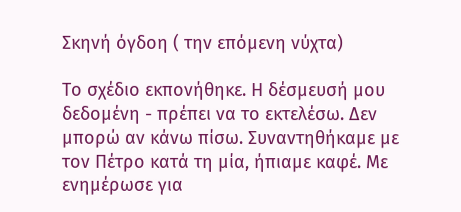Σκηνή όγδοη ( την επόμενη νύχτα)

Το σχέδιο εκπονήθηκε. Η δέσμευσή μου δεδομένη - πρέπει να το εκτελέσω. Δεν μπορώ αν κάνω πίσω. Συναντηθήκαμε με τον Πέτρο κατά τη μία, ήπιαμε καφέ. Με ενημέρωσε για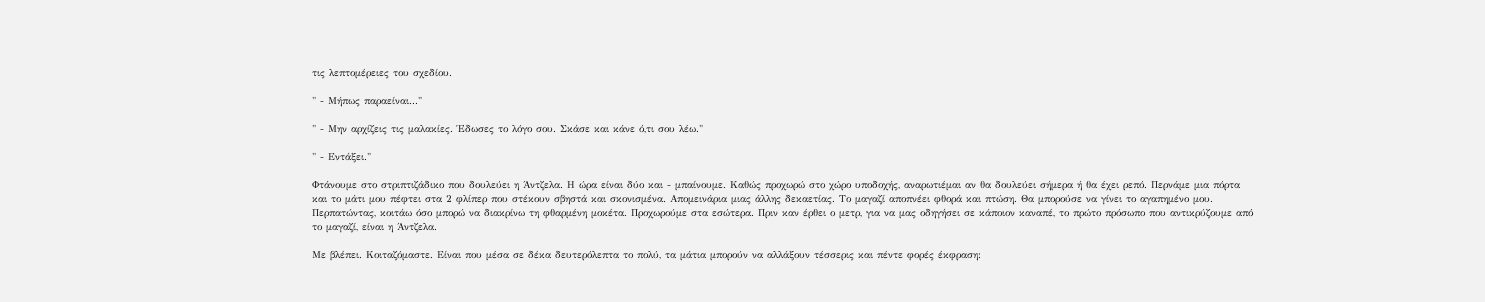τις λεπτομέρειες του σχεδίου.

" - Μήπως παραείναι..."

" - Μην αρχίζεις τις μαλακίες. Έδωσες το λόγο σου. Σκάσε και κάνε ό,τι σου λέω."

" - Εντάξει."

Φτάνουμε στο στριπτιζάδικο που δουλεύει η Άντζελα. Η ώρα είναι δύο και - μπαίνουμε. Καθώς προχωρώ στο χώρο υποδοχής, αναρωτιέμαι αν θα δουλεύει σήμερα ή θα έχει ρεπό. Περνάμε μια πόρτα και το μάτι μου πέφτει στα 2 φλίπερ που στέκουν σβηστά και σκονισμένα. Απομεινάρια μιας άλλης δεκαετίας. Το μαγαζί αποπνέει φθορά και πτώση. Θα μπορούσε να γίνει το αγαπημένο μου. Περπατώντας, κοιτάω όσο μπορώ να διακρίνω τη φθαρμένη μοκέτα. Προχωρούμε στα εσώτερα. Πριν καν έρθει ο μετρ, για να μας οδηγήσει σε κάποιον καναπέ, το πρώτο πρόσωπο που αντικρύζουμε από το μαγαζί, είναι η Άντζελα.

Με βλέπει. Κοιταζόμαστε. Είναι που μέσα σε δέκα δευτερόλεπτα το πολύ, τα μάτια μπορούν να αλλάξουν τέσσερις και πέντε φορές έκφραση: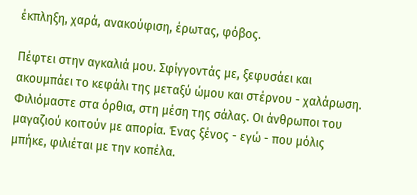έκπληξη, χαρά, ανακούφιση, έρωτας, φόβος.

Πέφτει στην αγκαλιά μου. Σφίγγοντάς με, ξεφυσάει και ακουμπάει το κεφάλι της μεταξύ ώμου και στέρνου - χαλάρωση. Φιλιόμαστε στα όρθια, στη μέση της σάλας. Οι άνθρωποι του μαγαζιού κοιτούν με απορία. Ένας ξένος - εγώ - που μόλις μπήκε, φιλιέται με την κοπέλα.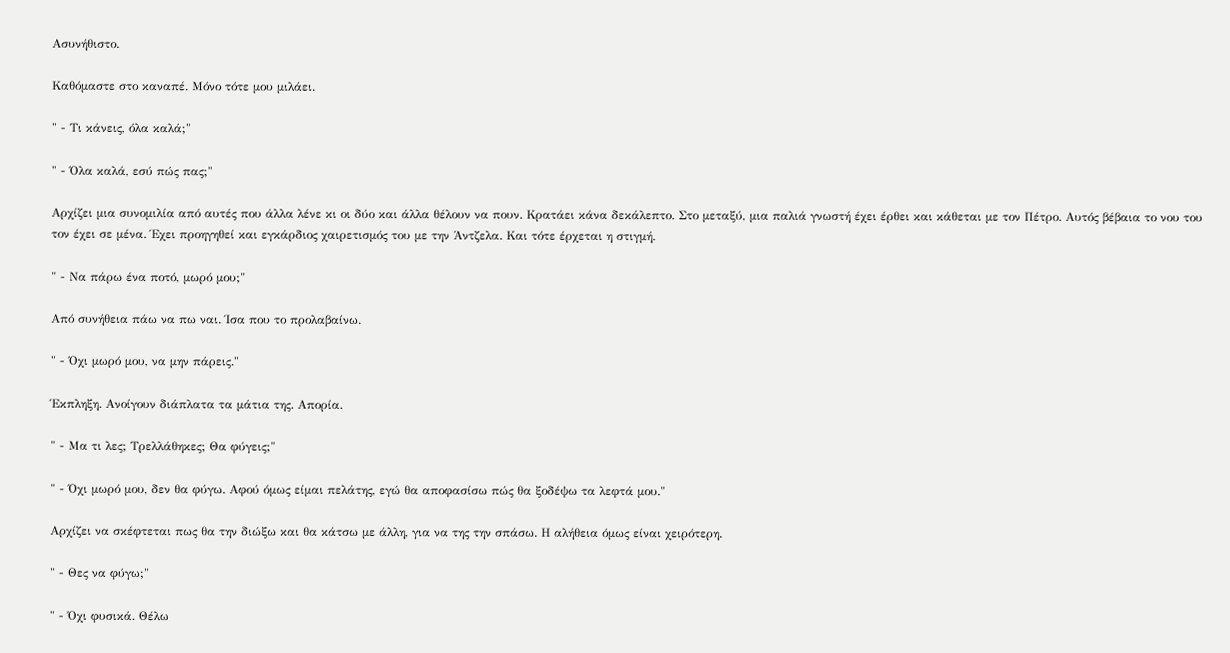Ασυνήθιστο.

Καθόμαστε στο καναπέ. Μόνο τότε μου μιλάει.

" - Τι κάνεις, όλα καλά;"

" - Όλα καλά, εσύ πώς πας;"

Αρχίζει μια συνομιλία από αυτές που άλλα λένε κι οι δύο και άλλα θέλουν να πουν. Κρατάει κάνα δεκάλεπτο. Στο μεταξύ, μια παλιά γνωστή έχει έρθει και κάθεται με τον Πέτρο. Αυτός βέβαια το νου του τον έχει σε μένα. Έχει προηγηθεί και εγκάρδιος χαιρετισμός του με την Άντζελα. Και τότε έρχεται η στιγμή.

" - Να πάρω ένα ποτό, μωρό μου;"

Από συνήθεια πάω να πω ναι. Ίσα που το προλαβαίνω.

" - Όχι μωρό μου, να μην πάρεις."

Έκπληξη. Ανοίγουν διάπλατα τα μάτια της. Απορία.

" - Μα τι λες; Τρελλάθηκες; Θα φύγεις;"

" - Όχι μωρό μου, δεν θα φύγω. Αφού όμως είμαι πελάτης, εγώ θα αποφασίσω πώς θα ξοδέψω τα λεφτά μου."

Αρχίζει να σκέφτεται πως θα την διώξω και θα κάτσω με άλλη, για να της την σπάσω. Η αλήθεια όμως είναι χειρότερη.

" - Θες να φύγω;"

" - Όχι φυσικά. Θέλω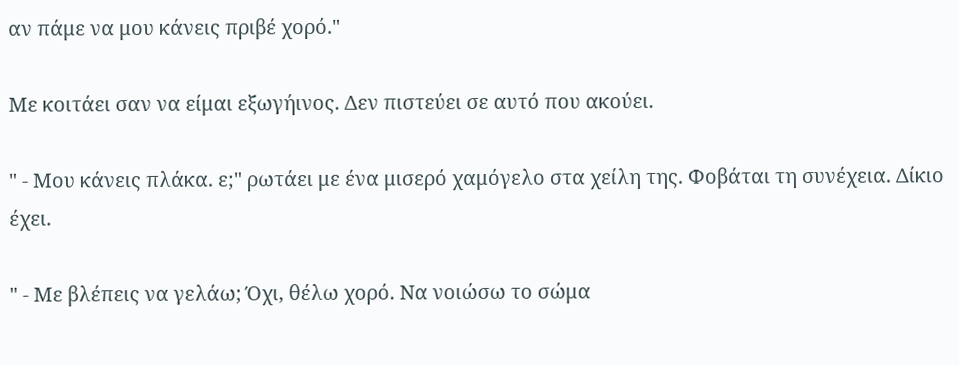αν πάμε να μου κάνεις πριβέ χορό."

Με κοιτάει σαν να είμαι εξωγήινος. Δεν πιστεύει σε αυτό που ακούει.

" - Μου κάνεις πλάκα. ε;" ρωτάει με ένα μισερό χαμόγελο στα χείλη της. Φοβάται τη συνέχεια. Δίκιο έχει.

" - Με βλέπεις να γελάω; Όχι, θέλω χορό. Να νοιώσω το σώμα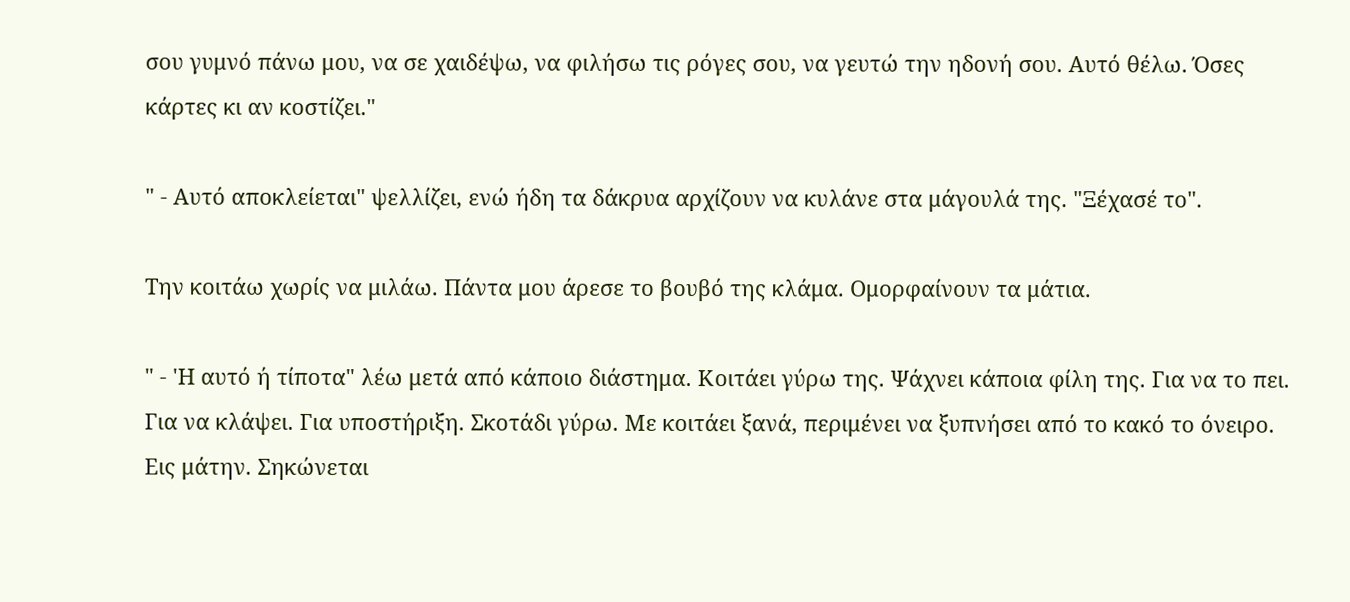σου γυμνό πάνω μου, να σε χαιδέψω, να φιλήσω τις ρόγες σου, να γευτώ την ηδονή σου. Αυτό θέλω. Όσες κάρτες κι αν κοστίζει."

" - Αυτό αποκλείεται" ψελλίζει, ενώ ήδη τα δάκρυα αρχίζουν να κυλάνε στα μάγουλά της. "Ξέχασέ το".

Την κοιτάω χωρίς να μιλάω. Πάντα μου άρεσε το βουβό της κλάμα. Ομορφαίνουν τα μάτια.

" - 'Η αυτό ή τίποτα" λέω μετά από κάποιο διάστημα. Κοιτάει γύρω της. Ψάχνει κάποια φίλη της. Για να το πει. Για να κλάψει. Για υποστήριξη. Σκοτάδι γύρω. Με κοιτάει ξανά, περιμένει να ξυπνήσει από το κακό το όνειρο. Εις μάτην. Σηκώνεται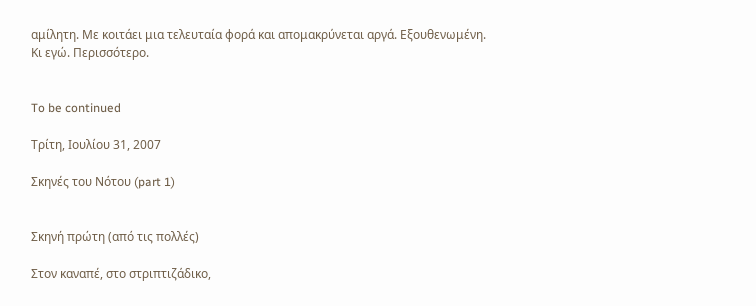αμίλητη. Με κοιτάει μια τελευταία φορά και απομακρύνεται αργά. Εξουθενωμένη. Κι εγώ. Περισσότερο.


To be continued

Τρίτη, Ιουλίου 31, 2007

Σκηνές του Νότου (part 1)


Σκηνή πρώτη (από τις πολλές)

Στον καναπέ, στο στριπτιζάδικο,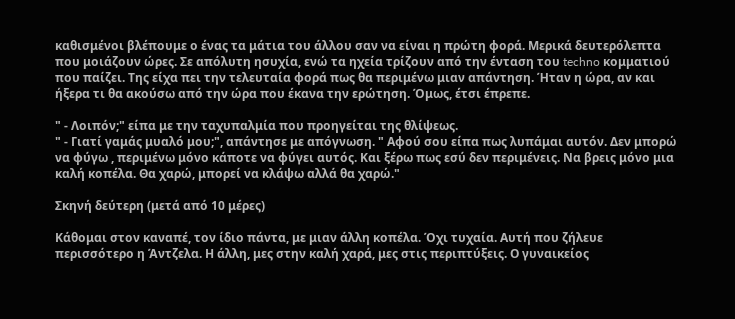καθισμένοι βλέπουμε ο ένας τα μάτια του άλλου σαν να είναι η πρώτη φορά. Μερικά δευτερόλεπτα που μοιάζουν ώρες. Σε απόλυτη ησυχία, ενώ τα ηχεία τρίζουν από την ένταση του techno κομματιού που παίζει. Της είχα πει την τελευταία φορά πως θα περιμένω μιαν απάντηση. Ήταν η ώρα, αν και ήξερα τι θα ακούσω από την ώρα που έκανα την ερώτηση. Όμως, έτσι έπρεπε.

" - Λοιπόν;" είπα με την ταχυπαλμία που προηγείται της θλίψεως.
" - Γιατί γαμάς μυαλό μου;", απάντησε με απόγνωση. " Αφού σου είπα πως λυπάμαι αυτόν. Δεν μπορώ να φύγω , περιμένω μόνο κάποτε να φύγει αυτός. Και ξέρω πως εσύ δεν περιμένεις. Να βρεις μόνο μια καλή κοπέλα. Θα χαρώ, μπορεί να κλάψω αλλά θα χαρώ."

Σκηνή δεύτερη (μετά από 10 μέρες)

Κάθομαι στον καναπέ, τον ίδιο πάντα, με μιαν άλλη κοπέλα. Όχι τυχαία. Αυτή που ζήλευε περισσότερο η Άντζελα. Η άλλη, μες στην καλή χαρά, μες στις περιπτύξεις. Ο γυναικείος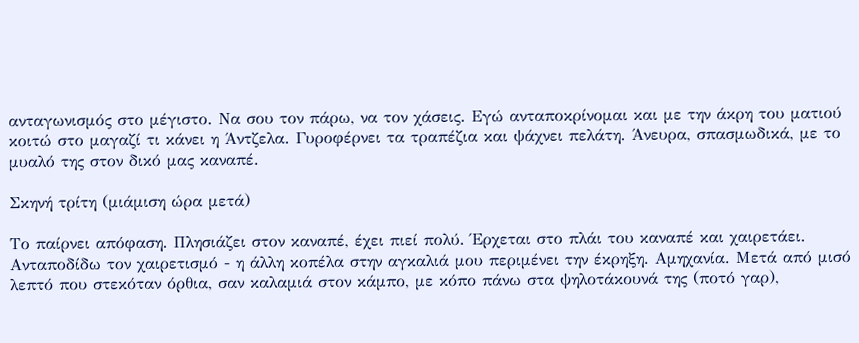ανταγωνισμός στο μέγιστο. Να σου τον πάρω, να τον χάσεις. Εγώ ανταποκρίνομαι και με την άκρη του ματιού κοιτώ στο μαγαζί τι κάνει η Άντζελα. Γυροφέρνει τα τραπέζια και ψάχνει πελάτη. Άνευρα, σπασμωδικά, με το μυαλό της στον δικό μας καναπέ.

Σκηνή τρίτη (μιάμιση ώρα μετά)

Το παίρνει απόφαση. Πλησιάζει στον καναπέ, έχει πιεί πολύ. Έρχεται στο πλάι του καναπέ και χαιρετάει. Ανταποδίδω τον χαιρετισμό - η άλλη κοπέλα στην αγκαλιά μου περιμένει την έκρηξη. Αμηχανία. Μετά από μισό λεπτό που στεκόταν όρθια, σαν καλαμιά στον κάμπο, με κόπο πάνω στα ψηλοτάκουνά της (ποτό γαρ),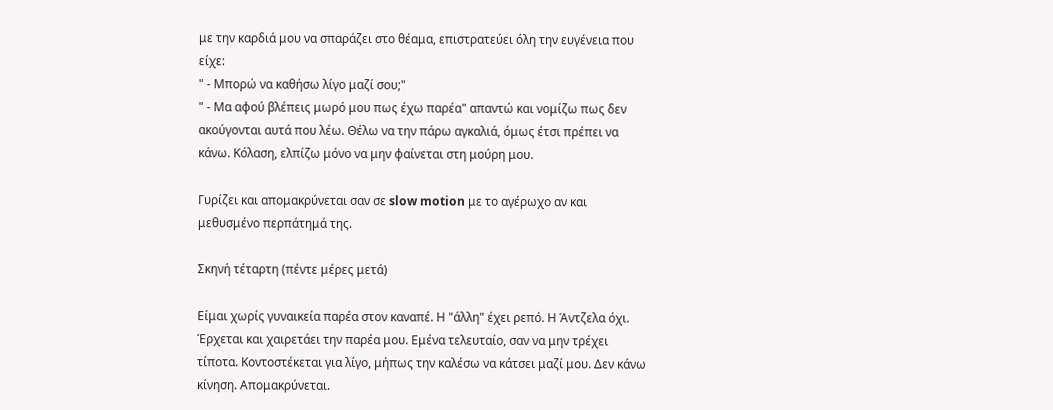με την καρδιά μου να σπαράζει στο θέαμα, επιστρατεύει όλη την ευγένεια που είχε:
" - Μπορώ να καθήσω λίγο μαζί σου;"
" - Μα αφού βλέπεις μωρό μου πως έχω παρέα" απαντώ και νομίζω πως δεν ακούγονται αυτά που λέω. Θέλω να την πάρω αγκαλιά, όμως έτσι πρέπει να κάνω. Κόλαση, ελπίζω μόνο να μην φαίνεται στη μούρη μου.

Γυρίζει και απομακρύνεται σαν σε slow motion με το αγέρωχο αν και μεθυσμένο περπάτημά της.

Σκηνή τέταρτη (πέντε μέρες μετά)

Είμαι χωρίς γυναικεία παρέα στον καναπέ. Η "άλλη" έχει ρεπό. Η Άντζελα όχι. Έρχεται και χαιρετάει την παρέα μου. Εμένα τελευταίο, σαν να μην τρέχει τίποτα. Κοντοστέκεται για λίγο, μήπως την καλέσω να κάτσει μαζί μου. Δεν κάνω κίνηση. Απομακρύνεται.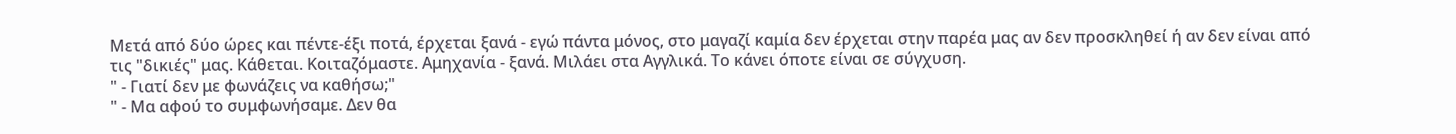Μετά από δύο ώρες και πέντε-έξι ποτά, έρχεται ξανά - εγώ πάντα μόνος, στο μαγαζί καμία δεν έρχεται στην παρέα μας αν δεν προσκληθεί ή αν δεν είναι από τις "δικιές" μας. Κάθεται. Κοιταζόμαστε. Αμηχανία - ξανά. Μιλάει στα Αγγλικά. Το κάνει όποτε είναι σε σύγχυση.
" - Γιατί δεν με φωνάζεις να καθήσω;"
" - Μα αφού το συμφωνήσαμε. Δεν θα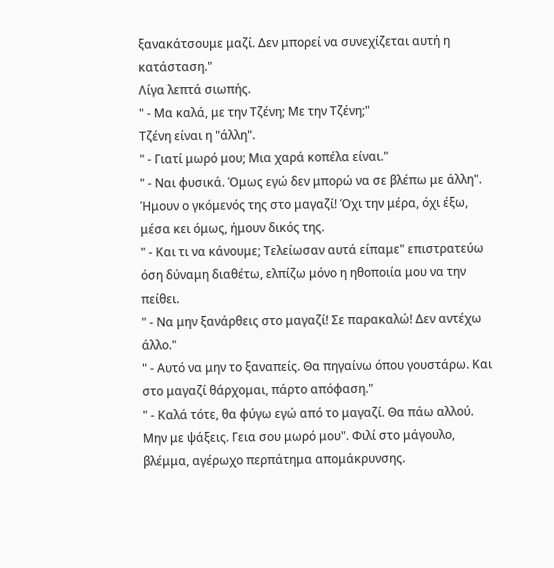ξανακάτσουμε μαζί. Δεν μπορεί να συνεχίζεται αυτή η κατάσταση."
Λίγα λεπτά σιωπής.
" - Μα καλά, με την Τζένη; Με την Τζένη;"
Τζένη είναι η "άλλη".
" - Γιατί μωρό μου; Μια χαρά κοπέλα είναι."
" - Ναι φυσικά. Όμως εγώ δεν μπορώ να σε βλέπω με άλλη". Ήμουν ο γκόμενός της στο μαγαζί! Όχι την μέρα, όχι έξω, μέσα κει όμως, ήμουν δικός της.
" - Και τι να κάνουμε; Τελείωσαν αυτά είπαμε" επιστρατεύω όση δύναμη διαθέτω, ελπίζω μόνο η ηθοποιία μου να την πείθει.
" - Να μην ξανάρθεις στο μαγαζί! Σε παρακαλώ! Δεν αντέχω άλλο."
" - Αυτό να μην το ξαναπείς. Θα πηγαίνω όπου γουστάρω. Και στο μαγαζί θάρχομαι, πάρτο απόφαση."
" - Καλά τότε, θα φύγω εγώ από το μαγαζί. Θα πάω αλλού. Μην με ψάξεις. Γεια σου μωρό μου". Φιλί στο μάγουλο, βλέμμα, αγέρωχο περπάτημα απομάκρυνσης.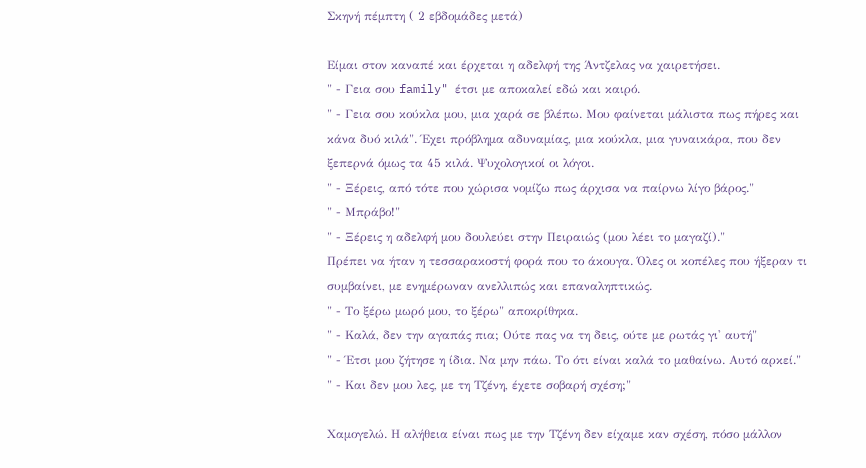Σκηνή πέμπτη ( 2 εβδομάδες μετά)

Είμαι στον καναπέ και έρχεται η αδελφή της Άντζελας να χαιρετήσει.
" - Γεια σου family" έτσι με αποκαλεί εδώ και καιρό.
" - Γεια σου κούκλα μου, μια χαρά σε βλέπω. Μου φαίνεται μάλιστα πως πήρες και κάνα δυό κιλά". Έχει πρόβλημα αδυναμίας, μια κούκλα, μια γυναικάρα, που δεν ξεπερνά όμως τα 45 κιλά. Ψυχολογικοί οι λόγοι.
" - Ξέρεις, από τότε που χώρισα νομίζω πως άρχισα να παίρνω λίγο βάρος."
" - Μπράβο!"
" - Ξέρεις η αδελφή μου δουλεύει στην Πειραιώς (μου λέει το μαγαζί)."
Πρέπει να ήταν η τεσσαρακοστή φορά που το άκουγα. Όλες οι κοπέλες που ήξεραν τι συμβαίνει, με ενημέρωναν ανελλιπώς και επαναληπτικώς.
" - Το ξέρω μωρό μου, το ξέρω" αποκρίθηκα.
" - Καλά, δεν την αγαπάς πια; Ούτε πας να τη δεις, ούτε με ρωτάς γι' αυτή"
" - Έτσι μου ζήτησε η ίδια. Να μην πάω. Το ότι είναι καλά το μαθαίνω. Αυτό αρκεί."
" - Και δεν μου λες, με τη Τζένη, έχετε σοβαρή σχέση;"

Χαμογελώ. Η αλήθεια είναι πως με την Τζένη δεν είχαμε καν σχέση, πόσο μάλλον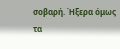σοβαρή. Ήξερα όμως τα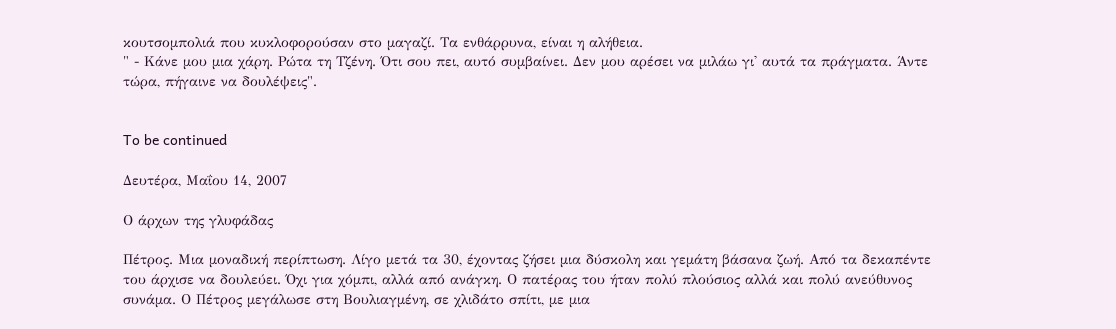κουτσομπολιά που κυκλοφορούσαν στο μαγαζί. Τα ενθάρρυνα, είναι η αλήθεια.
" - Κάνε μου μια χάρη. Ρώτα τη Τζένη. Ότι σου πει, αυτό συμβαίνει. Δεν μου αρέσει να μιλάω γι' αυτά τα πράγματα. Άντε τώρα, πήγαινε να δουλέψεις".


To be continued

Δευτέρα, Μαΐου 14, 2007

Ο άρχων της γλυφάδας

Πέτρος. Μια μοναδική περίπτωση. Λίγο μετά τα 30, έχοντας ζήσει μια δύσκολη και γεμάτη βάσανα ζωή. Από τα δεκαπέντε του άρχισε να δουλεύει. Όχι για χόμπι, αλλά από ανάγκη. Ο πατέρας του ήταν πολύ πλούσιος αλλά και πολύ ανεύθυνος συνάμα. Ο Πέτρος μεγάλωσε στη Βουλιαγμένη, σε χλιδάτο σπίτι, με μια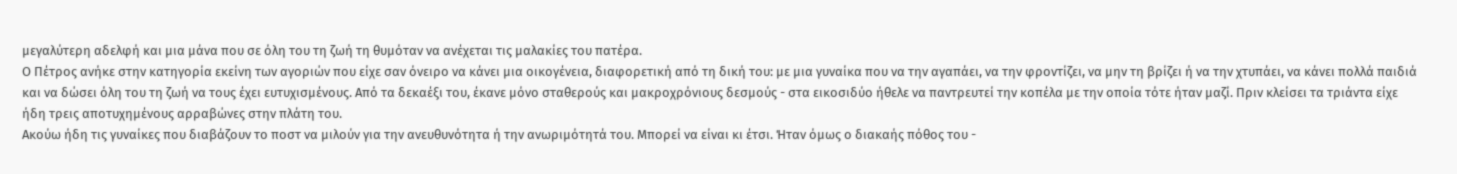μεγαλύτερη αδελφή και μια μάνα που σε όλη του τη ζωή τη θυμόταν να ανέχεται τις μαλακίες του πατέρα.
Ο Πέτρος ανήκε στην κατηγορία εκείνη των αγοριών που είχε σαν όνειρο να κάνει μια οικογένεια, διαφορετική από τη δική του: με μια γυναίκα που να την αγαπάει, να την φροντίζει, να μην τη βρίζει ή να την χτυπάει, να κάνει πολλά παιδιά και να δώσει όλη του τη ζωή να τους έχει ευτυχισμένους. Από τα δεκαέξι του, έκανε μόνο σταθερούς και μακροχρόνιους δεσμούς - στα εικοσιδύο ήθελε να παντρευτεί την κοπέλα με την οποία τότε ήταν μαζί. Πριν κλείσει τα τριάντα είχε ήδη τρεις αποτυχημένους αρραβώνες στην πλάτη του.
Ακούω ήδη τις γυναίκες που διαβάζουν το ποστ να μιλούν για την ανευθυνότητα ή την ανωριμότητά του. Μπορεί να είναι κι έτσι. Ήταν όμως ο διακαής πόθος του -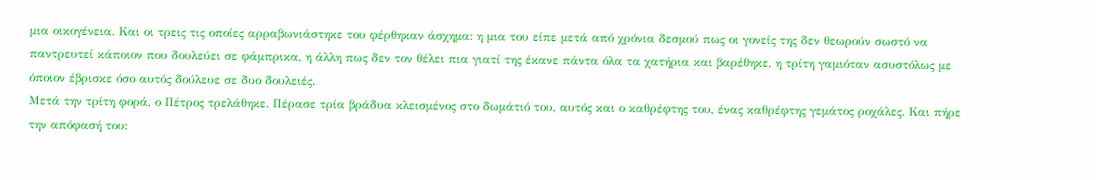μια οικογένεια. Και οι τρεις τις οποίες αρραβωνιάστηκε του φέρθηκαν άσχημα: η μια του είπε μετά από χρόνια δεσμού πως οι γονείς της δεν θεωρούν σωστό να παντρευτεί κάποιον που δουλεύει σε φάμπρικα, η άλλη πως δεν τον θέλει πια γιατί της έκανε πάντα όλα τα χατήρια και βαρέθηκε, η τρίτη γαμιόταν ασυστόλως με όποιον έβρισκε όσο αυτός δούλευε σε δυο δουλειές.
Μετά την τρίτη φορά, ο Πέτρος τρελάθηκε. Πέρασε τρία βράδυα κλεισμένος στο δωμάτιό του, αυτός και ο καθρέφτης του, ένας καθρέφτης γεμάτος ροχάλες. Και πήρε την απόφασή του: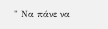" Να πάνε να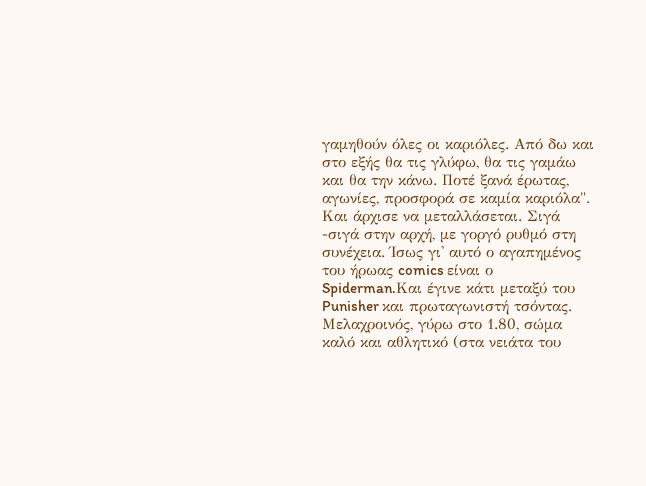γαμηθούν όλες οι καριόλες. Από δω και στο εξής θα τις γλύφω, θα τις γαμάω και θα την κάνω. Ποτέ ξανά έρωτας, αγωνίες, προσφορά σε καμία καριόλα".
Και άρχισε να μεταλλάσεται. Σιγά -σιγά στην αρχή, με γοργό ρυθμό στη συνέχεια. Ίσως γι' αυτό ο αγαπημένος του ήρωας comics είναι ο Spiderman.Και έγινε κάτι μεταξύ του Punisher και πρωταγωνιστή τσόντας. Μελαχροινός, γύρω στο 1.80, σώμα καλό και αθλητικό (στα νειάτα του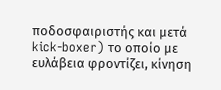ποδοσφαιριστής και μετά kick-boxer) το οποίο με ευλάβεια φροντίζει, κίνηση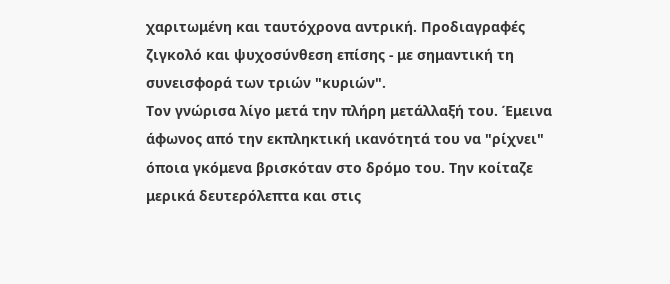χαριτωμένη και ταυτόχρονα αντρική. Προδιαγραφές ζιγκολό και ψυχοσύνθεση επίσης - με σημαντική τη συνεισφορά των τριών "κυριών".
Τον γνώρισα λίγο μετά την πλήρη μετάλλαξή του. Έμεινα άφωνος από την εκπληκτική ικανότητά του να "ρίχνει" όποια γκόμενα βρισκόταν στο δρόμο του. Την κοίταζε μερικά δευτερόλεπτα και στις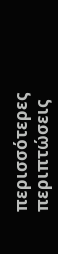περισσότερες περιπτώσεις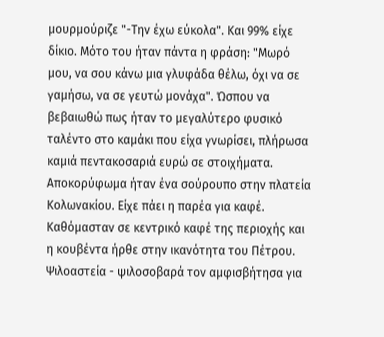μουρμούριζε "-Την έχω εύκολα". Και 99% είχε δίκιο. Μότο του ήταν πάντα η φράση: "Μωρό μου, να σου κάνω μια γλυφάδα θέλω, όχι να σε γαμήσω, να σε γευτώ μονάχα". Ώσπου να βεβαιωθώ πως ήταν το μεγαλύτερο φυσικό ταλέντο στο καμάκι που είχα γνωρίσει, πλήρωσα καμιά πεντακοσαριά ευρώ σε στοιχήματα. Αποκορύφωμα ήταν ένα σούρουπο στην πλατεία Κολωνακίου. Είχε πάει η παρέα για καφέ. Καθόμασταν σε κεντρικό καφέ της περιοχής και η κουβέντα ήρθε στην ικανότητα του Πέτρου. Ψιλοαστεία - ψιλοσοβαρά τον αμφισβήτησα για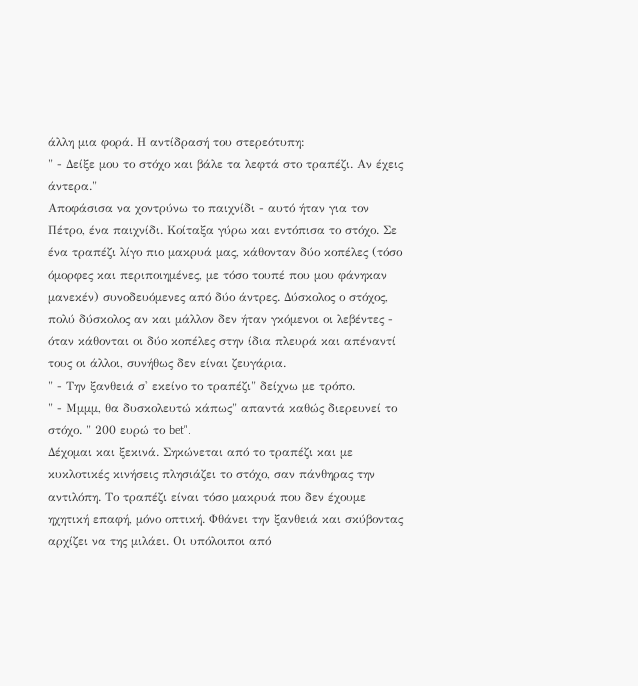άλλη μια φορά. Η αντίδρασή του στερεότυπη:
" - Δείξε μου το στόχο και βάλε τα λεφτά στο τραπέζι. Αν έχεις άντερα."
Αποφάσισα να χοντρύνω το παιχνίδι - αυτό ήταν για τον Πέτρο, ένα παιχνίδι. Κοίταξα γύρω και εντόπισα το στόχο. Σε ένα τραπέζι λίγο πιο μακρυά μας, κάθονταν δύο κοπέλες (τόσο όμορφες και περιποιημένες, με τόσο τουπέ που μου φάνηκαν μανεκέν) συνοδευόμενες από δύο άντρες. Δύσκολος ο στόχος, πολύ δύσκολος αν και μάλλον δεν ήταν γκόμενοι οι λεβέντες - όταν κάθονται οι δύο κοπέλες στην ίδια πλευρά και απέναντί τους οι άλλοι, συνήθως δεν είναι ζευγάρια.
" - Την ξανθειά σ' εκείνο το τραπέζι" δείχνω με τρόπο.
" - Μμμμ, θα δυσκολευτώ κάπως" απαντά καθώς διερευνεί το στόχο. " 200 ευρώ το bet".
Δέχομαι και ξεκινά. Σηκώνεται από το τραπέζι και με κυκλοτικές κινήσεις πλησιάζει το στόχο, σαν πάνθηρας την αντιλόπη. Το τραπέζι είναι τόσο μακρυά που δεν έχουμε ηχητική επαφή, μόνο οπτική. Φθάνει την ξανθειά και σκύβοντας αρχίζει να της μιλάει. Οι υπόλοιποι από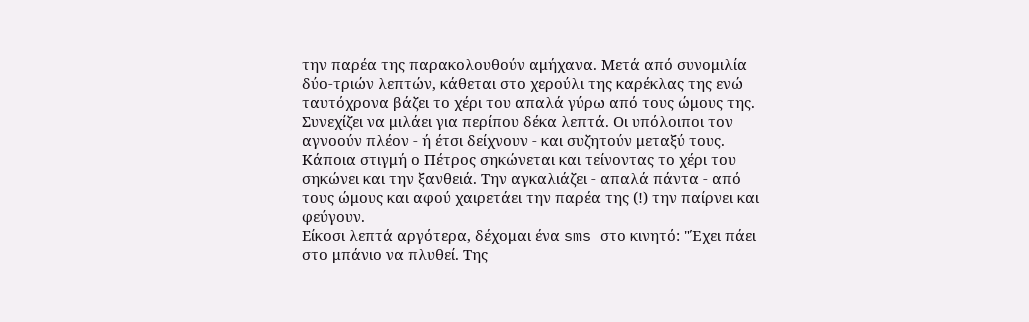την παρέα της παρακολουθούν αμήχανα. Μετά από συνομιλία δύο-τριών λεπτών, κάθεται στο χερούλι της καρέκλας της ενώ ταυτόχρονα βάζει το χέρι του απαλά γύρω από τους ώμους της. Συνεχίζει να μιλάει για περίπου δέκα λεπτά. Οι υπόλοιποι τον αγνοούν πλέον - ή έτσι δείχνουν - και συζητούν μεταξύ τους. Κάποια στιγμή ο Πέτρος σηκώνεται και τείνοντας το χέρι του σηκώνει και την ξανθειά. Την αγκαλιάζει - απαλά πάντα - από τους ώμους και αφού χαιρετάει την παρέα της (!) την παίρνει και φεύγουν.
Είκοσι λεπτά αργότερα, δέχομαι ένα sms στο κινητό: "Έχει πάει στο μπάνιο να πλυθεί. Της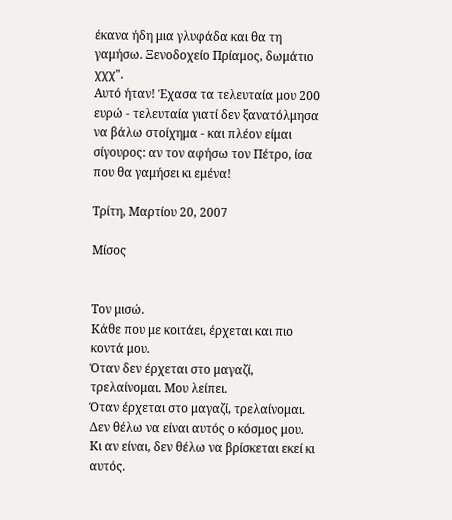έκανα ήδη μια γλυφάδα και θα τη γαμήσω. Ξενοδοχείο Πρίαμος, δωμάτιο χχχ".
Αυτό ήταν! Έχασα τα τελευταία μου 200 ευρώ - τελευταία γιατί δεν ξανατόλμησα να βάλω στοίχημα - και πλέον είμαι σίγουρος: αν τον αφήσω τον Πέτρο, ίσα που θα γαμήσει κι εμένα!

Τρίτη, Μαρτίου 20, 2007

Μίσος


Τον μισώ.
Κάθε που με κοιτάει, έρχεται και πιο κοντά μου.
Όταν δεν έρχεται στο μαγαζί, τρελαίνομαι. Μου λείπει.
Όταν έρχεται στο μαγαζί, τρελαίνομαι. Δεν θέλω να είναι αυτός ο κόσμος μου.
Κι αν είναι, δεν θέλω να βρίσκεται εκεί κι αυτός.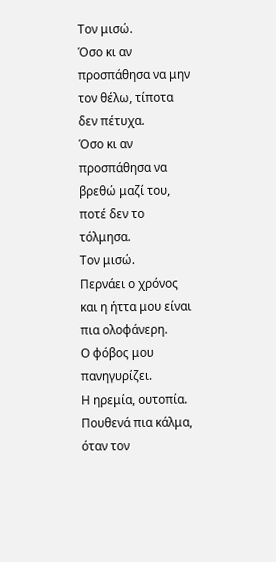Τον μισώ.
Όσο κι αν προσπάθησα να μην τον θέλω, τίποτα δεν πέτυχα.
Όσο κι αν προσπάθησα να βρεθώ μαζί του, ποτέ δεν το τόλμησα.
Τον μισώ.
Περνάει ο χρόνος και η ήττα μου είναι πια ολοφάνερη.
Ο φόβος μου πανηγυρίζει.
Η ηρεμία, ουτοπία. Πουθενά πια κάλμα, όταν τον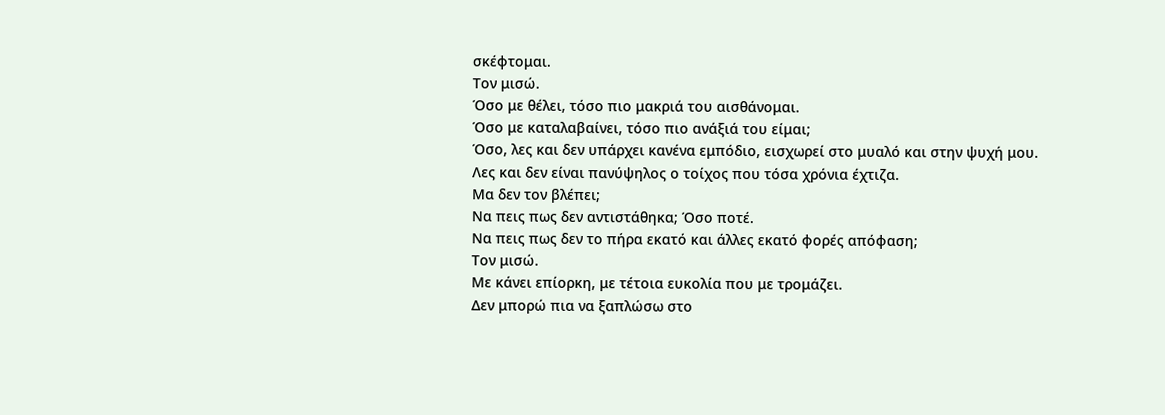σκέφτομαι.
Τον μισώ.
Όσο με θέλει, τόσο πιο μακριά του αισθάνομαι.
Όσο με καταλαβαίνει, τόσο πιο ανάξιά του είμαι;
Όσο, λες και δεν υπάρχει κανένα εμπόδιο, εισχωρεί στο μυαλό και στην ψυχή μου.
Λες και δεν είναι πανύψηλος ο τοίχος που τόσα χρόνια έχτιζα.
Μα δεν τον βλέπει;
Να πεις πως δεν αντιστάθηκα; Όσο ποτέ.
Να πεις πως δεν το πήρα εκατό και άλλες εκατό φορές απόφαση;
Τον μισώ.
Με κάνει επίορκη, με τέτοια ευκολία που με τρομάζει.
Δεν μπορώ πια να ξαπλώσω στο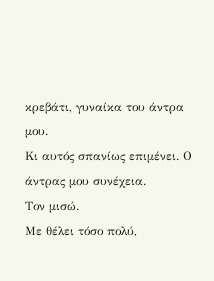κρεβάτι, γυναίκα του άντρα μου.
Κι αυτός σπανίως επιμένει. Ο άντρας μου συνέχεια.
Τον μισώ.
Με θέλει τόσο πολύ,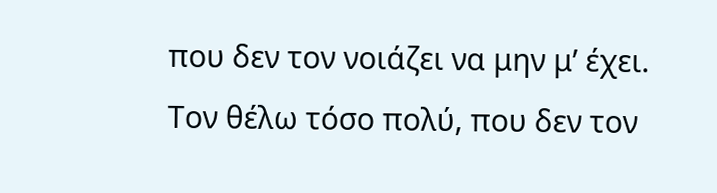που δεν τον νοιάζει να μην μ’ έχει.
Τον θέλω τόσο πολύ, που δεν τον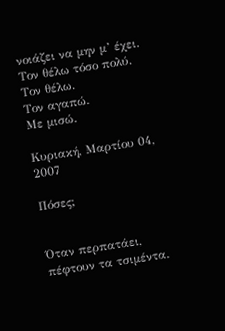νοιάζει να μην μ’ έχει.
Τον θέλω τόσο πολύ.
Τον θέλω.
Τον αγαπώ.
Με μισώ.

Κυριακή, Μαρτίου 04, 2007

Πόσες;


Όταν περπατάει, πέφτουν τα τσιμέντα.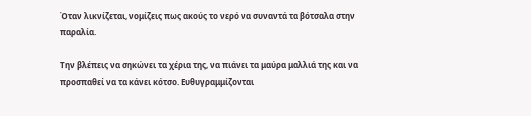Όταν λικνίζεται, νομίζεις πως ακούς το νερό να συναντά τα βότσαλα στην παραλία.

Την βλέπεις να σηκώνει τα χέρια της, να πιάνει τα μαύρα μαλλιά της και να προσπαθεί να τα κάνει κότσο. Ευθυγραμμίζονται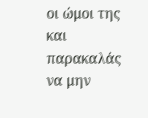οι ώμοι της και παρακαλάς να μην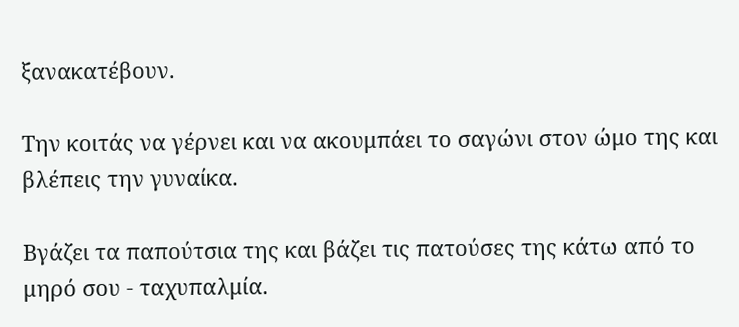ξανακατέβουν.

Την κοιτάς να γέρνει και να ακουμπάει το σαγώνι στον ώμο της και βλέπεις την γυναίκα.

Βγάζει τα παπούτσια της και βάζει τις πατούσες της κάτω από το μηρό σου - ταχυπαλμία.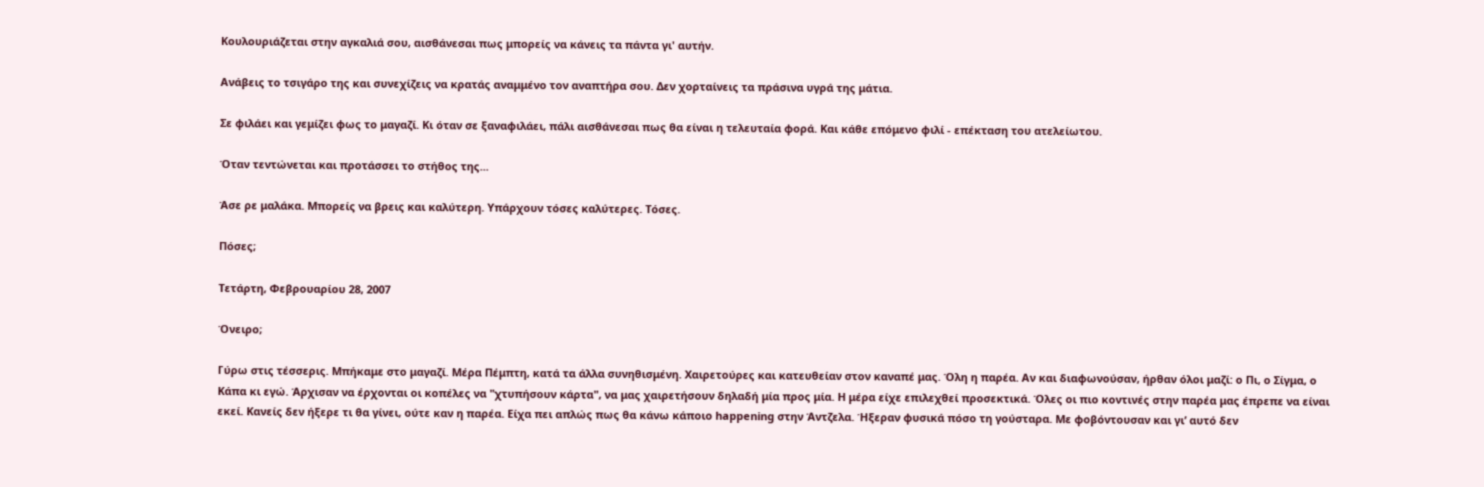Κουλουριάζεται στην αγκαλιά σου, αισθάνεσαι πως μπορείς να κάνεις τα πάντα γι' αυτήν.

Ανάβεις το τσιγάρο της και συνεχίζεις να κρατάς αναμμένο τον αναπτήρα σου. Δεν χορταίνεις τα πράσινα υγρά της μάτια.

Σε φιλάει και γεμίζει φως το μαγαζί. Κι όταν σε ξαναφιλάει, πάλι αισθάνεσαι πως θα είναι η τελευταία φορά. Και κάθε επόμενο φιλί - επέκταση του ατελείωτου.

Όταν τεντώνεται και προτάσσει το στήθος της...

Άσε ρε μαλάκα. Μπορείς να βρεις και καλύτερη. Υπάρχουν τόσες καλύτερες. Τόσες.

Πόσες;

Τετάρτη, Φεβρουαρίου 28, 2007

Όνειρο;

Γύρω στις τέσσερις. Μπήκαμε στο μαγαζί. Μέρα Πέμπτη, κατά τα άλλα συνηθισμένη. Χαιρετούρες και κατευθείαν στον καναπέ μας. Όλη η παρέα. Αν και διαφωνούσαν, ήρθαν όλοι μαζί: ο Πι, ο Σίγμα, ο Κάπα κι εγώ. Άρχισαν να έρχονται οι κοπέλες να "χτυπήσουν κάρτα", να μας χαιρετήσουν δηλαδή μία προς μία. Η μέρα είχε επιλεχθεί προσεκτικά. Όλες οι πιο κοντινές στην παρέα μας έπρεπε να είναι εκεί. Κανείς δεν ήξερε τι θα γίνει, ούτε καν η παρέα. Είχα πει απλώς πως θα κάνω κάποιο happening στην Άντζελα. Ήξεραν φυσικά πόσο τη γούσταρα. Με φοβόντουσαν και γι’ αυτό δεν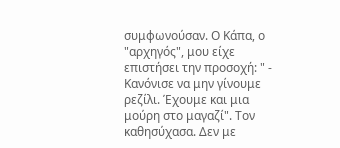συμφωνούσαν. Ο Κάπα, ο "αρχηγός", μου είχε επιστήσει την προσοχή: " - Κανόνισε να μην γίνουμε ρεζίλι. Έχουμε και μια μούρη στο μαγαζί". Τον καθησύχασα. Δεν με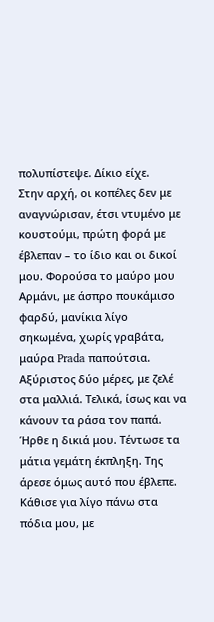πολυπίστεψε. Δίκιο είχε.
Στην αρχή, οι κοπέλες δεν με αναγνώρισαν, έτσι ντυμένο με κουστούμι, πρώτη φορά με έβλεπαν – το ίδιο και οι δικοί μου. Φορούσα το μαύρο μου Αρμάνι, με άσπρο πουκάμισο φαρδύ, μανίκια λίγο σηκωμένα, χωρίς γραβάτα, μαύρα Prada παπούτσια. Αξύριστος δύο μέρες, με ζελέ στα μαλλιά. Τελικά, ίσως και να κάνουν τα ράσα τον παπά. Ήρθε η δικιά μου. Τέντωσε τα μάτια γεμάτη έκπληξη. Της άρεσε όμως αυτό που έβλεπε. Κάθισε για λίγο πάνω στα πόδια μου, με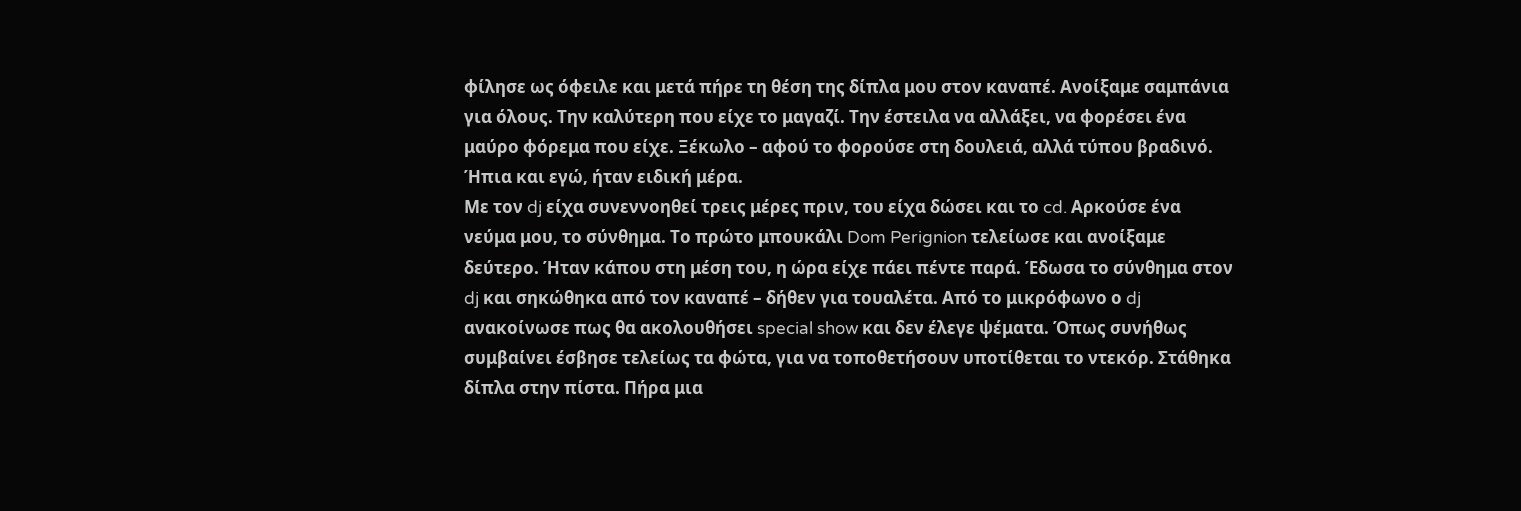φίλησε ως όφειλε και μετά πήρε τη θέση της δίπλα μου στον καναπέ. Ανοίξαμε σαμπάνια για όλους. Την καλύτερη που είχε το μαγαζί. Την έστειλα να αλλάξει, να φορέσει ένα μαύρο φόρεμα που είχε. Ξέκωλο – αφού το φορούσε στη δουλειά, αλλά τύπου βραδινό. Ήπια και εγώ, ήταν ειδική μέρα.
Με τον dj είχα συνεννοηθεί τρεις μέρες πριν, του είχα δώσει και το cd. Αρκούσε ένα νεύμα μου, το σύνθημα. Το πρώτο μπουκάλι Dom Perignion τελείωσε και ανοίξαμε δεύτερο. Ήταν κάπου στη μέση του, η ώρα είχε πάει πέντε παρά. Έδωσα το σύνθημα στον dj και σηκώθηκα από τον καναπέ – δήθεν για τουαλέτα. Από το μικρόφωνο ο dj ανακοίνωσε πως θα ακολουθήσει special show και δεν έλεγε ψέματα. Όπως συνήθως συμβαίνει έσβησε τελείως τα φώτα, για να τοποθετήσουν υποτίθεται το ντεκόρ. Στάθηκα δίπλα στην πίστα. Πήρα μια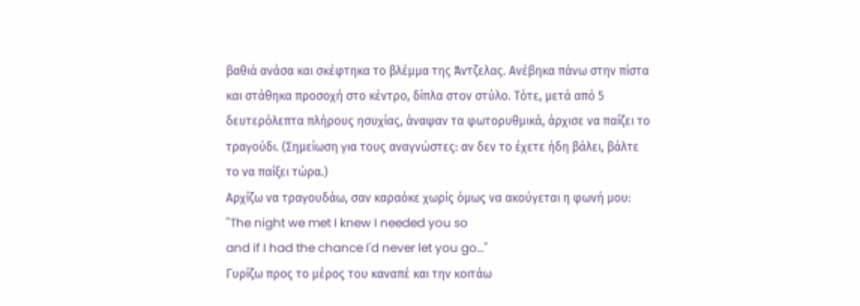βαθιά ανάσα και σκέφτηκα το βλέμμα της Άντζελας. Ανέβηκα πάνω στην πίστα και στάθηκα προσοχή στο κέντρο, δίπλα στον στύλο. Τότε, μετά από 5 δευτερόλεπτα πλήρους ησυχίας, άναψαν τα φωτορυθμικά, άρχισε να παίζει το τραγούδι. (Σημείωση για τους αναγνώστες: αν δεν το έχετε ήδη βάλει, βάλτε το να παίξει τώρα.)
Αρχίζω να τραγουδάω, σαν καραόκε χωρίς όμως να ακούγεται η φωνή μου:
"The night we met I knew I needed you so
and if I had the chance I'd never let you go…"
Γυρίζω προς το μέρος του καναπέ και την κοιτάω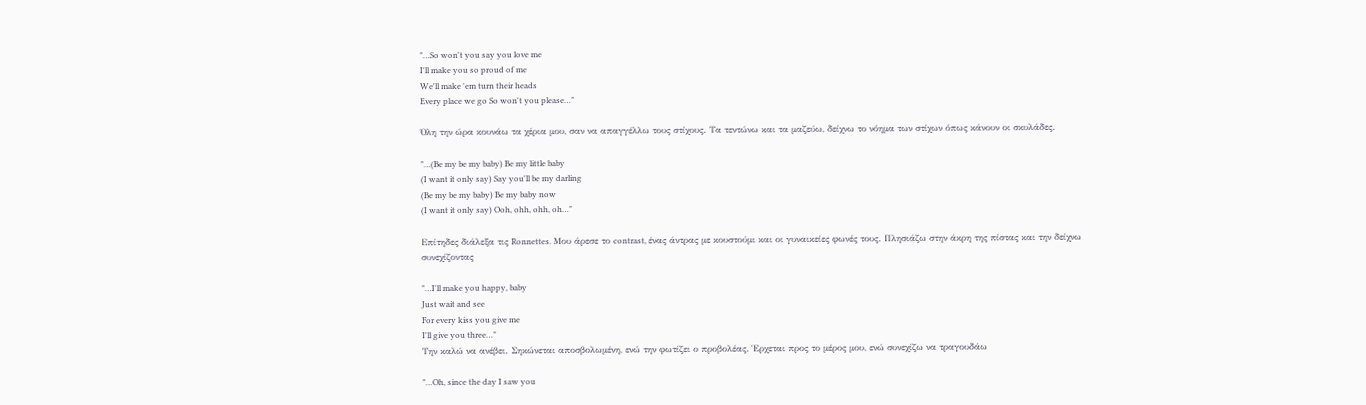"…So won't you say you love me
I'll make you so proud of me
We'll make 'em turn their heads
Every place we go So won't you please…"

Όλη την ώρα κουνάω τα χέρια μου, σαν να απαγγέλλω τους στίχους. Τα τεντώνω και τα μαζεύω, δείχνω το νόημα των στίχων όπως κάνουν οι σκυλάδες.

"…(Be my be my baby) Be my little baby
(I want it only say) Say you'll be my darling
(Be my be my baby) Be my baby now
(I want it only say) Ooh, ohh, ohh, oh…"

Επίτηδες διάλεξα τις Ronnettes. Μου άρεσε το contrast, ένας άντρας με κουστούμι και οι γυναικείες φωνές τους. Πλησιάζω στην άκρη της πίστας και την δείχνω συνεχίζοντας

"…I'll make you happy, baby
Just wait and see
For every kiss you give me
I'll give you three…"
Την καλώ να ανέβει. Σηκώνεται αποσβολωμένη, ενώ την φωτίζει ο προβολέας. Έρχεται προς το μέρος μου, ενώ συνεχίζω να τραγουδάω

"…Oh, since the day I saw you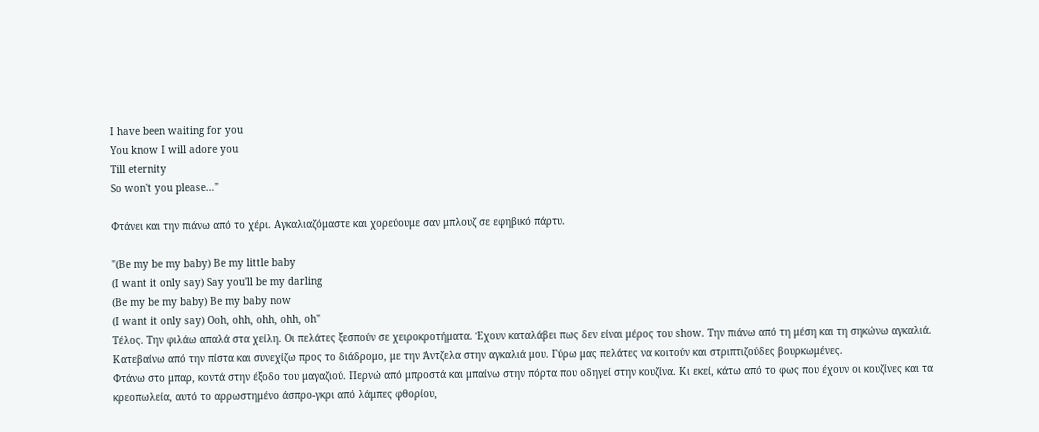I have been waiting for you
You know I will adore you
Till eternity
So won't you please…"

Φτάνει και την πιάνω από το χέρι. Αγκαλιαζόμαστε και χορεύουμε σαν μπλουζ σε εφηβικό πάρτυ.

"(Be my be my baby) Be my little baby
(I want it only say) Say you'll be my darling
(Be my be my baby) Be my baby now
(I want it only say) Ooh, ohh, ohh, ohh, oh"
Τέλος. Την φιλάω απαλά στα χείλη. Οι πελάτες ξεσπούν σε χειροκροτήματα. Έχουν καταλάβει πως δεν είναι μέρος του show. Την πιάνω από τη μέση και τη σηκώνω αγκαλιά. Κατεβαίνω από την πίστα και συνεχίζω προς το διάδρομο, με την Άντζελα στην αγκαλιά μου. Γύρω μας πελάτες να κοιτούν και στριπτιζούδες βουρκωμένες.
Φτάνω στο μπαρ, κοντά στην έξοδο του μαγαζιού. Περνώ από μπροστά και μπαίνω στην πόρτα που οδηγεί στην κουζίνα. Κι εκεί, κάτω από το φως που έχουν οι κουζίνες και τα κρεοπωλεία, αυτό το αρρωστημένο άσπρο-γκρι από λάμπες φθορίου,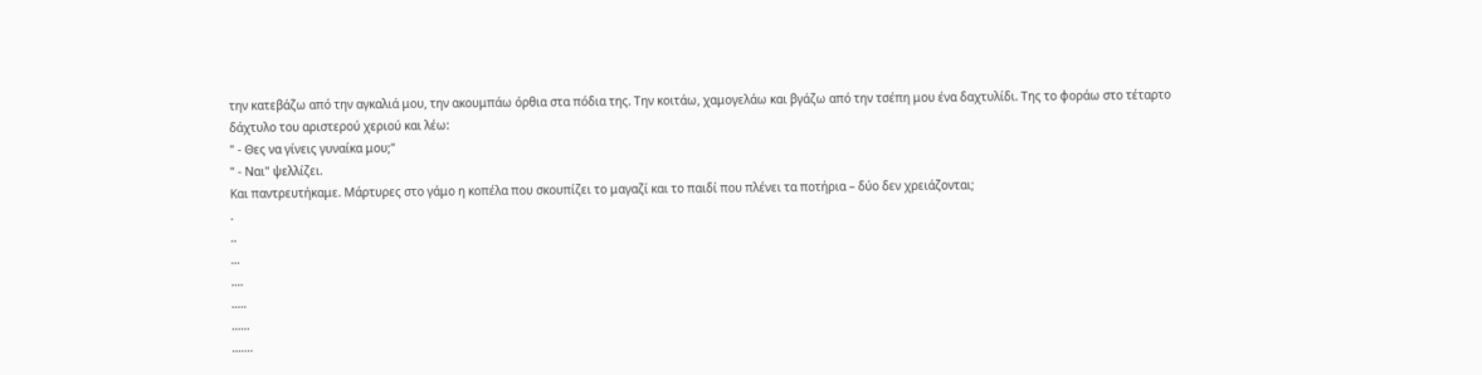την κατεβάζω από την αγκαλιά μου, την ακουμπάω όρθια στα πόδια της. Την κοιτάω, χαμογελάω και βγάζω από την τσέπη μου ένα δαχτυλίδι. Της το φοράω στο τέταρτο δάχτυλο του αριστερού χεριού και λέω:
" - Θες να γίνεις γυναίκα μου;"
" - Ναι" ψελλίζει.
Και παντρευτήκαμε. Μάρτυρες στο γάμο η κοπέλα που σκουπίζει το μαγαζί και το παιδί που πλένει τα ποτήρια – δύο δεν χρειάζονται;
.
..
...
....
.....
......
.......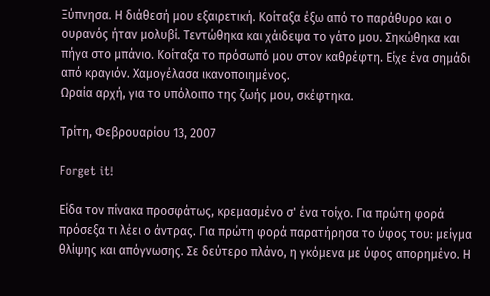Ξύπνησα. Η διάθεσή μου εξαιρετική. Κοίταξα έξω από το παράθυρο και ο ουρανός ήταν μολυβί. Τεντώθηκα και χάιδεψα το γάτο μου. Σηκώθηκα και πήγα στο μπάνιο. Κοίταξα το πρόσωπό μου στον καθρέφτη. Είχε ένα σημάδι από κραγιόν. Χαμογέλασα ικανοποιημένος.
Ωραία αρχή, για το υπόλοιπο της ζωής μου, σκέφτηκα.

Τρίτη, Φεβρουαρίου 13, 2007

Forget it!

Είδα τον πίνακα προσφάτως, κρεμασμένο σ' ένα τοίχο. Για πρώτη φορά πρόσεξα τι λέει ο άντρας. Για πρώτη φορά παρατήρησα το ύφος του: μείγμα θλίψης και απόγνωσης. Σε δεύτερο πλάνο, η γκόμενα με ύφος απορημένο. Η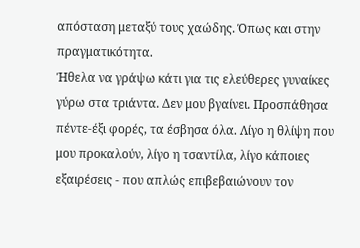απόσταση μεταξύ τους χαώδης. Όπως και στην πραγματικότητα.
Ήθελα να γράψω κάτι για τις ελεύθερες γυναίκες γύρω στα τριάντα. Δεν μου βγαίνει. Προσπάθησα πέντε-έξι φορές, τα έσβησα όλα. Λίγο η θλίψη που μου προκαλούν, λίγο η τσαντίλα, λίγο κάποιες εξαιρέσεις - που απλώς επιβεβαιώνουν τον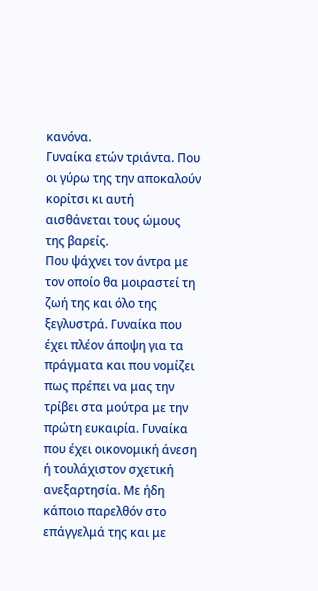κανόνα.
Γυναίκα ετών τριάντα. Που οι γύρω της την αποκαλούν κορίτσι κι αυτή αισθάνεται τους ώμους της βαρείς.
Που ψάχνει τον άντρα με τον οποίο θα μοιραστεί τη ζωή της και όλο της ξεγλυστρά. Γυναίκα που έχει πλέον άποψη για τα πράγματα και που νομίζει πως πρέπει να μας την τρίβει στα μούτρα με την πρώτη ευκαιρία. Γυναίκα που έχει οικονομική άνεση ή τουλάχιστον σχετική ανεξαρτησία. Με ήδη κάποιο παρελθόν στο επάγγελμά της και με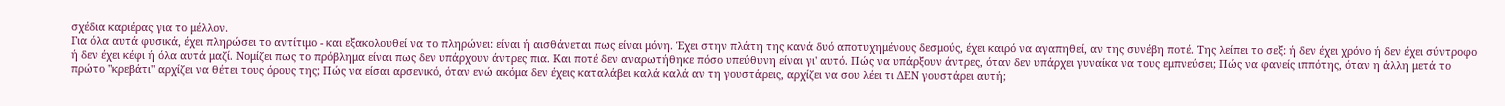σχέδια καριέρας για το μέλλον.
Για όλα αυτά φυσικά, έχει πληρώσει το αντίτιμο - και εξακολουθεί να το πληρώνει: είναι ή αισθάνεται πως είναι μόνη. Έχει στην πλάτη της κανά δυό αποτυχημένους δεσμούς, έχει καιρό να αγαπηθεί, αν της συνέβη ποτέ. Της λείπει το σεξ: ή δεν έχει χρόνο ή δεν έχει σύντροφο ή δεν έχει κέφι ή όλα αυτά μαζί. Νομίζει πως το πρόβλημα είναι πως δεν υπάρχουν άντρες πια. Και ποτέ δεν αναρωτήθηκε πόσο υπεύθυνη είναι γι' αυτό. Πώς να υπάρξουν άντρες, όταν δεν υπάρχει γυναίκα να τους εμπνεύσει; Πώς να φανείς ιππότης, όταν η άλλη μετά το πρώτο "κρεβάτι" αρχίζει να θέτει τους όρους της; Πώς να είσαι αρσενικό, όταν ενώ ακόμα δεν έχεις καταλάβει καλά καλά αν τη γουστάρεις, αρχίζει να σου λέει τι ΔΕΝ γουστάρει αυτή;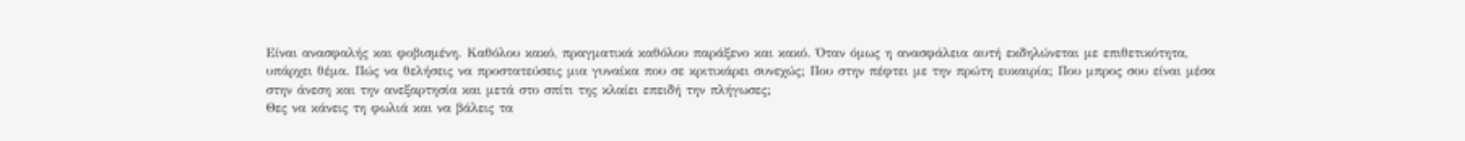Είναι ανασφαλής και φοβισμένη. Καθόλου κακό, πραγματικά καθόλου παράξενο και κακό. Όταν όμως η ανασφάλεια αυτή εκδηλώνεται με επιθετικότητα, υπάρχει θέμα. Πώς να θελήσεις να προστατεύσεις μια γυναίκα που σε κριτικάρει συνεχώς; Που στην πέφτει με την πρώτη ευκαιρία; Που μπρος σου είναι μέσα στην άνεση και την ανεξαρτησία και μετά στο σπίτι της κλαίει επειδή την πλήγωσες;
Θες να κάνεις τη φωλιά και να βάλεις τα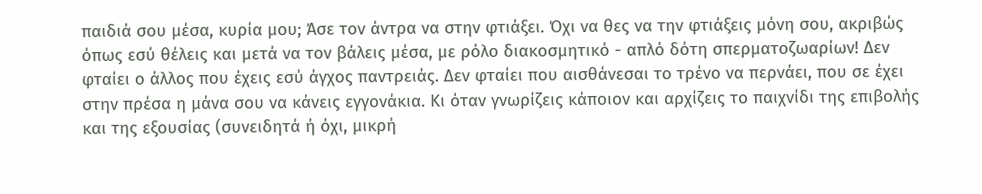παιδιά σου μέσα, κυρία μου; Άσε τον άντρα να στην φτιάξει. Όχι να θες να την φτιάξεις μόνη σου, ακριβώς όπως εσύ θέλεις και μετά να τον βάλεις μέσα, με ρόλο διακοσμητικό - απλό δότη σπερματοζωαρίων! Δεν φταίει ο άλλος που έχεις εσύ άγχος παντρειάς. Δεν φταίει που αισθάνεσαι το τρένο να περνάει, που σε έχει στην πρέσα η μάνα σου να κάνεις εγγονάκια. Κι όταν γνωρίζεις κάποιον και αρχίζεις το παιχνίδι της επιβολής και της εξουσίας (συνειδητά ή όχι, μικρή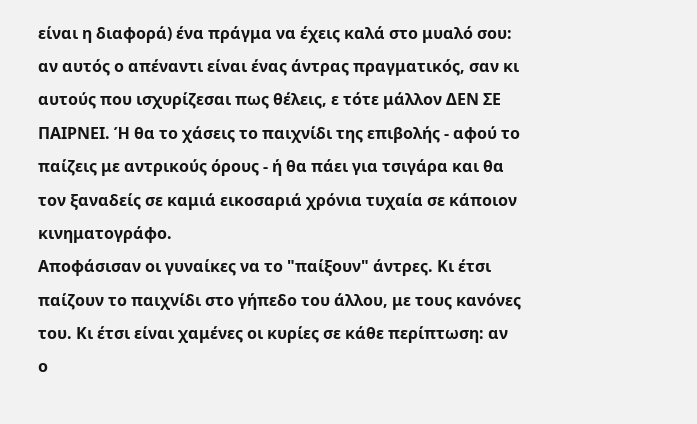είναι η διαφορά) ένα πράγμα να έχεις καλά στο μυαλό σου: αν αυτός ο απέναντι είναι ένας άντρας πραγματικός, σαν κι αυτούς που ισχυρίζεσαι πως θέλεις, ε τότε μάλλον ΔΕΝ ΣΕ ΠΑΙΡΝΕΙ. Ή θα το χάσεις το παιχνίδι της επιβολής - αφού το παίζεις με αντρικούς όρους - ή θα πάει για τσιγάρα και θα τον ξαναδείς σε καμιά εικοσαριά χρόνια τυχαία σε κάποιον κινηματογράφο.
Αποφάσισαν οι γυναίκες να το "παίξουν" άντρες. Κι έτσι παίζουν το παιχνίδι στο γήπεδο του άλλου, με τους κανόνες του. Κι έτσι είναι χαμένες οι κυρίες σε κάθε περίπτωση: αν ο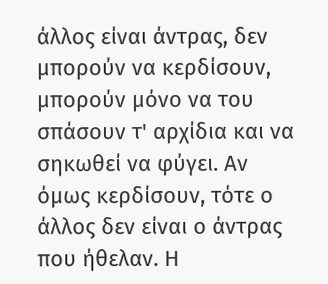άλλος είναι άντρας, δεν μπορούν να κερδίσουν, μπορούν μόνο να του σπάσουν τ' αρχίδια και να σηκωθεί να φύγει. Αν όμως κερδίσουν, τότε ο άλλος δεν είναι ο άντρας που ήθελαν. Η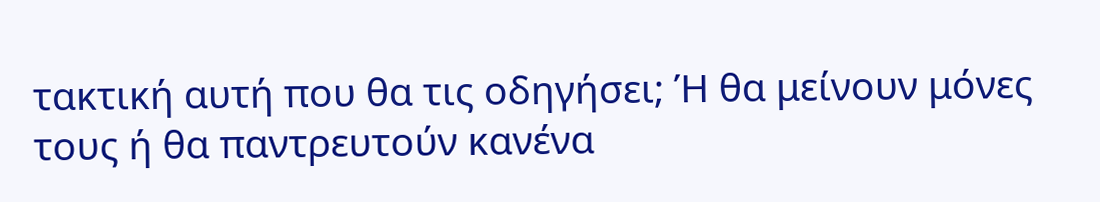τακτική αυτή που θα τις οδηγήσει; Ή θα μείνουν μόνες τους ή θα παντρευτούν κανένα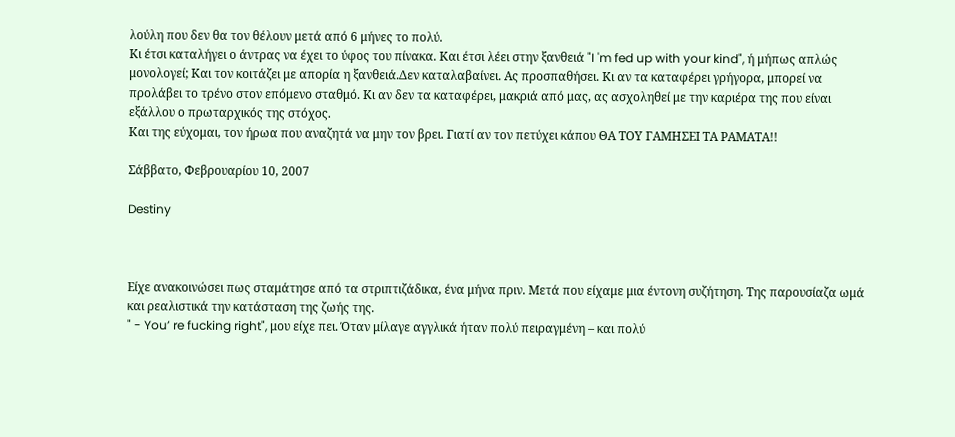λούλη που δεν θα τον θέλουν μετά από 6 μήνες το πολύ.
Κι έτσι καταλήγει ο άντρας να έχει το ύφος του πίνακα. Και έτσι λέει στην ξανθειά "I 'm fed up with your kind", ή μήπως απλώς μονολογεί; Και τον κοιτάζει με απορία η ξανθειά.Δεν καταλαβαίνει. Ας προσπαθήσει. Κι αν τα καταφέρει γρήγορα, μπορεί να προλάβει το τρένο στον επόμενο σταθμό. Κι αν δεν τα καταφέρει, μακριά από μας, ας ασχοληθεί με την καριέρα της που είναι εξάλλου ο πρωταρχικός της στόχος.
Και της εύχομαι, τον ήρωα που αναζητά να μην τον βρει. Γιατί αν τον πετύχει κάπου ΘΑ ΤΟΥ ΓΑΜΗΣΕΙ ΤΑ ΡΑΜΑΤΑ!!

Σάββατο, Φεβρουαρίου 10, 2007

Destiny



Είχε ανακοινώσει πως σταμάτησε από τα στριπτιζάδικα, ένα μήνα πριν. Μετά που είχαμε μια έντονη συζήτηση. Της παρουσίαζα ωμά και ρεαλιστικά την κατάσταση της ζωής της.
" - You’ re fucking right", μου είχε πει. Όταν μίλαγε αγγλικά ήταν πολύ πειραγμένη – και πολύ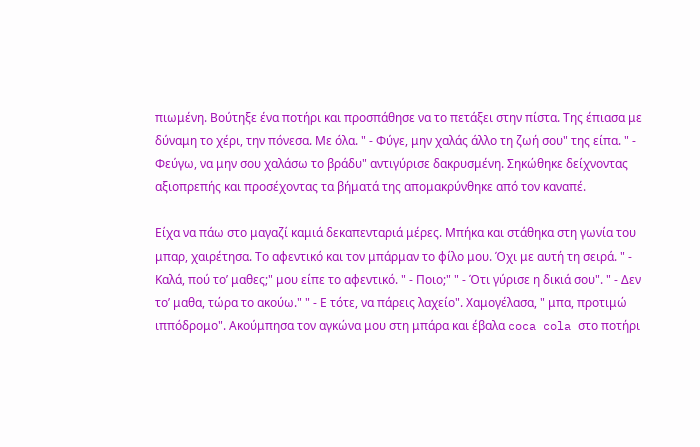πιωμένη. Βούτηξε ένα ποτήρι και προσπάθησε να το πετάξει στην πίστα. Της έπιασα με δύναμη το χέρι, την πόνεσα. Με όλα. " - Φύγε, μην χαλάς άλλο τη ζωή σου" της είπα. " - Φεύγω, να μην σου χαλάσω το βράδυ" αντιγύρισε δακρυσμένη. Σηκώθηκε δείχνοντας αξιοπρεπής και προσέχοντας τα βήματά της απομακρύνθηκε από τον καναπέ.

Είχα να πάω στο μαγαζί καμιά δεκαπενταριά μέρες. Μπήκα και στάθηκα στη γωνία του μπαρ, χαιρέτησα. Το αφεντικό και τον μπάρμαν το φίλο μου. Όχι με αυτή τη σειρά. " - Καλά, πού το’ μαθες;" μου είπε το αφεντικό. " - Ποιο;" " - Ότι γύρισε η δικιά σου". " - Δεν το’ μαθα, τώρα το ακούω." " - Ε τότε, να πάρεις λαχείο". Χαμογέλασα, " μπα, προτιμώ ιππόδρομο". Ακούμπησα τον αγκώνα μου στη μπάρα και έβαλα coca cola στο ποτήρι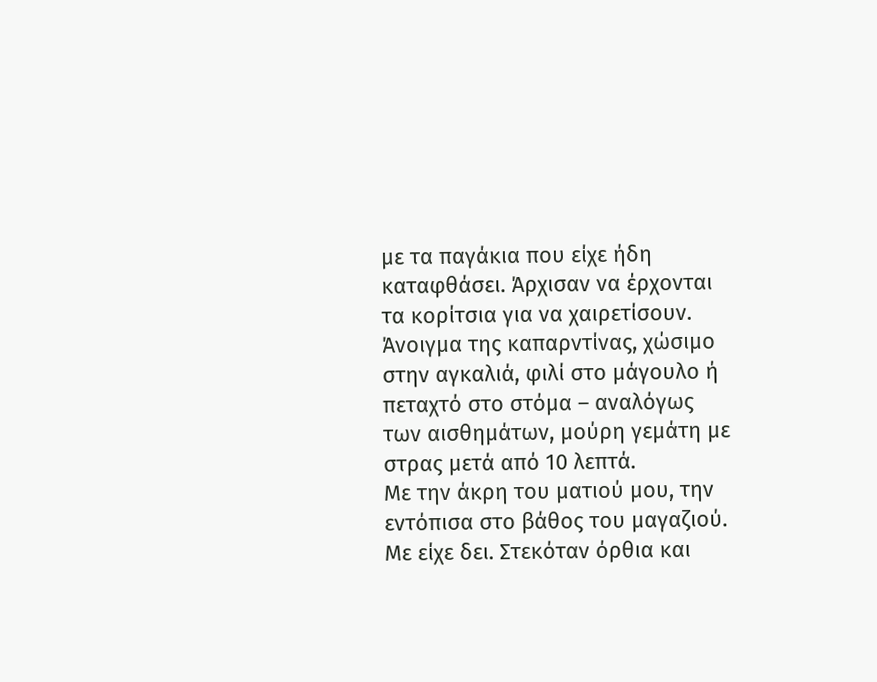με τα παγάκια που είχε ήδη καταφθάσει. Άρχισαν να έρχονται τα κορίτσια για να χαιρετίσουν. Άνοιγμα της καπαρντίνας, χώσιμο στην αγκαλιά, φιλί στο μάγουλο ή πεταχτό στο στόμα – αναλόγως των αισθημάτων, μούρη γεμάτη με στρας μετά από 10 λεπτά.
Με την άκρη του ματιού μου, την εντόπισα στο βάθος του μαγαζιού. Με είχε δει. Στεκόταν όρθια και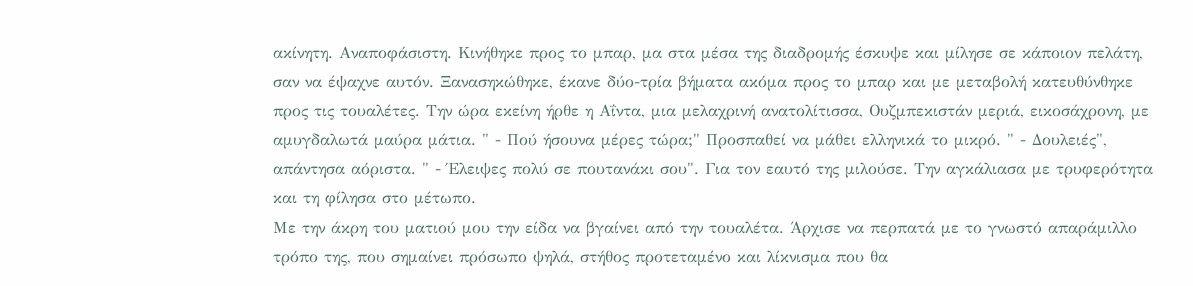ακίνητη. Αναποφάσιστη. Κινήθηκε προς το μπαρ, μα στα μέσα της διαδρομής έσκυψε και μίλησε σε κάποιον πελάτη, σαν να έψαχνε αυτόν. Ξανασηκώθηκε, έκανε δύο-τρία βήματα ακόμα προς το μπαρ και με μεταβολή κατευθύνθηκε προς τις τουαλέτες. Την ώρα εκείνη ήρθε η Αΐντα, μια μελαχρινή ανατολίτισσα, Ουζμπεκιστάν μεριά, εικοσάχρονη, με αμυγδαλωτά μαύρα μάτια. " - Πού ήσουνα μέρες τώρα;" Προσπαθεί να μάθει ελληνικά το μικρό. " - Δουλειές", απάντησα αόριστα. " - Έλειψες πολύ σε πουτανάκι σου". Για τον εαυτό της μιλούσε. Την αγκάλιασα με τρυφερότητα και τη φίλησα στο μέτωπο.
Με την άκρη του ματιού μου την είδα να βγαίνει από την τουαλέτα. Άρχισε να περπατά με το γνωστό απαράμιλλο τρόπο της, που σημαίνει πρόσωπο ψηλά, στήθος προτεταμένο και λίκνισμα που θα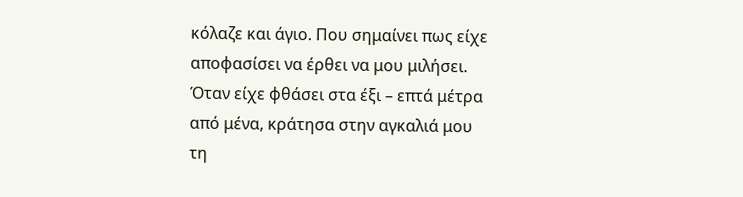κόλαζε και άγιο. Που σημαίνει πως είχε αποφασίσει να έρθει να μου μιλήσει. Όταν είχε φθάσει στα έξι – επτά μέτρα από μένα, κράτησα στην αγκαλιά μου τη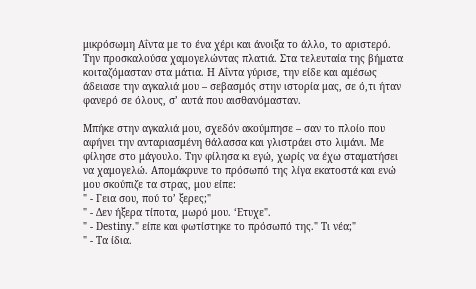μικρόσωμη Αΐντα με το ένα χέρι και άνοιξα το άλλο, το αριστερό. Την προσκαλούσα χαμογελώντας πλατιά. Στα τελευταία της βήματα κοιταζόμασταν στα μάτια. Η Αΐντα γύρισε, την είδε και αμέσως άδειασε την αγκαλιά μου – σεβασμός στην ιστορία μας, σε ό,τι ήταν φανερό σε όλους, σ’ αυτά που αισθανόμασταν.

Μπήκε στην αγκαλιά μου, σχεδόν ακούμπησε – σαν το πλοίο που αφήνει την ανταριασμένη θάλασσα και γλιστράει στο λιμάνι. Με φίλησε στο μάγουλο. Την φίλησα κι εγώ, χωρίς να έχω σταματήσει να χαμογελώ. Απομάκρυνε το πρόσωπό της λίγα εκατοστά και ενώ μου σκούπιζε τα στρας, μου είπε:
" - Γεια σου, πού το’ ξερες;"
" - Δεν ήξερα τίποτα, μωρό μου. ‘Ετυχε".
" - Destiny." είπε και φωτίστηκε το πρόσωπό της." Τι νέα;"
" - Τα ίδια.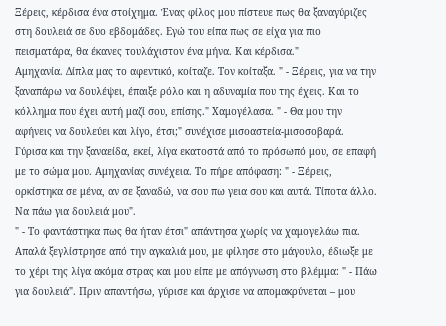Ξέρεις, κέρδισα ένα στοίχημα. Ένας φίλος μου πίστευε πως θα ξαναγύριζες στη δουλειά σε δυο εβδομάδες. Εγώ του είπα πως σε είχα για πιο πεισματάρα, θα έκανες τουλάχιστον ένα μήνα. Και κέρδισα."
Αμηχανία. Δίπλα μας το αφεντικό, κοίταζε. Τον κοίταξα. " - Ξέρεις, για να την ξαναπάρω να δουλέψει, έπαιξε ρόλο και η αδυναμία που της έχεις. Και το κόλλημα που έχει αυτή μαζί σου, επίσης." Χαμογέλασα. " - Θα μου την αφήνεις να δουλεύει και λίγο, έτσι;" συνέχισε μισοαστεία-μισοσοβαρά.
Γύρισα και την ξαναείδα, εκεί, λίγα εκατοστά από το πρόσωπό μου, σε επαφή με το σώμα μου. Αμηχανίας συνέχεια. Το πήρε απόφαση: " - Ξέρεις, ορκίστηκα σε μένα, αν σε ξαναδώ, να σου πω γεια σου και αυτά. Τίποτα άλλο. Να πάω για δουλειά μου".
" - Το φαντάστηκα πως θα ήταν έτσι" απάντησα χωρίς να χαμογελάω πια.
Απαλά ξεγλίστρησε από την αγκαλιά μου, με φίλησε στο μάγουλο, έδιωξε με το χέρι της λίγα ακόμα στρας και μου είπε με απόγνωση στο βλέμμα: " - Πάω για δουλειά". Πριν απαντήσω, γύρισε και άρχισε να απομακρύνεται – μου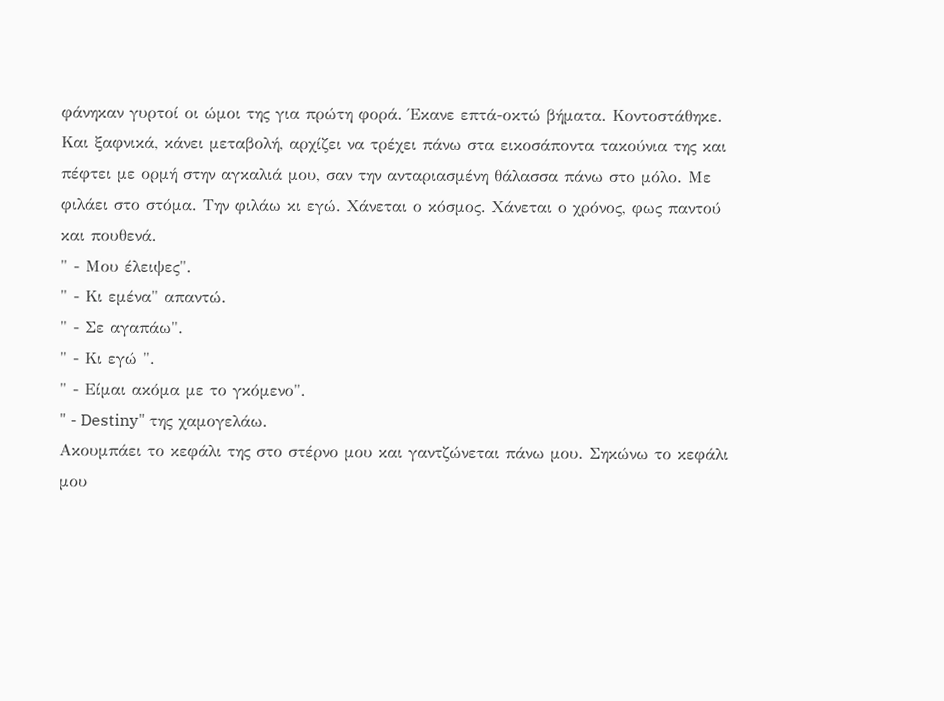φάνηκαν γυρτοί οι ώμοι της για πρώτη φορά. Έκανε επτά-οκτώ βήματα. Κοντοστάθηκε. Και ξαφνικά, κάνει μεταβολή, αρχίζει να τρέχει πάνω στα εικοσάποντα τακούνια της και πέφτει με ορμή στην αγκαλιά μου, σαν την ανταριασμένη θάλασσα πάνω στο μόλο. Με φιλάει στο στόμα. Την φιλάω κι εγώ. Χάνεται ο κόσμος. Χάνεται ο χρόνος, φως παντού και πουθενά.
" - Μου έλειψες".
" - Κι εμένα" απαντώ.
" - Σε αγαπάω".
" - Κι εγώ ".
" - Είμαι ακόμα με το γκόμενο".
" - Destiny" της χαμογελάω.
Ακουμπάει το κεφάλι της στο στέρνο μου και γαντζώνεται πάνω μου. Σηκώνω το κεφάλι μου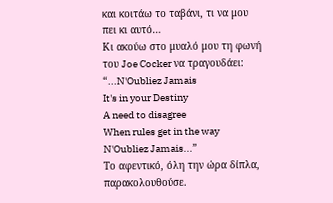και κοιτάω το ταβάνι, τι να μου πει κι αυτό…
Κι ακούω στο μυαλό μου τη φωνή του Joe Cocker να τραγουδάει:
“...N'Oubliez Jamais
It's in your Destiny
A need to disagree
When rules get in the way
N'Oubliez Jamais...”
Το αφεντικό, όλη την ώρα δίπλα, παρακολουθούσε.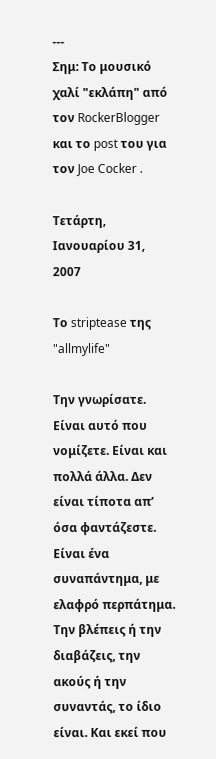---
Σημ: Το μουσικό χαλί "εκλάπη" από τον RockerBlogger και το post του για τον Joe Cocker .

Τετάρτη, Ιανουαρίου 31, 2007

Το striptease της "allmylife"

Την γνωρίσατε. Είναι αυτό που νομίζετε. Είναι και πολλά άλλα. Δεν είναι τίποτα απ’ όσα φαντάζεστε. Είναι ένα συναπάντημα, με ελαφρό περπάτημα. Την βλέπεις ή την διαβάζεις, την ακούς ή την συναντάς, το ίδιο είναι. Και εκεί που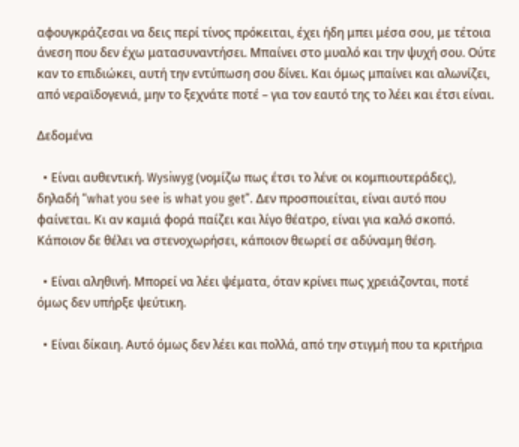αφουγκράζεσαι να δεις περί τίνος πρόκειται, έχει ήδη μπει μέσα σου, με τέτοια άνεση που δεν έχω ματασυναντήσει. Μπαίνει στο μυαλό και την ψυχή σου. Ούτε καν το επιδιώκει, αυτή την εντύπωση σου δίνει. Και όμως μπαίνει και αλωνίζει, από νεραϊδογενιά, μην το ξεχνάτε ποτέ – για τον εαυτό της το λέει και έτσι είναι.

Δεδομένα

  • Είναι αυθεντική. Wysiwyg (νομίζω πως έτσι το λένε οι κομπιουτεράδες), δηλαδή “what you see is what you get”. Δεν προσποιείται, είναι αυτό που φαίνεται. Κι αν καμιά φορά παίζει και λίγο θέατρο, είναι για καλό σκοπό. Κάποιον δε θέλει να στενοχωρήσει, κάποιον θεωρεί σε αδύναμη θέση.

  • Είναι αληθινή. Μπορεί να λέει ψέματα, όταν κρίνει πως χρειάζονται, ποτέ όμως δεν υπήρξε ψεύτικη.

  • Είναι δίκαιη. Αυτό όμως δεν λέει και πολλά, από την στιγμή που τα κριτήρια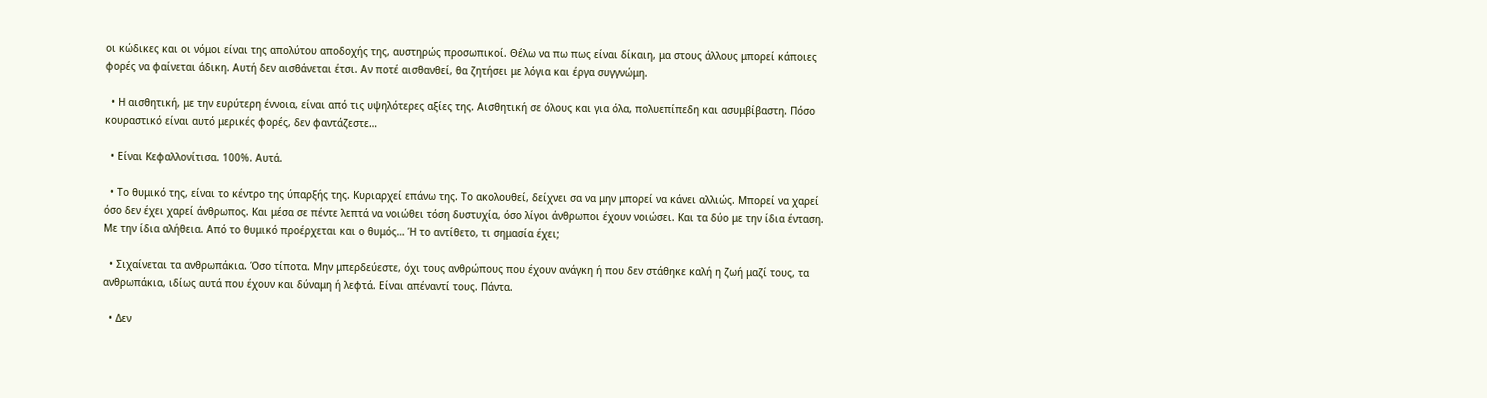οι κώδικες και οι νόμοι είναι της απολύτου αποδοχής της, αυστηρώς προσωπικοί. Θέλω να πω πως είναι δίκαιη, μα στους άλλους μπορεί κάποιες φορές να φαίνεται άδικη. Αυτή δεν αισθάνεται έτσι. Αν ποτέ αισθανθεί, θα ζητήσει με λόγια και έργα συγγνώμη.

  • Η αισθητική, με την ευρύτερη έννοια, είναι από τις υψηλότερες αξίες της. Αισθητική σε όλους και για όλα, πολυεπίπεδη και ασυμβίβαστη. Πόσο κουραστικό είναι αυτό μερικές φορές, δεν φαντάζεστε…

  • Είναι Κεφαλλονίτισα. 100%. Αυτά.

  • Το θυμικό της, είναι το κέντρο της ύπαρξής της. Κυριαρχεί επάνω της. Το ακολουθεί, δείχνει σα να μην μπορεί να κάνει αλλιώς. Μπορεί να χαρεί όσο δεν έχει χαρεί άνθρωπος. Και μέσα σε πέντε λεπτά να νοιώθει τόση δυστυχία, όσο λίγοι άνθρωποι έχουν νοιώσει. Και τα δύο με την ίδια ένταση. Με την ίδια αλήθεια. Από το θυμικό προέρχεται και ο θυμός… Ή το αντίθετο, τι σημασία έχει;

  • Σιχαίνεται τα ανθρωπάκια. Όσο τίποτα. Μην μπερδεύεστε, όχι τους ανθρώπους που έχουν ανάγκη ή που δεν στάθηκε καλή η ζωή μαζί τους, τα ανθρωπάκια, ιδίως αυτά που έχουν και δύναμη ή λεφτά. Είναι απέναντί τους. Πάντα.

  • Δεν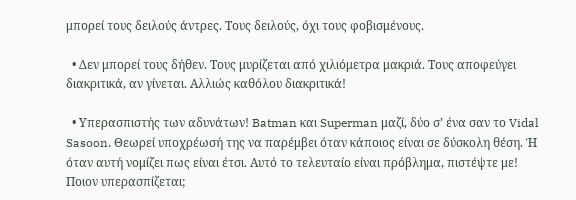μπορεί τους δειλούς άντρες. Τους δειλούς, όχι τους φοβισμένους.

  • Δεν μπορεί τους δήθεν. Τους μυρίζεται από χιλιόμετρα μακριά. Τους αποφεύγει διακριτικά, αν γίνεται. Αλλιώς καθόλου διακριτικά!

  • Υπερασπιστής των αδυνάτων! Batman και Superman μαζί, δύο σ’ ένα σαν το Vidal Sasoon. Θεωρεί υποχρέωσή της να παρέμβει όταν κάποιος είναι σε δύσκολη θέση. Ή όταν αυτή νομίζει πως είναι έτσι. Αυτό το τελευταίο είναι πρόβλημα, πιστέψτε με! Ποιον υπερασπίζεται;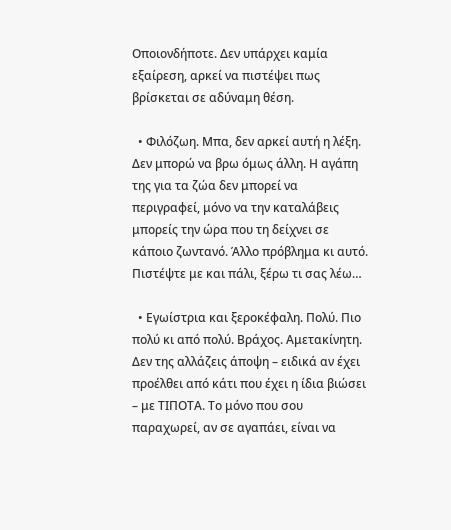Οποιονδήποτε. Δεν υπάρχει καμία εξαίρεση, αρκεί να πιστέψει πως βρίσκεται σε αδύναμη θέση.

  • Φιλόζωη. Μπα, δεν αρκεί αυτή η λέξη. Δεν μπορώ να βρω όμως άλλη. Η αγάπη της για τα ζώα δεν μπορεί να περιγραφεί, μόνο να την καταλάβεις μπορείς την ώρα που τη δείχνει σε κάποιο ζωντανό. Άλλο πρόβλημα κι αυτό. Πιστέψτε με και πάλι, ξέρω τι σας λέω…

  • Εγωίστρια και ξεροκέφαλη. Πολύ. Πιο πολύ κι από πολύ. Βράχος. Αμετακίνητη. Δεν της αλλάζεις άποψη – ειδικά αν έχει προέλθει από κάτι που έχει η ίδια βιώσει – με ΤΙΠΟΤΑ. Το μόνο που σου παραχωρεί, αν σε αγαπάει, είναι να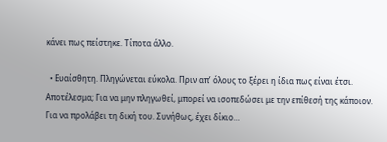κάνει πως πείστηκε. Τίποτα άλλο.

  • Ευαίσθητη. Πληγώνεται εύκολα. Πριν απ’ όλους το ξέρει η ίδια πως είναι έτσι. Αποτέλεσμα; Για να μην πληγωθεί, μπορεί να ισοπεδώσει με την επίθεσή της κάποιον. Για να προλάβει τη δική του. Συνήθως, έχει δίκιο…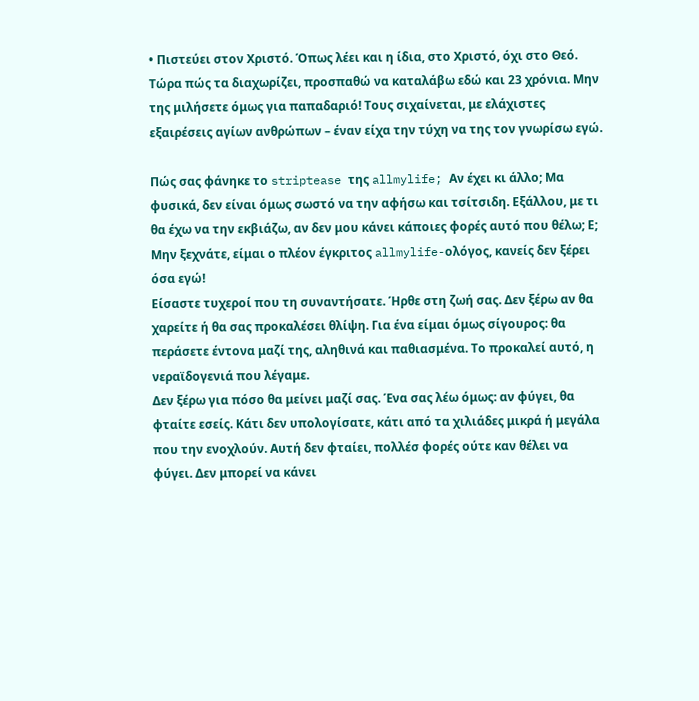• Πιστεύει στον Χριστό. Όπως λέει και η ίδια, στο Χριστό, όχι στο Θεό. Τώρα πώς τα διαχωρίζει, προσπαθώ να καταλάβω εδώ και 23 χρόνια. Μην της μιλήσετε όμως για παπαδαριό! Τους σιχαίνεται, με ελάχιστες εξαιρέσεις αγίων ανθρώπων – έναν είχα την τύχη να της τον γνωρίσω εγώ.

Πώς σας φάνηκε το striptease της allmylife; Αν έχει κι άλλο; Μα φυσικά, δεν είναι όμως σωστό να την αφήσω και τσίτσιδη. Εξάλλου, με τι θα έχω να την εκβιάζω, αν δεν μου κάνει κάποιες φορές αυτό που θέλω; Ε; Μην ξεχνάτε, είμαι ο πλέον έγκριτος allmylife-ολόγος, κανείς δεν ξέρει όσα εγώ!
Είσαστε τυχεροί που τη συναντήσατε. Ήρθε στη ζωή σας. Δεν ξέρω αν θα χαρείτε ή θα σας προκαλέσει θλίψη. Για ένα είμαι όμως σίγουρος: θα περάσετε έντονα μαζί της, αληθινά και παθιασμένα. Το προκαλεί αυτό, η νεραϊδογενιά που λέγαμε.
Δεν ξέρω για πόσο θα μείνει μαζί σας. Ένα σας λέω όμως: αν φύγει, θα φταίτε εσείς. Κάτι δεν υπολογίσατε, κάτι από τα χιλιάδες μικρά ή μεγάλα που την ενοχλούν. Αυτή δεν φταίει, πολλέσ φορές ούτε καν θέλει να φύγει. Δεν μπορεί να κάνει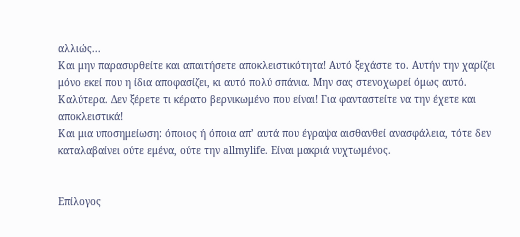αλλιώς...
Και μην παρασυρθείτε και απαιτήσετε αποκλειστικότητα! Αυτό ξεχάστε το. Αυτήν την χαρίζει μόνο εκεί που η ίδια αποφασίζει, κι αυτό πολύ σπάνια. Μην σας στενοχωρεί όμως αυτό. Καλύτερα. Δεν ξέρετε τι κέρατο βερνικωμένο που είναι! Για φανταστείτε να την έχετε και αποκλειστικά!
Και μια υποσημείωση: όποιος ή όποια απ’ αυτά που έγραψα αισθανθεί ανασφάλεια, τότε δεν καταλαβαίνει ούτε εμένα, ούτε την allmylife. Είναι μακριά νυχτωμένος.


Επίλογος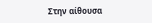Στην αίθουσα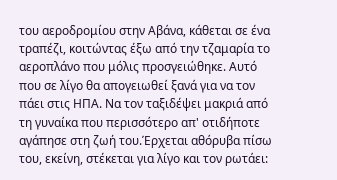του αεροδρομίου στην Αβάνα, κάθεται σε ένα τραπέζι, κοιτώντας έξω από την τζαμαρία το αεροπλάνο που μόλις προσγειώθηκε. Αυτό που σε λίγο θα απογειωθεί ξανά για να τον πάει στις ΗΠΑ. Να τον ταξιδέψει μακριά από τη γυναίκα που περισσότερο απ' οτιδήποτε αγάπησε στη ζωή του.Έρχεται αθόρυβα πίσω του, εκείνη, στέκεται για λίγο και τον ρωτάει: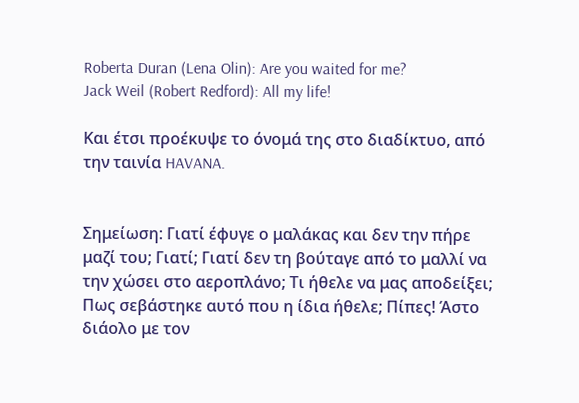Roberta Duran (Lena Olin): Are you waited for me?
Jack Weil (Robert Redford): All my life!

Και έτσι προέκυψε το όνομά της στο διαδίκτυο, από την ταινία HAVANA.


Σημείωση: Γιατί έφυγε ο μαλάκας και δεν την πήρε μαζί του; Γιατί; Γιατί δεν τη βούταγε από το μαλλί να την χώσει στο αεροπλάνο; Τι ήθελε να μας αποδείξει; Πως σεβάστηκε αυτό που η ίδια ήθελε; Πίπες! Άστο διάολο με τον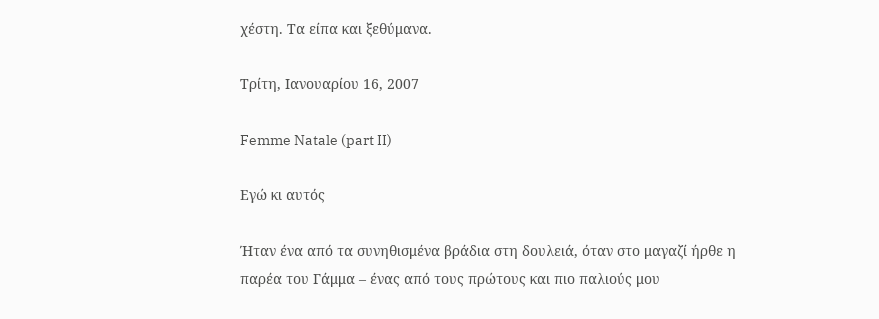χέστη. Τα είπα και ξεθύμανα.

Τρίτη, Ιανουαρίου 16, 2007

Femme Natale (part II)

Εγώ κι αυτός

Ήταν ένα από τα συνηθισμένα βράδια στη δουλειά, όταν στο μαγαζί ήρθε η παρέα του Γάμμα – ένας από τους πρώτους και πιο παλιούς μου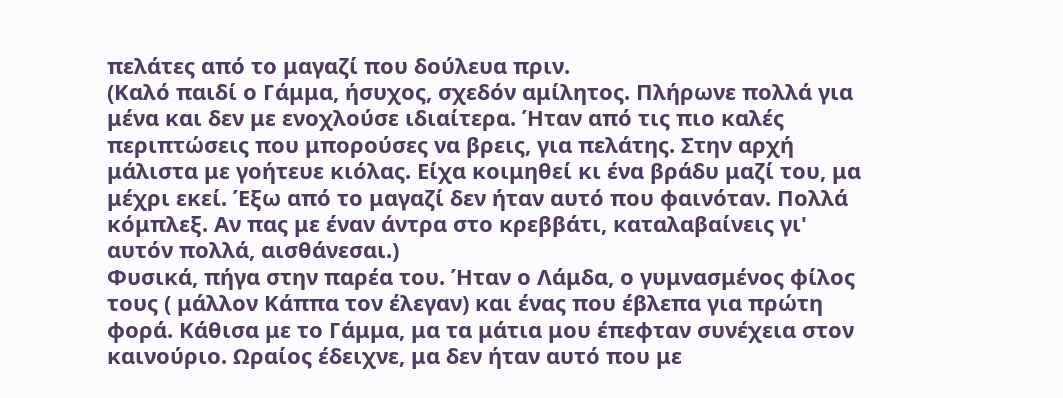πελάτες από το μαγαζί που δούλευα πριν.
(Καλό παιδί ο Γάμμα, ήσυχος, σχεδόν αμίλητος. Πλήρωνε πολλά για μένα και δεν με ενοχλούσε ιδιαίτερα. Ήταν από τις πιο καλές περιπτώσεις που μπορούσες να βρεις, για πελάτης. Στην αρχή μάλιστα με γοήτευε κιόλας. Είχα κοιμηθεί κι ένα βράδυ μαζί του, μα μέχρι εκεί. Έξω από το μαγαζί δεν ήταν αυτό που φαινόταν. Πολλά κόμπλεξ. Αν πας με έναν άντρα στο κρεββάτι, καταλαβαίνεις γι' αυτόν πολλά, αισθάνεσαι.)
Φυσικά, πήγα στην παρέα του. Ήταν ο Λάμδα, ο γυμνασμένος φίλος τους ( μάλλον Κάππα τον έλεγαν) και ένας που έβλεπα για πρώτη φορά. Κάθισα με το Γάμμα, μα τα μάτια μου έπεφταν συνέχεια στον καινούριο. Ωραίος έδειχνε, μα δεν ήταν αυτό που με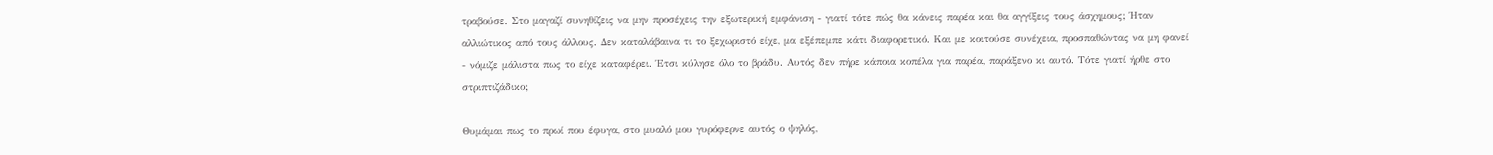τραβούσε. Στο μαγαζί συνηθίζεις να μην προσέχεις την εξωτερική εμφάνιση - γιατί τότε πώς θα κάνεις παρέα και θα αγγίξεις τους άσχημους; Ήταν αλλιώτικος από τους άλλους. Δεν καταλάβαινα τι το ξεχωριστό είχε, μα εξέπεμπε κάτι διαφορετικό. Και με κοιτούσε συνέχεια, προσπαθώντας να μη φανεί - νόμιζε μάλιστα πως το είχε καταφέρει. Έτσι κύλησε όλο το βράδυ. Αυτός δεν πήρε κάποια κοπέλα για παρέα, παράξενο κι αυτό. Τότε γιατί ήρθε στο στριπτιζάδικο;

Θυμάμαι πως το πρωί που έφυγα, στο μυαλό μου γυρόφερνε αυτός ο ψηλός,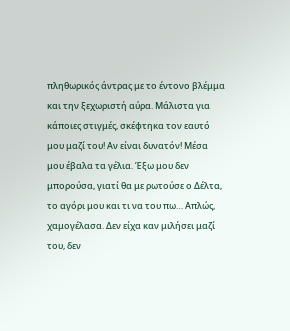πληθωρικός άντρας με το έντονο βλέμμα και την ξεχωριστή αύρα. Μάλιστα για κάποιες στιγμές, σκέφτηκα τον εαυτό μου μαζί του! Αν είναι δυνατόν! Μέσα μου έβαλα τα γέλια. Έξω μου δεν μπορούσα, γιατί θα με ρωτούσε ο Δέλτα, το αγόρι μου και τι να του πω… Απλώς, χαμογέλασα. Δεν είχα καν μιλήσει μαζί του, δεν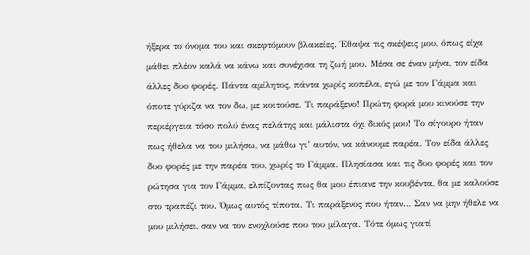ήξερα το όνομα του και σκεφτόμουν βλακείες. Έθαψα τις σκέψεις μου, όπως είχα μάθει πλέον καλά να κάνω και συνέχισα τη ζωή μου. Μέσα σε έναν μήνα, τον είδα άλλες δυο φορές. Πάντα αμίλητος, πάντα χωρίς κοπέλα, εγώ με τον Γάμμα και όποτε γύριζα να τον δω, με κοιτούσε. Τι παράξενο! Πρώτη φορά μου κινούσε την περιέργεια τόσο πολύ ένας πελάτης και μάλιστα όχι δικός μου! Το σίγουρο ήταν πως ήθελα να του μιλήσω, να μάθω γι’ αυτόν, να κάνουμε παρέα. Τον είδα άλλες δυο φορές με την παρέα του, χωρίς το Γάμμα. Πλησίασα και τις δυο φορές και τον ρώτησα για τον Γάμμα, ελπίζοντας πως θα μου έπιανε την κουβέντα, θα με καλούσε στο τραπέζι του. Όμως αυτός τίποτα. Τι παράξενος που ήταν… Σαν να μην ήθελε να μου μιλήσει, σαν να τον ενοχλούσε που του μίλαγα. Τότε όμως γιατί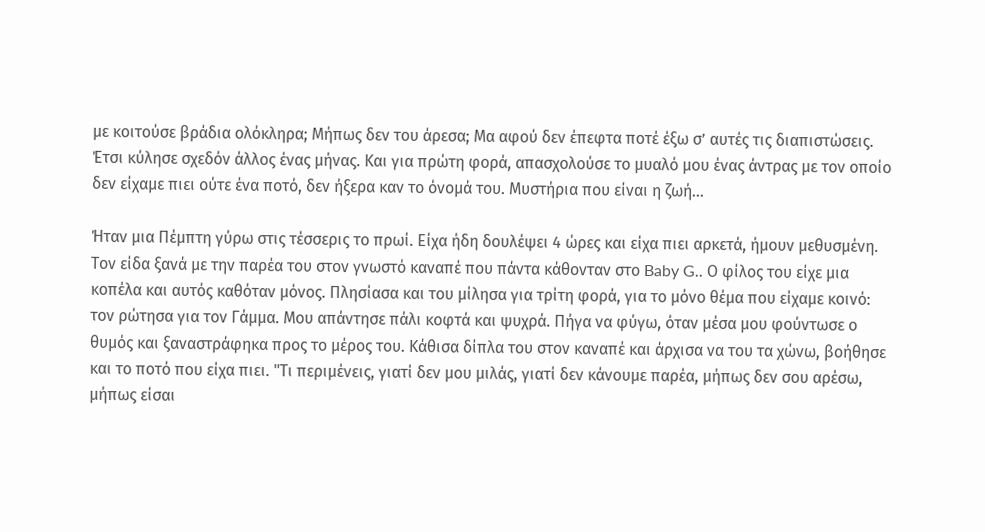με κοιτούσε βράδια ολόκληρα; Μήπως δεν του άρεσα; Μα αφού δεν έπεφτα ποτέ έξω σ’ αυτές τις διαπιστώσεις. Έτσι κύλησε σχεδόν άλλος ένας μήνας. Και για πρώτη φορά, απασχολούσε το μυαλό μου ένας άντρας με τον οποίο δεν είχαμε πιει ούτε ένα ποτό, δεν ήξερα καν το όνομά του. Μυστήρια που είναι η ζωή…

Ήταν μια Πέμπτη γύρω στις τέσσερις το πρωί. Είχα ήδη δουλέψει 4 ώρες και είχα πιει αρκετά, ήμουν μεθυσμένη. Τον είδα ξανά με την παρέα του στον γνωστό καναπέ που πάντα κάθονταν στο Baby G.. Ο φίλος του είχε μια κοπέλα και αυτός καθόταν μόνος. Πλησίασα και του μίλησα για τρίτη φορά, για το μόνο θέμα που είχαμε κοινό: τον ρώτησα για τον Γάμμα. Μου απάντησε πάλι κοφτά και ψυχρά. Πήγα να φύγω, όταν μέσα μου φούντωσε ο θυμός και ξαναστράφηκα προς το μέρος του. Κάθισα δίπλα του στον καναπέ και άρχισα να του τα χώνω, βοήθησε και το ποτό που είχα πιει. "Τι περιμένεις, γιατί δεν μου μιλάς, γιατί δεν κάνουμε παρέα, μήπως δεν σου αρέσω, μήπως είσαι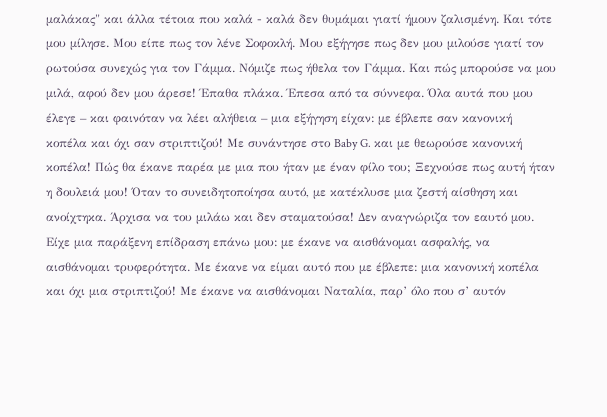μαλάκας" και άλλα τέτοια που καλά - καλά δεν θυμάμαι γιατί ήμουν ζαλισμένη. Και τότε μου μίλησε. Μου είπε πως τον λένε Σοφοκλή. Μου εξήγησε πως δεν μου μιλούσε γιατί τον ρωτούσα συνεχώς για τον Γάμμα. Νόμιζε πως ήθελα τον Γάμμα. Και πώς μπορούσε να μου μιλά, αφού δεν μου άρεσε! Έπαθα πλάκα. Έπεσα από τα σύννεφα. Όλα αυτά που μου έλεγε – και φαινόταν να λέει αλήθεια – μια εξήγηση είχαν: με έβλεπε σαν κανονική κοπέλα και όχι σαν στριπτιζού! Με συνάντησε στο Baby G. και με θεωρούσε κανονική κοπέλα! Πώς θα έκανε παρέα με μια που ήταν με έναν φίλο του; Ξεχνούσε πως αυτή ήταν η δουλειά μου! Όταν το συνειδητοποίησα αυτό, με κατέκλυσε μια ζεστή αίσθηση και ανοίχτηκα. Άρχισα να του μιλάω και δεν σταματούσα! Δεν αναγνώριζα τον εαυτό μου. Είχε μια παράξενη επίδραση επάνω μου: με έκανε να αισθάνομαι ασφαλής, να αισθάνομαι τρυφερότητα. Με έκανε να είμαι αυτό που με έβλεπε: μια κανονική κοπέλα και όχι μια στριπτιζού! Με έκανε να αισθάνομαι Ναταλία, παρ’ όλο που σ’ αυτόν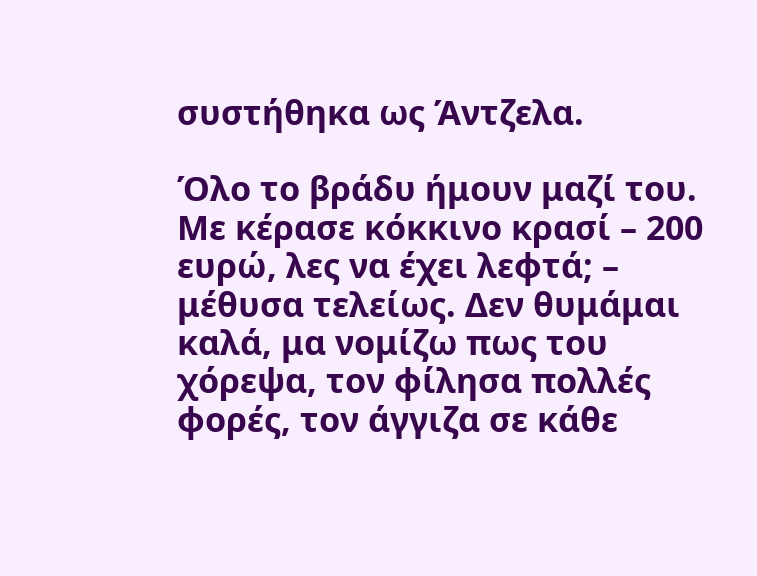συστήθηκα ως Άντζελα.

Όλο το βράδυ ήμουν μαζί του. Με κέρασε κόκκινο κρασί – 200 ευρώ, λες να έχει λεφτά; – μέθυσα τελείως. Δεν θυμάμαι καλά, μα νομίζω πως του χόρεψα, τον φίλησα πολλές φορές, τον άγγιζα σε κάθε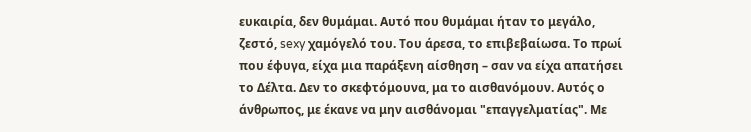ευκαιρία, δεν θυμάμαι. Αυτό που θυμάμαι ήταν το μεγάλο, ζεστό, sexy χαμόγελό του. Του άρεσα, το επιβεβαίωσα. Το πρωί που έφυγα, είχα μια παράξενη αίσθηση – σαν να είχα απατήσει το Δέλτα. Δεν το σκεφτόμουνα, μα το αισθανόμουν. Αυτός ο άνθρωπος, με έκανε να μην αισθάνομαι "επαγγελματίας". Με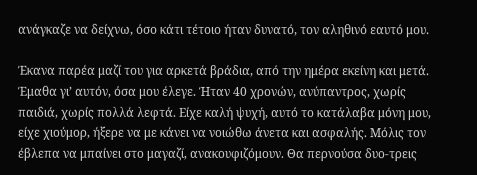ανάγκαζε να δείχνω, όσο κάτι τέτοιο ήταν δυνατό, τον αληθινό εαυτό μου.

Έκανα παρέα μαζί του για αρκετά βράδια, από την ημέρα εκείνη και μετά. Έμαθα γι’ αυτόν, όσα μου έλεγε. Ήταν 40 χρονών, ανύπαντρος, χωρίς παιδιά, χωρίς πολλά λεφτά. Είχε καλή ψυχή, αυτό το κατάλαβα μόνη μου, είχε χιούμορ, ήξερε να με κάνει να νοιώθω άνετα και ασφαλής. Μόλις τον έβλεπα να μπαίνει στο μαγαζί, ανακουφιζόμουν. Θα περνούσα δυο-τρεις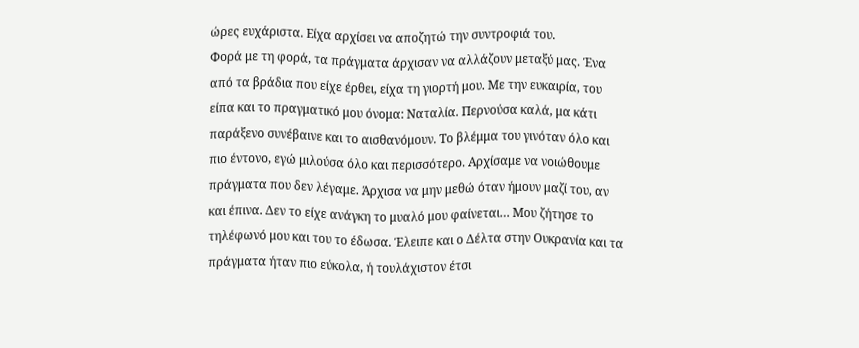ώρες ευχάριστα. Είχα αρχίσει να αποζητώ την συντροφιά του.
Φορά με τη φορά, τα πράγματα άρχισαν να αλλάζουν μεταξύ μας. Ένα από τα βράδια που είχε έρθει, είχα τη γιορτή μου. Με την ευκαιρία, του είπα και το πραγματικό μου όνομα: Ναταλία. Περνούσα καλά, μα κάτι παράξενο συνέβαινε και το αισθανόμουν. Το βλέμμα του γινόταν όλο και πιο έντονο, εγώ μιλούσα όλο και περισσότερο. Αρχίσαμε να νοιώθουμε πράγματα που δεν λέγαμε. Άρχισα να μην μεθώ όταν ήμουν μαζί του, αν και έπινα. Δεν το είχε ανάγκη το μυαλό μου φαίνεται… Μου ζήτησε το τηλέφωνό μου και του το έδωσα. Έλειπε και ο Δέλτα στην Ουκρανία και τα πράγματα ήταν πιο εύκολα, ή τουλάχιστον έτσι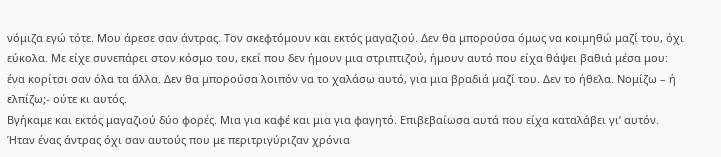νόμιζα εγώ τότε. Μου άρεσε σαν άντρας. Τον σκεφτόμουν και εκτός μαγαζιού. Δεν θα μπορούσα όμως να κοιμηθώ μαζί του, όχι εύκολα. Με είχε συνεπάρει στον κόσμο του, εκεί που δεν ήμουν μια στριπτιζού, ήμουν αυτό που είχα θάψει βαθιά μέσα μου: ένα κορίτσι σαν όλα τα άλλα. Δεν θα μπορούσα λοιπόν να το χαλάσω αυτό, για μια βραδιά μαζί του. Δεν το ήθελα. Νομίζω – ή ελπίζω;- ούτε κι αυτός.
Βγήκαμε και εκτός μαγαζιού δύο φορές. Μια για καφέ και μια για φαγητό. Επιβεβαίωσα αυτά που είχα καταλάβει γι’ αυτόν. Ήταν ένας άντρας όχι σαν αυτούς που με περιτριγύριζαν χρόνια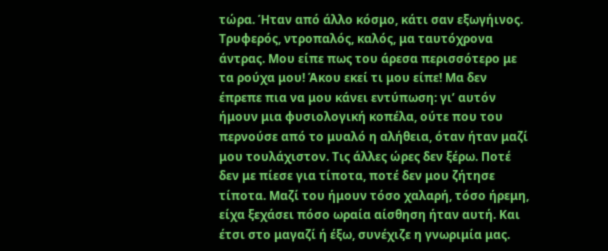τώρα. Ήταν από άλλο κόσμο, κάτι σαν εξωγήινος. Τρυφερός, ντροπαλός, καλός, μα ταυτόχρονα άντρας. Μου είπε πως του άρεσα περισσότερο με τα ρούχα μου! Άκου εκεί τι μου είπε! Μα δεν έπρεπε πια να μου κάνει εντύπωση: γι’ αυτόν ήμουν μια φυσιολογική κοπέλα, ούτε που του περνούσε από το μυαλό η αλήθεια, όταν ήταν μαζί μου τουλάχιστον. Τις άλλες ώρες δεν ξέρω. Ποτέ δεν με πίεσε για τίποτα, ποτέ δεν μου ζήτησε τίποτα. Μαζί του ήμουν τόσο χαλαρή, τόσο ήρεμη, είχα ξεχάσει πόσο ωραία αίσθηση ήταν αυτή. Και έτσι στο μαγαζί ή έξω, συνέχιζε η γνωριμία μας.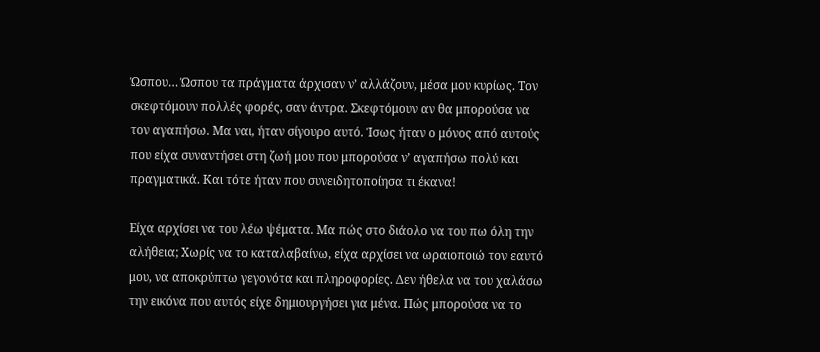Ώσπου… Ώσπου τα πράγματα άρχισαν ν’ αλλάζουν, μέσα μου κυρίως. Τον σκεφτόμουν πολλές φορές, σαν άντρα. Σκεφτόμουν αν θα μπορούσα να τον αγαπήσω. Μα ναι, ήταν σίγουρο αυτό. Ίσως ήταν ο μόνος από αυτούς που είχα συναντήσει στη ζωή μου που μπορούσα ν’ αγαπήσω πολύ και πραγματικά. Και τότε ήταν που συνειδητοποίησα τι έκανα!

Είχα αρχίσει να του λέω ψέματα. Μα πώς στο διάολο να του πω όλη την αλήθεια; Χωρίς να το καταλαβαίνω, είχα αρχίσει να ωραιοποιώ τον εαυτό μου, να αποκρύπτω γεγονότα και πληροφορίες. Δεν ήθελα να του χαλάσω την εικόνα που αυτός είχε δημιουργήσει για μένα. Πώς μπορούσα να το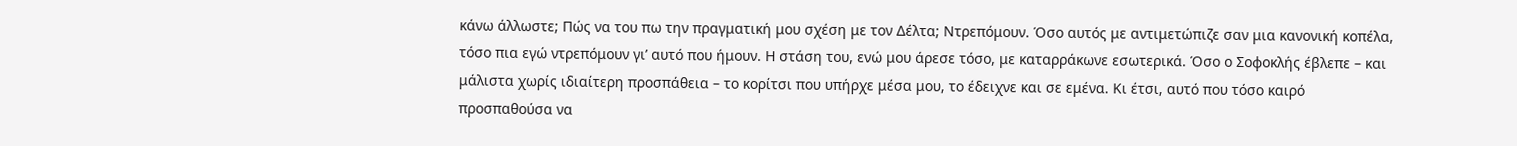κάνω άλλωστε; Πώς να του πω την πραγματική μου σχέση με τον Δέλτα; Ντρεπόμουν. Όσο αυτός με αντιμετώπιζε σαν μια κανονική κοπέλα, τόσο πια εγώ ντρεπόμουν γι’ αυτό που ήμουν. Η στάση του, ενώ μου άρεσε τόσο, με καταρράκωνε εσωτερικά. Όσο ο Σοφοκλής έβλεπε – και μάλιστα χωρίς ιδιαίτερη προσπάθεια – το κορίτσι που υπήρχε μέσα μου, το έδειχνε και σε εμένα. Κι έτσι, αυτό που τόσο καιρό προσπαθούσα να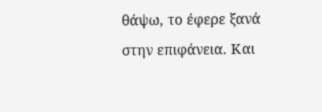θάψω, το έφερε ξανά στην επιφάνεια. Και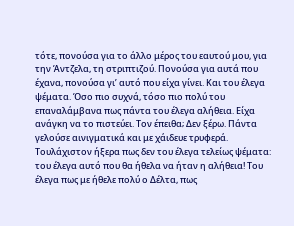τότε, πονούσα για το άλλο μέρος του εαυτού μου, για την Άντζελα, τη στριπτιζού. Πονούσα για αυτά που έχανα, πονούσα γι’ αυτό που είχα γίνει. Και του έλεγα ψέματα. Όσο πιο συχνά, τόσο πιο πολύ του επαναλάμβανα πως πάντα του έλεγα αλήθεια. Είχα ανάγκη να το πιστεύει. Τον έπειθα; Δεν ξέρω. Πάντα γελούσε αινιγματικά και με χάιδευε τρυφερά. Τουλάχιστον ήξερα πως δεν του έλεγα τελείως ψέματα: του έλεγα αυτό που θα ήθελα να ήταν η αλήθεια! Του έλεγα πως με ήθελε πολύ ο Δέλτα, πως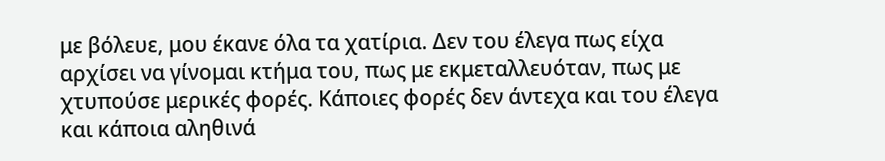με βόλευε, μου έκανε όλα τα χατίρια. Δεν του έλεγα πως είχα αρχίσει να γίνομαι κτήμα του, πως με εκμεταλλευόταν, πως με χτυπούσε μερικές φορές. Κάποιες φορές δεν άντεχα και του έλεγα και κάποια αληθινά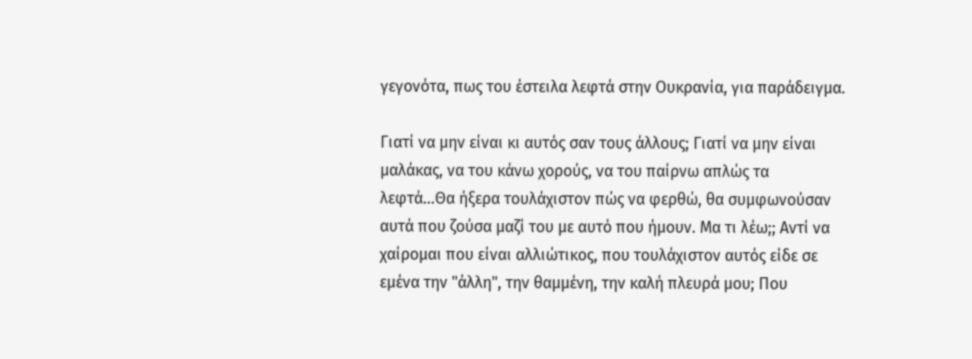γεγονότα, πως του έστειλα λεφτά στην Ουκρανία, για παράδειγμα.

Γιατί να μην είναι κι αυτός σαν τους άλλους; Γιατί να μην είναι μαλάκας, να του κάνω χορούς, να του παίρνω απλώς τα λεφτά…Θα ήξερα τουλάχιστον πώς να φερθώ, θα συμφωνούσαν αυτά που ζούσα μαζί του με αυτό που ήμουν. Μα τι λέω;; Αντί να χαίρομαι που είναι αλλιώτικος, που τουλάχιστον αυτός είδε σε εμένα την "άλλη", την θαμμένη, την καλή πλευρά μου; Που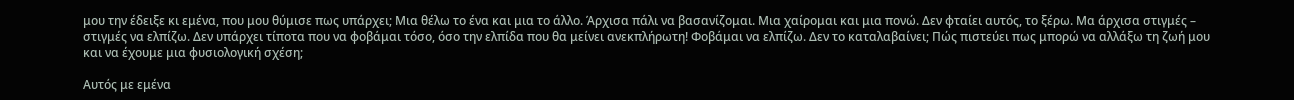μου την έδειξε κι εμένα, που μου θύμισε πως υπάρχει; Μια θέλω το ένα και μια το άλλο. Άρχισα πάλι να βασανίζομαι. Μια χαίρομαι και μια πονώ. Δεν φταίει αυτός, το ξέρω. Μα άρχισα στιγμές – στιγμές να ελπίζω. Δεν υπάρχει τίποτα που να φοβάμαι τόσο, όσο την ελπίδα που θα μείνει ανεκπλήρωτη! Φοβάμαι να ελπίζω. Δεν το καταλαβαίνει; Πώς πιστεύει πως μπορώ να αλλάξω τη ζωή μου και να έχουμε μια φυσιολογική σχέση;

Αυτός με εμένα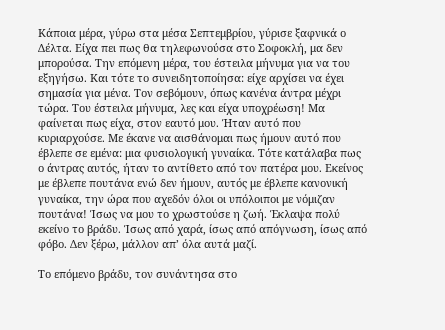Κάποια μέρα, γύρω στα μέσα Σεπτεμβρίου, γύρισε ξαφνικά ο Δέλτα. Είχα πει πως θα τηλεφωνούσα στο Σοφοκλή, μα δεν μπορούσα. Την επόμενη μέρα, του έστειλα μήνυμα για να του εξηγήσω. Και τότε το συνειδητοποίησα: είχε αρχίσει να έχει σημασία για μένα. Τον σεβόμουν, όπως κανένα άντρα μέχρι τώρα. Του έστειλα μήνυμα, λες και είχα υποχρέωση! Μα φαίνεται πως είχα, στον εαυτό μου. Ήταν αυτό που κυριαρχούσε. Με έκανε να αισθάνομαι πως ήμουν αυτό που έβλεπε σε εμένα: μια φυσιολογική γυναίκα. Τότε κατάλαβα πως ο άντρας αυτός, ήταν το αντίθετο από τον πατέρα μου. Εκείνος με έβλεπε πουτάνα ενώ δεν ήμουν, αυτός με έβλεπε κανονική γυναίκα, την ώρα που αχεδόν όλοι οι υπόλοιποι με νόμιζαν πουτάνα! Ίσως να μου το χρωστούσε η ζωή. Έκλαψα πολύ εκείνο το βράδυ. Ίσως από χαρά, ίσως από απόγνωση, ίσως από φόβο. Δεν ξέρω, μάλλον απ’ όλα αυτά μαζί.

Το επόμενο βράδυ, τον συνάντησα στο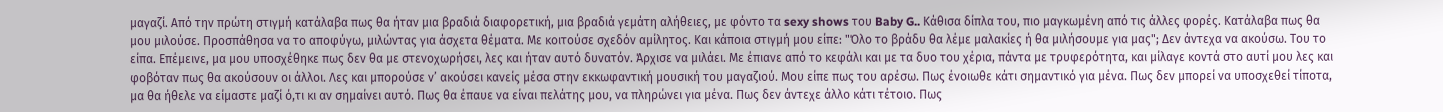μαγαζί. Από την πρώτη στιγμή κατάλαβα πως θα ήταν μια βραδιά διαφορετική, μια βραδιά γεμάτη αλήθειες, με φόντο τα sexy shows του Baby G.. Κάθισα δίπλα του, πιο μαγκωμένη από τις άλλες φορές. Κατάλαβα πως θα μου μιλούσε. Προσπάθησα να το αποφύγω, μιλώντας για άσχετα θέματα. Με κοιτούσε σχεδόν αμίλητος. Και κάποια στιγμή μου είπε: "Όλο το βράδυ θα λέμε μαλακίες ή θα μιλήσουμε για μας"; Δεν άντεχα να ακούσω. Του το είπα. Επέμεινε, μα μου υποσχέθηκε πως δεν θα με στενοχωρήσει, λες και ήταν αυτό δυνατόν. Άρχισε να μιλάει. Με έπιανε από το κεφάλι και με τα δυο του χέρια, πάντα με τρυφερότητα, και μίλαγε κοντά στο αυτί μου λες και φοβόταν πως θα ακούσουν οι άλλοι. Λες και μπορούσε ν’ ακούσει κανείς μέσα στην εκκωφαντική μουσική του μαγαζιού. Μου είπε πως του αρέσω. Πως ένοιωθε κάτι σημαντικό για μένα. Πως δεν μπορεί να υποσχεθεί τίποτα, μα θα ήθελε να είμαστε μαζί ό,τι κι αν σημαίνει αυτό. Πως θα έπαυε να είναι πελάτης μου, να πληρώνει για μένα. Πως δεν άντεχε άλλο κάτι τέτοιο. Πως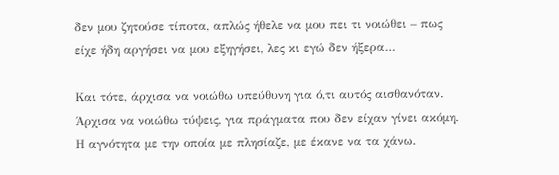δεν μου ζητούσε τίποτα, απλώς ήθελε να μου πει τι νοιώθει – πως είχε ήδη αργήσει να μου εξηγήσει, λες κι εγώ δεν ήξερα…

Και τότε, άρχισα να νοιώθω υπεύθυνη για ό,τι αυτός αισθανόταν. Άρχισα να νοιώθω τύψεις, για πράγματα που δεν είχαν γίνει ακόμη. Η αγνότητα με την οποία με πλησίαζε, με έκανε να τα χάνω.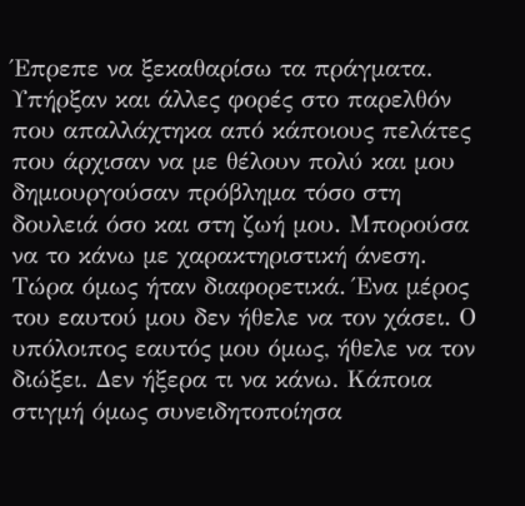Έπρεπε να ξεκαθαρίσω τα πράγματα. Υπήρξαν και άλλες φορές στο παρελθόν που απαλλάχτηκα από κάποιους πελάτες που άρχισαν να με θέλουν πολύ και μου δημιουργούσαν πρόβλημα τόσο στη δουλειά όσο και στη ζωή μου. Μπορούσα να το κάνω με χαρακτηριστική άνεση. Τώρα όμως ήταν διαφορετικά. Ένα μέρος του εαυτού μου δεν ήθελε να τον χάσει. Ο υπόλοιπος εαυτός μου όμως, ήθελε να τον διώξει. Δεν ήξερα τι να κάνω. Κάποια στιγμή όμως συνειδητοποίησα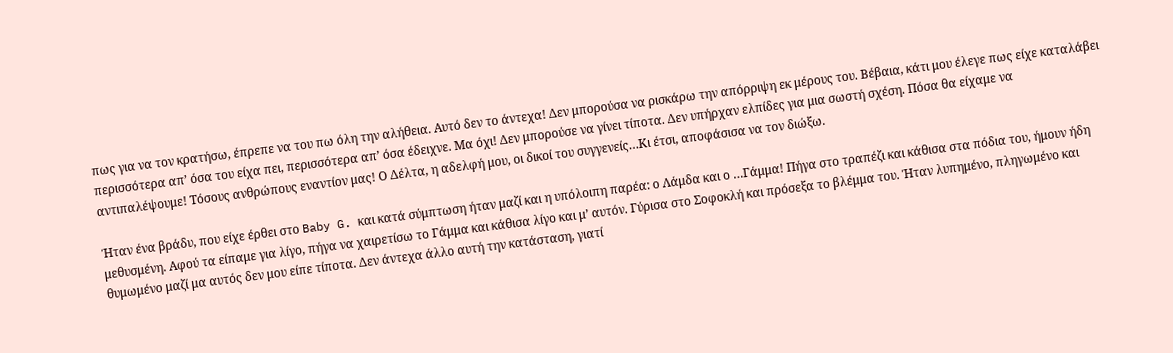πως για να τον κρατήσω, έπρεπε να του πω όλη την αλήθεια. Αυτό δεν το άντεχα! Δεν μπορούσα να ρισκάρω την απόρριψη εκ μέρους του. Βέβαια, κάτι μου έλεγε πως είχε καταλάβει περισσότερα απ’ όσα του είχα πει, περισσότερα απ’ όσα έδειχνε. Μα όχι! Δεν μπορούσε να γίνει τίποτα. Δεν υπήρχαν ελπίδες για μια σωστή σχέση. Πόσα θα είχαμε να αντιπαλέψουμε! Τόσους ανθρώπους εναντίον μας! Ο Δέλτα, η αδελφή μου, οι δικοί του συγγενείς…Κι έτσι, αποφάσισα να τον διώξω.

Ήταν ένα βράδυ, που είχε έρθει στο Baby G. και κατά σύμπτωση ήταν μαζί και η υπόλοιπη παρέα: ο Λάμδα και ο …Γάμμα! Πήγα στο τραπέζι και κάθισα στα πόδια του, ήμουν ήδη μεθυσμένη. Αφού τα είπαμε για λίγο, πήγα να χαιρετίσω το Γάμμα και κάθισα λίγο και μ’ αυτόν. Γύρισα στο Σοφοκλή και πρόσεξα το βλέμμα του. Ήταν λυπημένο, πληγωμένο και θυμωμένο μαζί μα αυτός δεν μου είπε τίποτα. Δεν άντεχα άλλο αυτή την κατάσταση, γιατί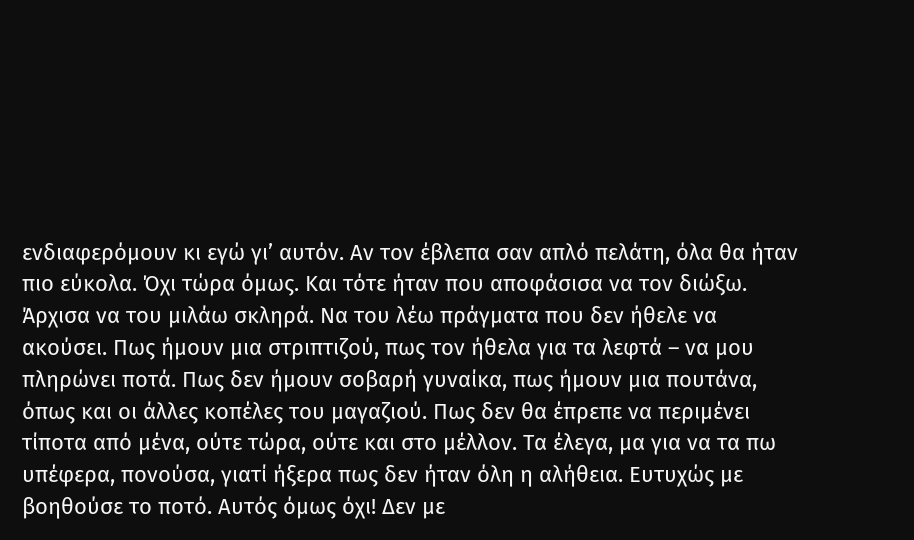ενδιαφερόμουν κι εγώ γι’ αυτόν. Αν τον έβλεπα σαν απλό πελάτη, όλα θα ήταν πιο εύκολα. Όχι τώρα όμως. Και τότε ήταν που αποφάσισα να τον διώξω. Άρχισα να του μιλάω σκληρά. Να του λέω πράγματα που δεν ήθελε να ακούσει. Πως ήμουν μια στριπτιζού, πως τον ήθελα για τα λεφτά – να μου πληρώνει ποτά. Πως δεν ήμουν σοβαρή γυναίκα, πως ήμουν μια πουτάνα, όπως και οι άλλες κοπέλες του μαγαζιού. Πως δεν θα έπρεπε να περιμένει τίποτα από μένα, ούτε τώρα, ούτε και στο μέλλον. Τα έλεγα, μα για να τα πω υπέφερα, πονούσα, γιατί ήξερα πως δεν ήταν όλη η αλήθεια. Ευτυχώς με βοηθούσε το ποτό. Αυτός όμως όχι! Δεν με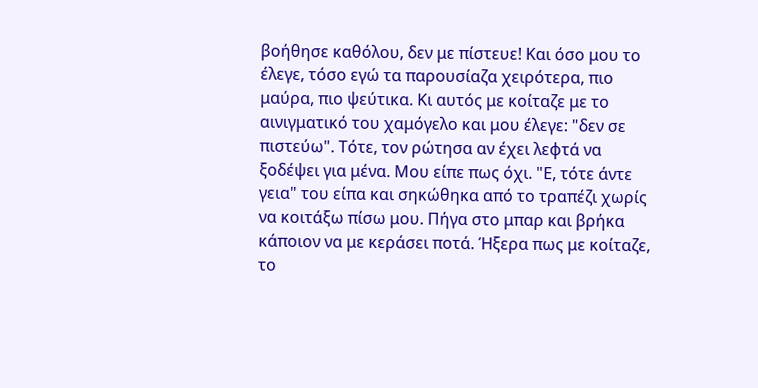βοήθησε καθόλου, δεν με πίστευε! Και όσο μου το έλεγε, τόσο εγώ τα παρουσίαζα χειρότερα, πιο μαύρα, πιο ψεύτικα. Κι αυτός με κοίταζε με το αινιγματικό του χαμόγελο και μου έλεγε: "δεν σε πιστεύω". Τότε, τον ρώτησα αν έχει λεφτά να ξοδέψει για μένα. Μου είπε πως όχι. "Ε, τότε άντε γεια" του είπα και σηκώθηκα από το τραπέζι χωρίς να κοιτάξω πίσω μου. Πήγα στο μπαρ και βρήκα κάποιον να με κεράσει ποτά. Ήξερα πως με κοίταζε, το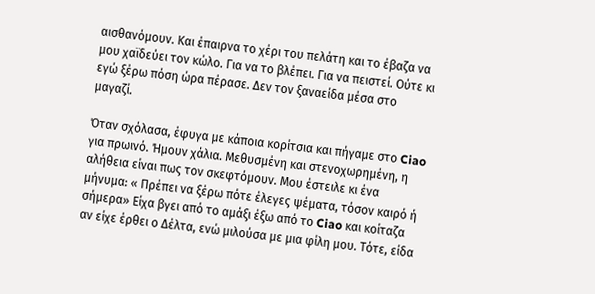αισθανόμουν. Και έπαιρνα το χέρι του πελάτη και το έβαζα να μου χαϊδεύει τον κώλο. Για να το βλέπει. Για να πειστεί. Ούτε κι εγώ ξέρω πόση ώρα πέρασε. Δεν τον ξαναείδα μέσα στο μαγαζί.

Όταν σχόλασα, έφυγα με κάποια κορίτσια και πήγαμε στο Ciao για πρωινό. Ήμουν χάλια. Μεθυσμένη και στενοχωρημένη, η αλήθεια είναι πως τον σκεφτόμουν. Μου έστειλε κι ένα μήνυμα: « Πρέπει να ξέρω πότε έλεγες ψέματα, τόσον καιρό ή σήμερα» Είχα βγει από το αμάξι έξω από το Ciao και κοίταζα αν είχε έρθει ο Δέλτα, ενώ μιλούσα με μια φίλη μου. Τότε, είδα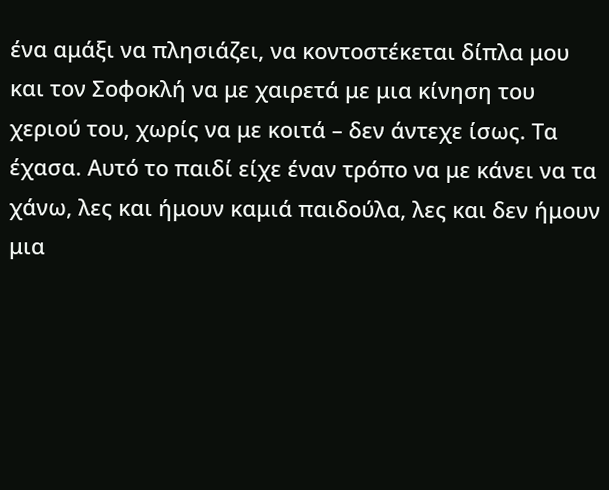ένα αμάξι να πλησιάζει, να κοντοστέκεται δίπλα μου και τον Σοφοκλή να με χαιρετά με μια κίνηση του χεριού του, χωρίς να με κοιτά – δεν άντεχε ίσως. Τα έχασα. Αυτό το παιδί είχε έναν τρόπο να με κάνει να τα χάνω, λες και ήμουν καμιά παιδούλα, λες και δεν ήμουν μια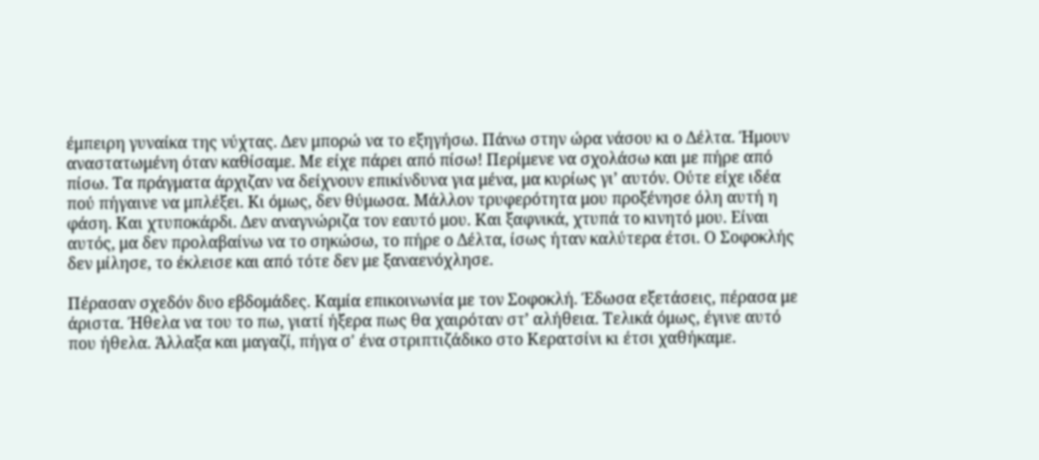έμπειρη γυναίκα της νύχτας. Δεν μπορώ να το εξηγήσω. Πάνω στην ώρα νάσου κι ο Δέλτα. Ήμουν αναστατωμένη όταν καθίσαμε. Με είχε πάρει από πίσω! Περίμενε να σχολάσω και με πήρε από πίσω. Τα πράγματα άρχιζαν να δείχνουν επικίνδυνα για μένα, μα κυρίως γι’ αυτόν. Ούτε είχε ιδέα πού πήγαινε να μπλέξει. Κι όμως, δεν θύμωσα. Μάλλον τρυφερότητα μου προξένησε όλη αυτή η φάση. Και χτυποκάρδι. Δεν αναγνώριζα τον εαυτό μου. Και ξαφνικά, χτυπά το κινητό μου. Είναι αυτός, μα δεν προλαβαίνω να το σηκώσω, το πήρε ο Δέλτα, ίσως ήταν καλύτερα έτσι. Ο Σοφοκλής δεν μίλησε, το έκλεισε και από τότε δεν με ξαναενόχλησε.

Πέρασαν σχεδόν δυο εβδομάδες. Καμία επικοινωνία με τον Σοφοκλή. Έδωσα εξετάσεις, πέρασα με άριστα. Ήθελα να του το πω, γιατί ήξερα πως θα χαιρόταν στ’ αλήθεια. Τελικά όμως, έγινε αυτό που ήθελα. Άλλαξα και μαγαζί, πήγα σ' ένα στριπτιζάδικο στο Κερατσίνι κι έτσι χαθήκαμε.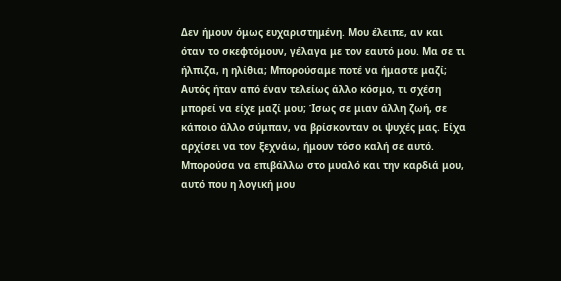Δεν ήμουν όμως ευχαριστημένη. Μου έλειπε, αν και όταν το σκεφτόμουν, γέλαγα με τον εαυτό μου. Μα σε τι ήλπιζα, η ηλίθια; Μπορούσαμε ποτέ να ήμαστε μαζί; Αυτός ήταν από έναν τελείως άλλο κόσμο, τι σχέση μπορεί να είχε μαζί μου; Ίσως σε μιαν άλλη ζωή, σε κάποιο άλλο σύμπαν, να βρίσκονταν οι ψυχές μας. Είχα αρχίσει να τον ξεχνάω, ήμουν τόσο καλή σε αυτό. Μπορούσα να επιβάλλω στο μυαλό και την καρδιά μου, αυτό που η λογική μου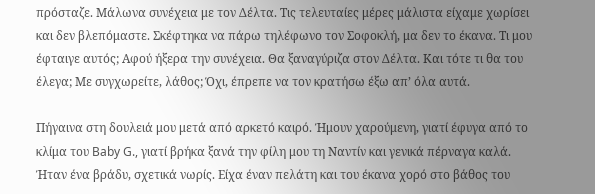πρόσταζε. Μάλωνα συνέχεια με τον Δέλτα. Τις τελευταίες μέρες μάλιστα είχαμε χωρίσει και δεν βλεπόμαστε. Σκέφτηκα να πάρω τηλέφωνο τον Σοφοκλή, μα δεν το έκανα. Τι μου έφταιγε αυτός; Αφού ήξερα την συνέχεια. Θα ξαναγύριζα στον Δέλτα. Και τότε τι θα του έλεγα; Με συγχωρείτε, λάθος; Όχι, έπρεπε να τον κρατήσω έξω απ’ όλα αυτά.

Πήγαινα στη δουλειά μου μετά από αρκετό καιρό. Ήμουν χαρούμενη, γιατί έφυγα από το κλίμα του Baby G., γιατί βρήκα ξανά την φίλη μου τη Ναντίν και γενικά πέρναγα καλά. Ήταν ένα βράδυ, σχετικά νωρίς. Είχα έναν πελάτη και του έκανα χορό στο βάθος του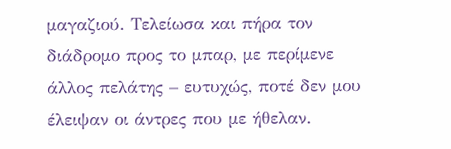μαγαζιού. Τελείωσα και πήρα τον διάδρομο προς το μπαρ, με περίμενε άλλος πελάτης – ευτυχώς, ποτέ δεν μου έλειψαν οι άντρες που με ήθελαν.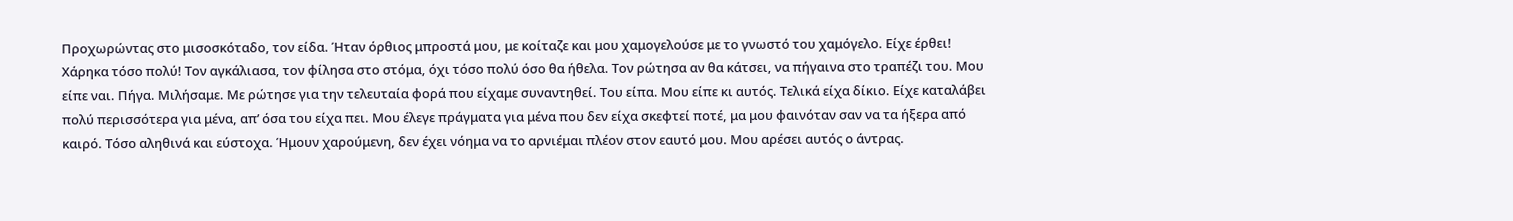Προχωρώντας στο μισοσκόταδο, τον είδα. Ήταν όρθιος μπροστά μου, με κοίταζε και μου χαμογελούσε με το γνωστό του χαμόγελο. Είχε έρθει! Χάρηκα τόσο πολύ! Τον αγκάλιασα, τον φίλησα στο στόμα, όχι τόσο πολύ όσο θα ήθελα. Τον ρώτησα αν θα κάτσει, να πήγαινα στο τραπέζι του. Μου είπε ναι. Πήγα. Μιλήσαμε. Με ρώτησε για την τελευταία φορά που είχαμε συναντηθεί. Του είπα. Μου είπε κι αυτός. Τελικά είχα δίκιο. Είχε καταλάβει πολύ περισσότερα για μένα, απ’ όσα του είχα πει. Μου έλεγε πράγματα για μένα που δεν είχα σκεφτεί ποτέ, μα μου φαινόταν σαν να τα ήξερα από καιρό. Τόσο αληθινά και εύστοχα. Ήμουν χαρούμενη, δεν έχει νόημα να το αρνιέμαι πλέον στον εαυτό μου. Μου αρέσει αυτός ο άντρας.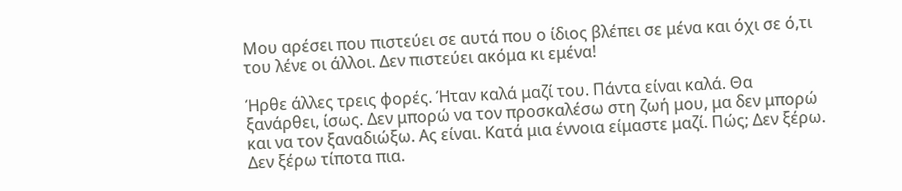Μου αρέσει που πιστεύει σε αυτά που ο ίδιος βλέπει σε μένα και όχι σε ό,τι του λένε οι άλλοι. Δεν πιστεύει ακόμα κι εμένα!

Ήρθε άλλες τρεις φορές. Ήταν καλά μαζί του. Πάντα είναι καλά. Θα ξανάρθει, ίσως. Δεν μπορώ να τον προσκαλέσω στη ζωή μου, μα δεν μπορώ και να τον ξαναδιώξω. Ας είναι. Κατά μια έννοια είμαστε μαζί. Πώς; Δεν ξέρω. Δεν ξέρω τίποτα πια.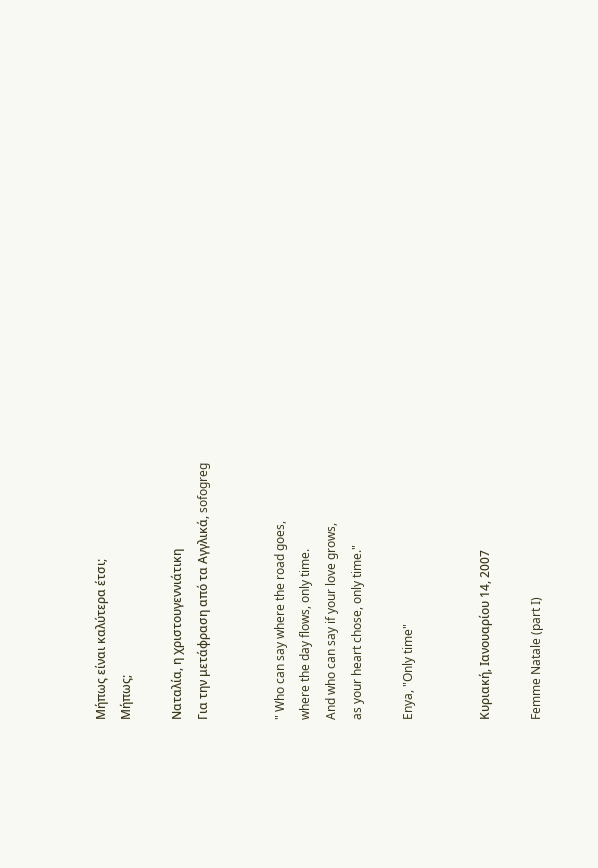Μήπως είναι καλύτερα έτσι;
Μήπως;

Ναταλία, η χριστουγεννιάτικη
Για την μετάφραση από τα Αγγλικά, sofogreg


" Who can say where the road goes,
where the day flows, only time.
And who can say if your love grows,
as your heart chose, only time."

Enya, "Only time"


Κυριακή, Ιανουαρίου 14, 2007

Femme Natale (part I)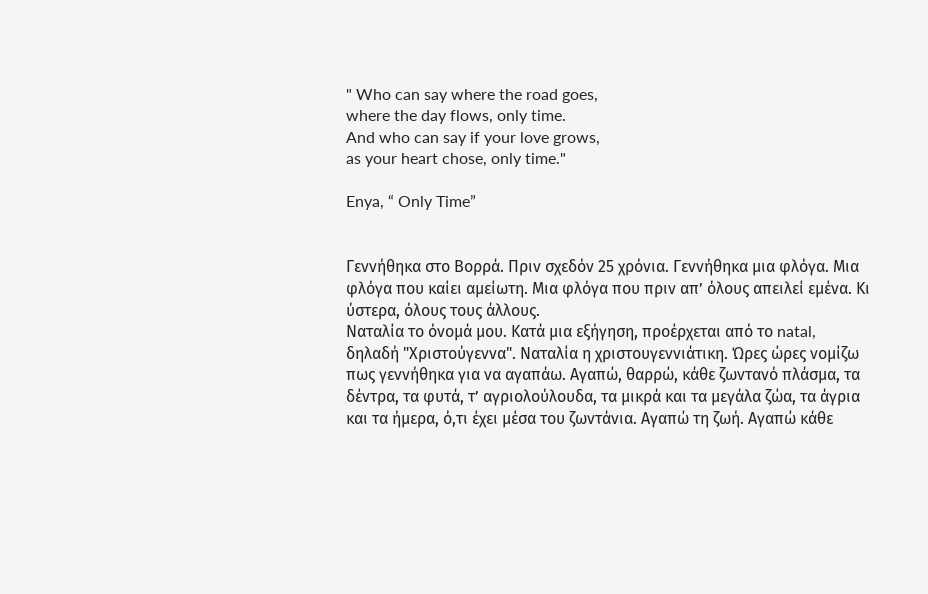" Who can say where the road goes,
where the day flows, only time.
And who can say if your love grows,
as your heart chose, only time."

Enya, “ Only Time”


Γεννήθηκα στο Βορρά. Πριν σχεδόν 25 χρόνια. Γεννήθηκα μια φλόγα. Μια φλόγα που καίει αμείωτη. Μια φλόγα που πριν απ’ όλους απειλεί εμένα. Κι ύστερα, όλους τους άλλους.
Ναταλία το όνομά μου. Κατά μια εξήγηση, προέρχεται από το natal, δηλαδή "Χριστούγεννα". Ναταλία η χριστουγεννιάτικη. Ώρες ώρες νομίζω πως γεννήθηκα για να αγαπάω. Αγαπώ, θαρρώ, κάθε ζωντανό πλάσμα, τα δέντρα, τα φυτά, τ’ αγριολούλουδα, τα μικρά και τα μεγάλα ζώα, τα άγρια και τα ήμερα, ό,τι έχει μέσα του ζωντάνια. Αγαπώ τη ζωή. Αγαπώ κάθε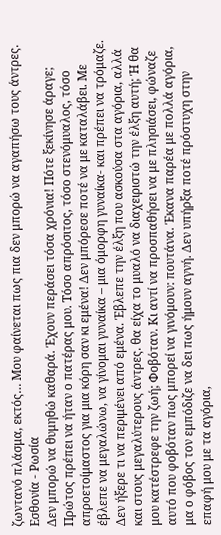ζωντανό πλάσμα, εκτός… Μου φαίνεται πως πια δεν μπορώ να αγαπήσω τους άντρες.
Εσθονία - Ρωσία
Δεν μπορώ να θυμηθώ καθαρά. Έχουν περάσει τόσα χρόνια! Πότε ξεκίνησε άραγε; Πρώτος πρέπει να ήταν ο πατέρας μου. Τόσο απρόσιτος, τόσο στενόμυαλος, τόσο απροετοίμαστος για μια κόρη σαν κι εμένα! Δεν μπόρεσε ποτέ να με καταλάβει. Με έβλεπε να μεγαλώνω, να γίνομαι γυναίκα – μια όμορφη γυναίκα- και πρέπει να τρόμαζε. Δεν ήξερε τι να περιμένει από εμένα. Έβλεπε την έλξη που ασκούσα στα αγόρια, αλλά και στους μεγαλύτερους άντρες. θα είχα το μυαλό να διαχειριστώ την έλξη αυτή; Ή θα μου κατέστρεφε την ζωή; Φοβόταν. Κι αντί να προσπαθήσει να με πλησιάσει, φώναζε αυτό που φοβόταν πως μπορεί να γινόμουν: πουτάνα. Έκανα παρέα με πολλά αγόρια, μα ο φόβος τον εμπόδιζε να δει πως ήμουν αγνή. Δεν υπήρξα ποτέ πρόστυχη στην επαφή μου με τα αγόρια,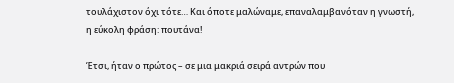τουλάχιστον όχι τότε… Και όποτε μαλώναμε, επαναλαμβανόταν η γνωστή, η εύκολη φράση: πουτάνα!

Έτσι, ήταν ο πρώτος – σε μια μακριά σειρά αντρών που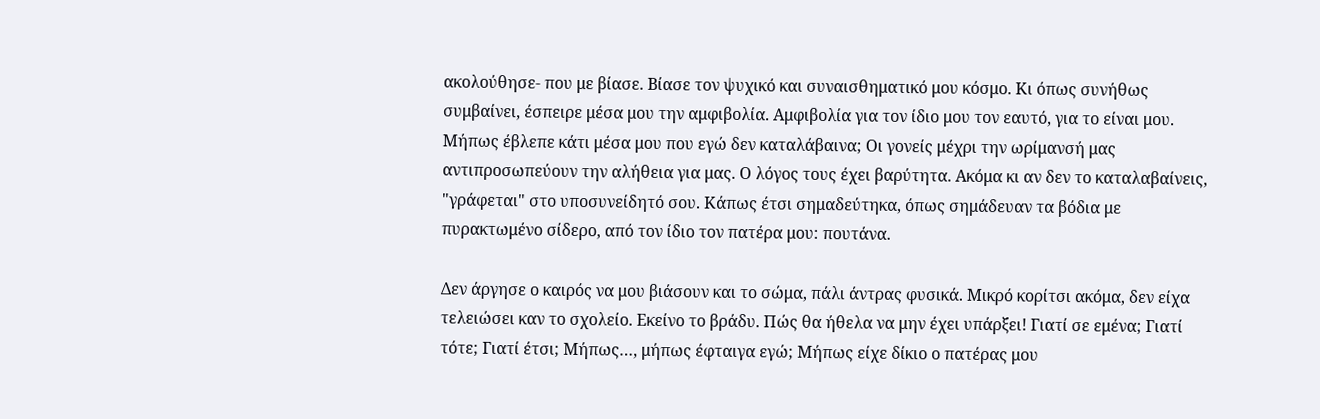ακολούθησε- που με βίασε. Βίασε τον ψυχικό και συναισθηματικό μου κόσμο. Κι όπως συνήθως συμβαίνει, έσπειρε μέσα μου την αμφιβολία. Αμφιβολία για τον ίδιο μου τον εαυτό, για το είναι μου. Μήπως έβλεπε κάτι μέσα μου που εγώ δεν καταλάβαινα; Οι γονείς μέχρι την ωρίμανσή μας αντιπροσωπεύουν την αλήθεια για μας. Ο λόγος τους έχει βαρύτητα. Ακόμα κι αν δεν το καταλαβαίνεις, "γράφεται" στο υποσυνείδητό σου. Κάπως έτσι σημαδεύτηκα, όπως σημάδευαν τα βόδια με πυρακτωμένο σίδερο, από τον ίδιο τον πατέρα μου: πουτάνα.

Δεν άργησε ο καιρός να μου βιάσουν και το σώμα, πάλι άντρας φυσικά. Μικρό κορίτσι ακόμα, δεν είχα τελειώσει καν το σχολείο. Εκείνο το βράδυ. Πώς θα ήθελα να μην έχει υπάρξει! Γιατί σε εμένα; Γιατί τότε; Γιατί έτσι; Μήπως…, μήπως έφταιγα εγώ; Μήπως είχε δίκιο ο πατέρας μου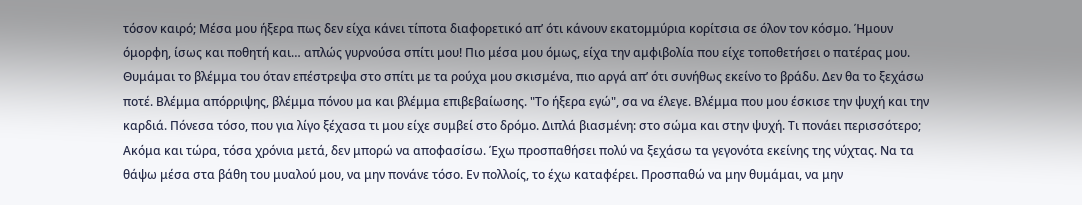τόσον καιρό; Μέσα μου ήξερα πως δεν είχα κάνει τίποτα διαφορετικό απ’ ότι κάνουν εκατομμύρια κορίτσια σε όλον τον κόσμο. Ήμουν όμορφη, ίσως και ποθητή και… απλώς γυρνούσα σπίτι μου! Πιο μέσα μου όμως, είχα την αμφιβολία που είχε τοποθετήσει ο πατέρας μου. Θυμάμαι το βλέμμα του όταν επέστρεψα στο σπίτι με τα ρούχα μου σκισμένα, πιο αργά απ’ ότι συνήθως εκείνο το βράδυ. Δεν θα το ξεχάσω ποτέ. Βλέμμα απόρριψης, βλέμμα πόνου μα και βλέμμα επιβεβαίωσης. "Το ήξερα εγώ", σα να έλεγε. Βλέμμα που μου έσκισε την ψυχή και την καρδιά. Πόνεσα τόσο, που για λίγο ξέχασα τι μου είχε συμβεί στο δρόμο. Διπλά βιασμένη: στο σώμα και στην ψυχή. Τι πονάει περισσότερο; Ακόμα και τώρα, τόσα χρόνια μετά, δεν μπορώ να αποφασίσω. Έχω προσπαθήσει πολύ να ξεχάσω τα γεγονότα εκείνης της νύχτας. Να τα θάψω μέσα στα βάθη του μυαλού μου, να μην πονάνε τόσο. Εν πολλοίς, το έχω καταφέρει. Προσπαθώ να μην θυμάμαι, να μην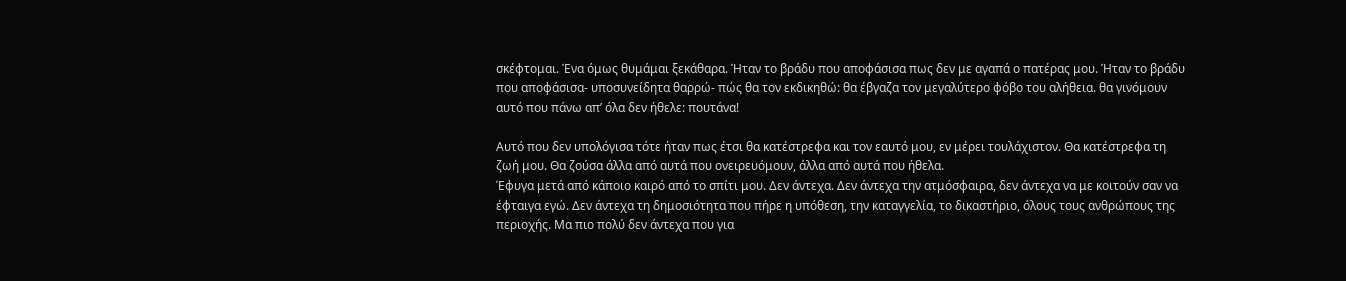σκέφτομαι. Ένα όμως θυμάμαι ξεκάθαρα. Ήταν το βράδυ που αποφάσισα πως δεν με αγαπά ο πατέρας μου. Ήταν το βράδυ που αποφάσισα- υποσυνείδητα θαρρώ- πώς θα τον εκδικηθώ: θα έβγαζα τον μεγαλύτερο φόβο του αλήθεια. θα γινόμουν αυτό που πάνω απ’ όλα δεν ήθελε: πουτάνα!

Αυτό που δεν υπολόγισα τότε ήταν πως έτσι θα κατέστρεφα και τον εαυτό μου, εν μέρει τουλάχιστον. Θα κατέστρεφα τη ζωή μου. Θα ζούσα άλλα από αυτά που ονειρευόμουν, άλλα από αυτά που ήθελα.
Έφυγα μετά από κάποιο καιρό από το σπίτι μου. Δεν άντεχα. Δεν άντεχα την ατμόσφαιρα, δεν άντεχα να με κοιτούν σαν να έφταιγα εγώ. Δεν άντεχα τη δημοσιότητα που πήρε η υπόθεση, την καταγγελία, το δικαστήριο, όλους τους ανθρώπους της περιοχής. Μα πιο πολύ δεν άντεχα που για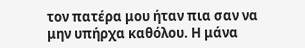τον πατέρα μου ήταν πια σαν να μην υπήρχα καθόλου. Η μάνα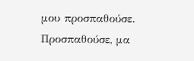μου προσπαθούσε. Προσπαθούσε, μα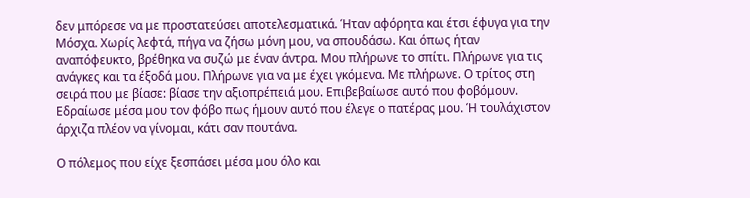δεν μπόρεσε να με προστατεύσει αποτελεσματικά. Ήταν αφόρητα και έτσι έφυγα για την Μόσχα. Χωρίς λεφτά, πήγα να ζήσω μόνη μου, να σπουδάσω. Και όπως ήταν αναπόφευκτο, βρέθηκα να συζώ με έναν άντρα. Μου πλήρωνε το σπίτι. Πλήρωνε για τις ανάγκες και τα έξοδά μου. Πλήρωνε για να με έχει γκόμενα. Με πλήρωνε. Ο τρίτος στη σειρά που με βίασε: βίασε την αξιοπρέπειά μου. Επιβεβαίωσε αυτό που φοβόμουν. Εδραίωσε μέσα μου τον φόβο πως ήμουν αυτό που έλεγε ο πατέρας μου. Ή τουλάχιστον άρχιζα πλέον να γίνομαι, κάτι σαν πουτάνα.

Ο πόλεμος που είχε ξεσπάσει μέσα μου όλο και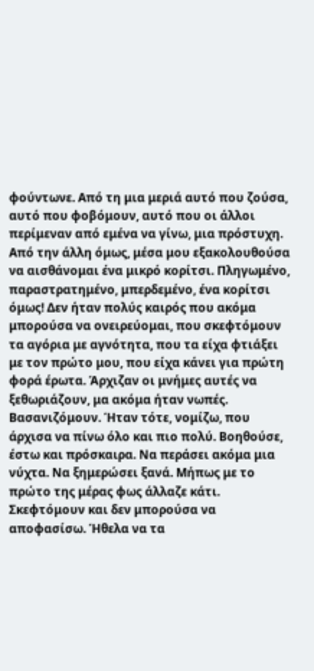φούντωνε. Από τη μια μεριά αυτό που ζούσα, αυτό που φοβόμουν, αυτό που οι άλλοι περίμεναν από εμένα να γίνω, μια πρόστυχη. Από την άλλη όμως, μέσα μου εξακολουθούσα να αισθάνομαι ένα μικρό κορίτσι. Πληγωμένο, παραστρατημένο, μπερδεμένο, ένα κορίτσι όμως! Δεν ήταν πολύς καιρός που ακόμα μπορούσα να ονειρεύομαι, που σκεφτόμουν τα αγόρια με αγνότητα, που τα είχα φτιάξει με τον πρώτο μου, που είχα κάνει για πρώτη φορά έρωτα. Άρχιζαν οι μνήμες αυτές να ξεθωριάζουν, μα ακόμα ήταν νωπές. Βασανιζόμουν. Ήταν τότε, νομίζω, που άρχισα να πίνω όλο και πιο πολύ. Βοηθούσε, έστω και πρόσκαιρα. Να περάσει ακόμα μια νύχτα. Να ξημερώσει ξανά. Μήπως με το πρώτο της μέρας φως άλλαζε κάτι. Σκεφτόμουν και δεν μπορούσα να αποφασίσω. Ήθελα να τα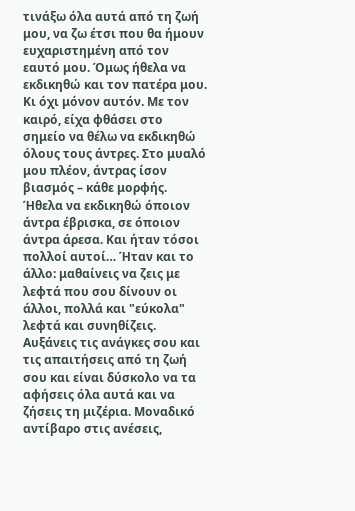τινάξω όλα αυτά από τη ζωή μου, να ζω έτσι που θα ήμουν ευχαριστημένη από τον εαυτό μου. Όμως ήθελα να εκδικηθώ και τον πατέρα μου. Κι όχι μόνον αυτόν. Με τον καιρό, είχα φθάσει στο σημείο να θέλω να εκδικηθώ όλους τους άντρες. Στο μυαλό μου πλέον, άντρας ίσον βιασμός – κάθε μορφής. Ήθελα να εκδικηθώ όποιον άντρα έβρισκα, σε όποιον άντρα άρεσα. Και ήταν τόσοι πολλοί αυτοί… Ήταν και το άλλο: μαθαίνεις να ζεις με λεφτά που σου δίνουν οι άλλοι, πολλά και "εύκολα" λεφτά και συνηθίζεις. Αυξάνεις τις ανάγκες σου και τις απαιτήσεις από τη ζωή σου και είναι δύσκολο να τα αφήσεις όλα αυτά και να ζήσεις τη μιζέρια. Μοναδικό αντίβαρο στις ανέσεις,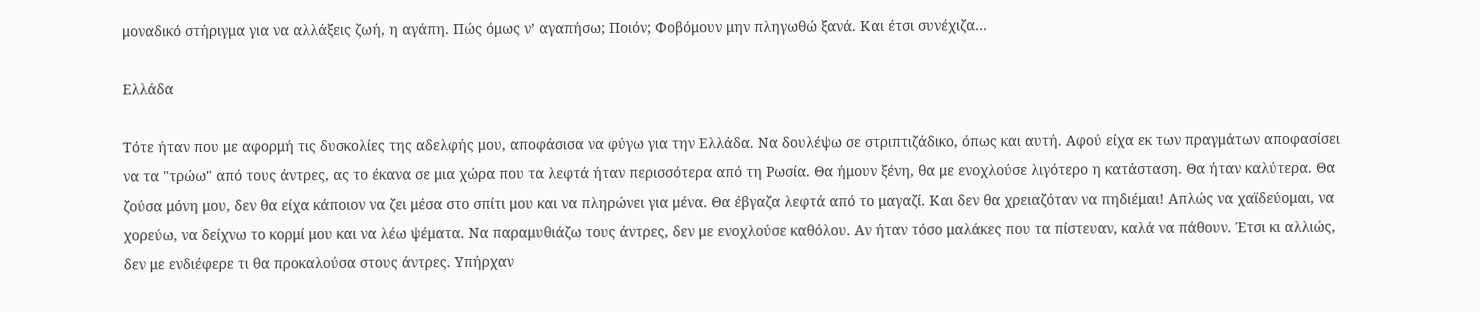μοναδικό στήριγμα για να αλλάξεις ζωή, η αγάπη. Πώς όμως ν’ αγαπήσω; Ποιόν; Φοβόμουν μην πληγωθώ ξανά. Και έτσι συνέχιζα…

Ελλάδα

Τότε ήταν που με αφορμή τις δυσκολίες της αδελφής μου, αποφάσισα να φύγω για την Ελλάδα. Να δουλέψω σε στριπτιζάδικο, όπως και αυτή. Αφού είχα εκ των πραγμάτων αποφασίσει να τα "τρώω" από τους άντρες, ας το έκανα σε μια χώρα που τα λεφτά ήταν περισσότερα από τη Ρωσία. Θα ήμουν ξένη, θα με ενοχλούσε λιγότερο η κατάσταση. Θα ήταν καλύτερα. Θα ζούσα μόνη μου, δεν θα είχα κάποιον να ζει μέσα στο σπίτι μου και να πληρώνει για μένα. Θα έβγαζα λεφτά από το μαγαζί. Και δεν θα χρειαζόταν να πηδιέμαι! Απλώς να χαϊδεύομαι, να χορεύω, να δείχνω το κορμί μου και να λέω ψέματα. Να παραμυθιάζω τους άντρες, δεν με ενοχλούσε καθόλου. Αν ήταν τόσο μαλάκες που τα πίστευαν, καλά να πάθουν. Έτσι κι αλλιώς, δεν με ενδιέφερε τι θα προκαλούσα στους άντρες. Υπήρχαν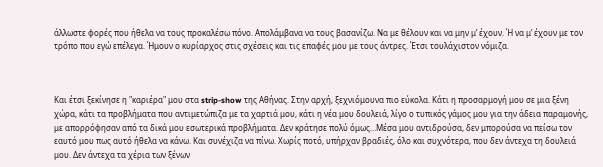άλλωστε φορές που ήθελα να τους προκαλέσω πόνο. Απολάμβανα να τους βασανίζω. Να με θέλουν και να μην μ’ έχουν. Ή να μ’ έχουν με τον τρόπο που εγώ επέλεγα. Ήμουν ο κυρίαρχος στις σχέσεις και τις επαφές μου με τους άντρες. Έτσι τουλάχιστον νόμιζα.



Και έτσι ξεκίνησε η "καριέρα" μου στα strip-show της Αθήνας. Στην αρχή, ξεχνιόμουνα πιο εύκολα. Κάτι η προσαρμογή μου σε μια ξένη χώρα, κάτι τα προβλήματα που αντιμετώπιζα με τα χαρτιά μου, κάτι η νέα μου δουλειά, λίγο ο τυπικός γάμος μου για την άδεια παραμονής, με απορρόφησαν από τα δικά μου εσωτερικά προβλήματα. Δεν κράτησε πολύ όμως…Μέσα μου αντιδρούσα, δεν μπορούσα να πείσω τον εαυτό μου πως αυτό ήθελα να κάνω. Και συνέχιζα να πίνω. Χωρίς ποτό, υπήρχαν βραδιές, όλο και συχνότερα, που δεν άντεχα τη δουλειά μου. Δεν άντεχα τα χέρια των ξένων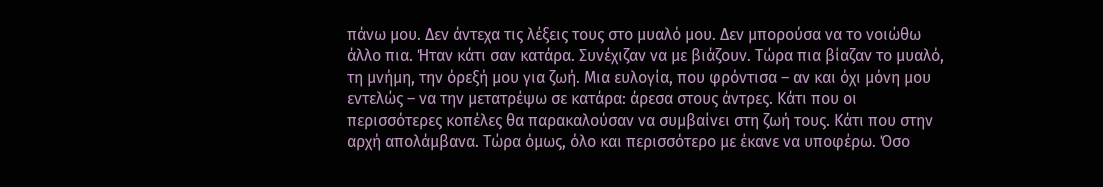πάνω μου. Δεν άντεχα τις λέξεις τους στο μυαλό μου. Δεν μπορούσα να το νοιώθω άλλο πια. Ήταν κάτι σαν κατάρα. Συνέχιζαν να με βιάζουν. Τώρα πια βίαζαν το μυαλό, τη μνήμη, την όρεξή μου για ζωή. Μια ευλογία, που φρόντισα – αν και όχι μόνη μου εντελώς – να την μετατρέψω σε κατάρα: άρεσα στους άντρες. Κάτι που οι περισσότερες κοπέλες θα παρακαλούσαν να συμβαίνει στη ζωή τους. Κάτι που στην αρχή απολάμβανα. Τώρα όμως, όλο και περισσότερο με έκανε να υποφέρω. Όσο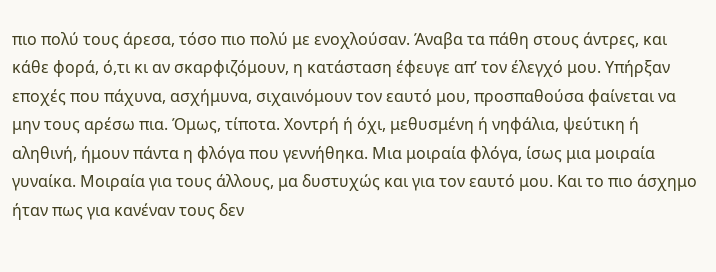πιο πολύ τους άρεσα, τόσο πιο πολύ με ενοχλούσαν. Άναβα τα πάθη στους άντρες, και κάθε φορά, ό,τι κι αν σκαρφιζόμουν, η κατάσταση έφευγε απ’ τον έλεγχό μου. Υπήρξαν εποχές που πάχυνα, ασχήμυνα, σιχαινόμουν τον εαυτό μου, προσπαθούσα φαίνεται να μην τους αρέσω πια. Όμως, τίποτα. Χοντρή ή όχι, μεθυσμένη ή νηφάλια, ψεύτικη ή αληθινή, ήμουν πάντα η φλόγα που γεννήθηκα. Μια μοιραία φλόγα, ίσως μια μοιραία γυναίκα. Μοιραία για τους άλλους, μα δυστυχώς και για τον εαυτό μου. Και το πιο άσχημο ήταν πως για κανέναν τους δεν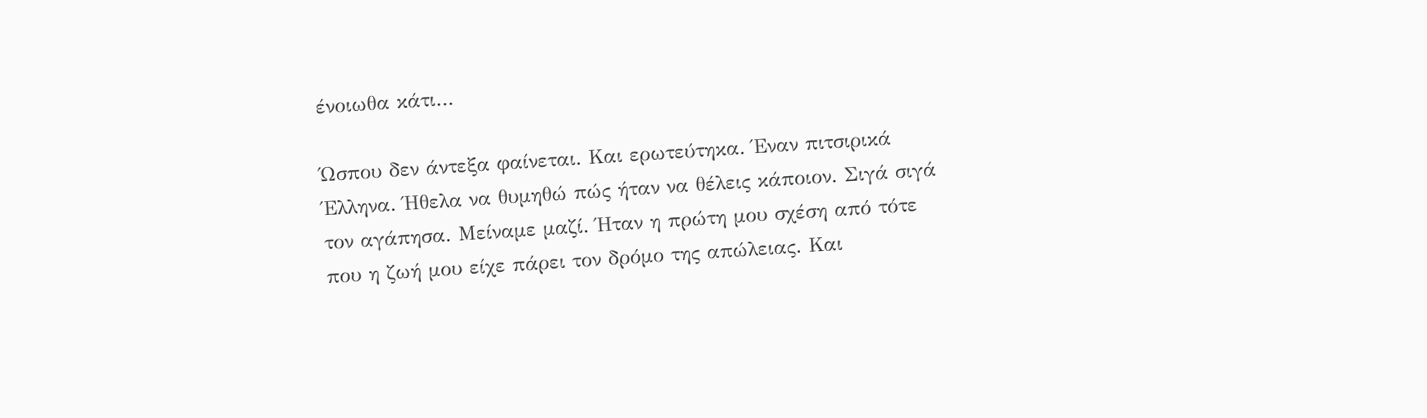ένοιωθα κάτι…

Ώσπου δεν άντεξα φαίνεται. Και ερωτεύτηκα. Έναν πιτσιρικά Έλληνα. Ήθελα να θυμηθώ πώς ήταν να θέλεις κάποιον. Σιγά σιγά τον αγάπησα. Μείναμε μαζί. Ήταν η πρώτη μου σχέση από τότε που η ζωή μου είχε πάρει τον δρόμο της απώλειας. Και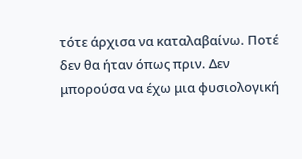τότε άρχισα να καταλαβαίνω. Ποτέ δεν θα ήταν όπως πριν. Δεν μπορούσα να έχω μια φυσιολογική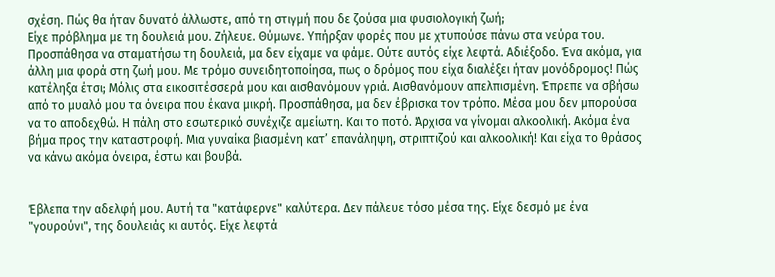σχέση. Πώς θα ήταν δυνατό άλλωστε, από τη στιγμή που δε ζούσα μια φυσιολογική ζωή;
Είχε πρόβλημα με τη δουλειά μου. Ζήλευε. Θύμωνε. Υπήρξαν φορές που με χτυπούσε πάνω στα νεύρα του. Προσπάθησα να σταματήσω τη δουλειά, μα δεν είχαμε να φάμε. Ούτε αυτός είχε λεφτά. Αδιέξοδο. Ένα ακόμα, για άλλη μια φορά στη ζωή μου. Με τρόμο συνειδητοποίησα, πως ο δρόμος που είχα διαλέξει ήταν μονόδρομος! Πώς κατέληξα έτσι; Μόλις στα εικοσιτέσσερά μου και αισθανόμουν γριά. Αισθανόμουν απελπισμένη. Έπρεπε να σβήσω από το μυαλό μου τα όνειρα που έκανα μικρή. Προσπάθησα, μα δεν έβρισκα τον τρόπο. Μέσα μου δεν μπορούσα να το αποδεχθώ. Η πάλη στο εσωτερικό συνέχιζε αμείωτη. Και το ποτό. Άρχισα να γίνομαι αλκοολική. Ακόμα ένα βήμα προς την καταστροφή. Μια γυναίκα βιασμένη κατ’ επανάληψη, στριπτιζού και αλκοολική! Και είχα το θράσος να κάνω ακόμα όνειρα, έστω και βουβά.


Έβλεπα την αδελφή μου. Αυτή τα "κατάφερνε" καλύτερα. Δεν πάλευε τόσο μέσα της. Είχε δεσμό με ένα "γουρούνι", της δουλειάς κι αυτός. Είχε λεφτά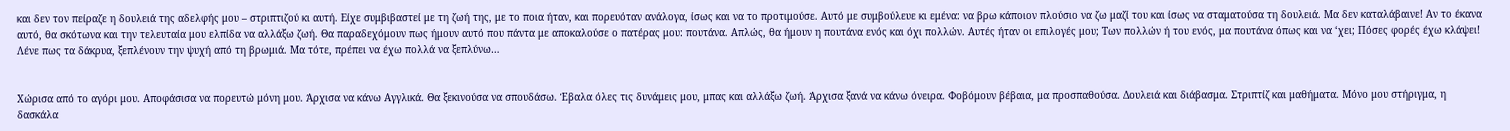και δεν τον πείραζε η δουλειά της αδελφής μου – στριπτιζού κι αυτή. Είχε συμβιβαστεί με τη ζωή της, με το ποια ήταν, και πορευόταν ανάλογα, ίσως και να το προτιμούσε. Αυτό με συμβούλευε κι εμένα: να βρω κάποιον πλούσιο να ζω μαζί του και ίσως να σταματούσα τη δουλειά. Μα δεν καταλάβαινε! Αν το έκανα αυτό, θα σκότωνα και την τελευταία μου ελπίδα να αλλάξω ζωή. Θα παραδεχόμουν πως ήμουν αυτό που πάντα με αποκαλούσε ο πατέρας μου: πουτάνα. Απλώς, θα ήμουν η πουτάνα ενός και όχι πολλών. Αυτές ήταν οι επιλογές μου; Των πολλών ή του ενός, μα πουτάνα όπως και να ‘χει; Πόσες φορές έχω κλάψει! Λένε πως τα δάκρυα, ξεπλένουν την ψυχή από τη βρωμιά. Μα τότε, πρέπει να έχω πολλά να ξεπλύνω…


Χώρισα από το αγόρι μου. Αποφάσισα να πορευτώ μόνη μου. Άρχισα να κάνω Αγγλικά. Θα ξεκινούσα να σπουδάσω. Έβαλα όλες τις δυνάμεις μου, μπας και αλλάξω ζωή. Άρχισα ξανά να κάνω όνειρα. Φοβόμουν βέβαια, μα προσπαθούσα. Δουλειά και διάβασμα. Στριπτίζ και μαθήματα. Μόνο μου στήριγμα, η δασκάλα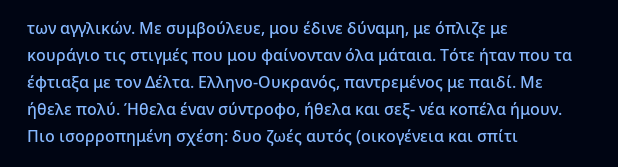των αγγλικών. Με συμβούλευε, μου έδινε δύναμη, με όπλιζε με κουράγιο τις στιγμές που μου φαίνονταν όλα μάταια. Τότε ήταν που τα έφτιαξα με τον Δέλτα. Ελληνο-Ουκρανός, παντρεμένος με παιδί. Με ήθελε πολύ. Ήθελα έναν σύντροφο, ήθελα και σεξ- νέα κοπέλα ήμουν. Πιο ισορροπημένη σχέση: δυο ζωές αυτός (οικογένεια και σπίτι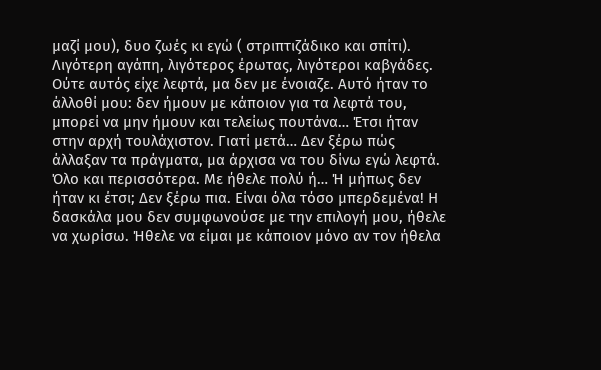μαζί μου), δυο ζωές κι εγώ ( στριπτιζάδικο και σπίτι). Λιγότερη αγάπη, λιγότερος έρωτας, λιγότεροι καβγάδες. Ούτε αυτός είχε λεφτά, μα δεν με ένοιαζε. Αυτό ήταν το άλλοθί μου: δεν ήμουν με κάποιον για τα λεφτά του, μπορεί να μην ήμουν και τελείως πουτάνα… Έτσι ήταν στην αρχή τουλάχιστον. Γιατί μετά… Δεν ξέρω πώς άλλαξαν τα πράγματα, μα άρχισα να του δίνω εγώ λεφτά. Όλο και περισσότερα. Με ήθελε πολύ ή… Ή μήπως δεν ήταν κι έτσι; Δεν ξέρω πια. Είναι όλα τόσο μπερδεμένα! Η δασκάλα μου δεν συμφωνούσε με την επιλογή μου, ήθελε να χωρίσω. Ήθελε να είμαι με κάποιον μόνο αν τον ήθελα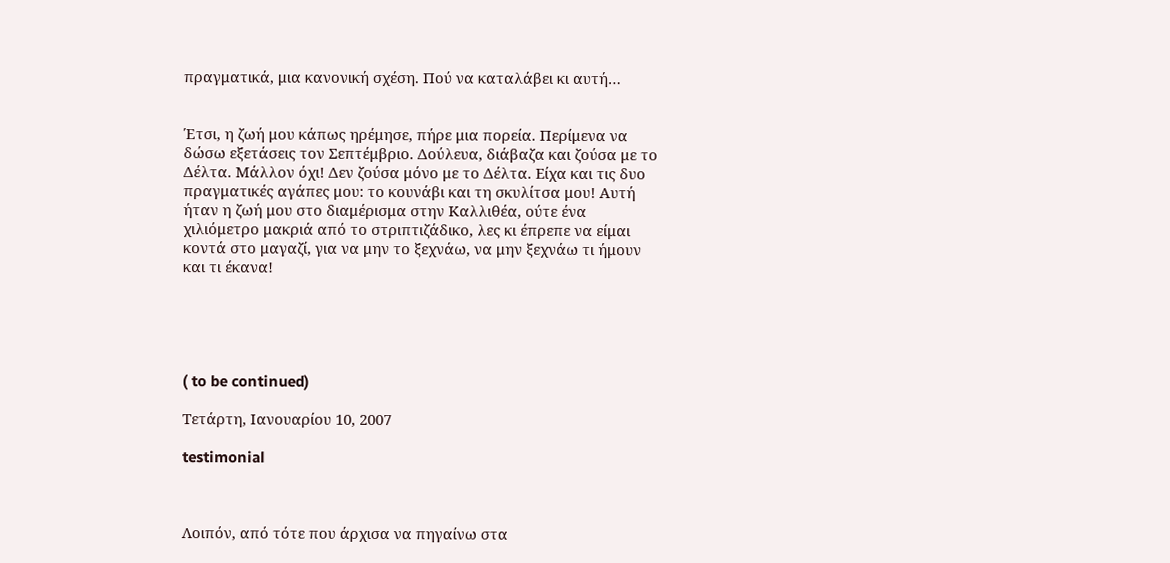πραγματικά, μια κανονική σχέση. Πού να καταλάβει κι αυτή…


Έτσι, η ζωή μου κάπως ηρέμησε, πήρε μια πορεία. Περίμενα να δώσω εξετάσεις τον Σεπτέμβριο. Δούλευα, διάβαζα και ζούσα με το Δέλτα. Μάλλον όχι! Δεν ζούσα μόνο με το Δέλτα. Είχα και τις δυο πραγματικές αγάπες μου: το κουνάβι και τη σκυλίτσα μου! Αυτή ήταν η ζωή μου στο διαμέρισμα στην Καλλιθέα, ούτε ένα χιλιόμετρο μακριά από το στριπτιζάδικο, λες κι έπρεπε να είμαι κοντά στο μαγαζί, για να μην το ξεχνάω, να μην ξεχνάω τι ήμουν και τι έκανα!





( to be continued)

Τετάρτη, Ιανουαρίου 10, 2007

testimonial



Λοιπόν, από τότε που άρχισα να πηγαίνω στα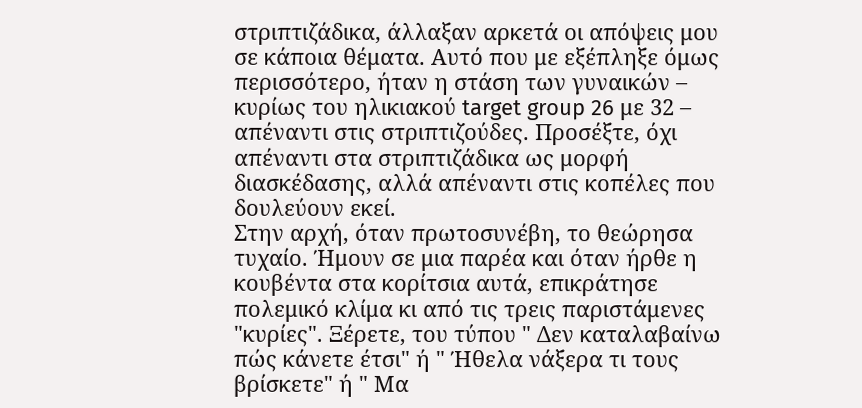στριπτιζάδικα, άλλαξαν αρκετά οι απόψεις μου σε κάποια θέματα. Αυτό που με εξέπληξε όμως περισσότερο, ήταν η στάση των γυναικών – κυρίως του ηλικιακού target group 26 με 32 – απέναντι στις στριπτιζούδες. Προσέξτε, όχι απέναντι στα στριπτιζάδικα ως μορφή διασκέδασης, αλλά απέναντι στις κοπέλες που δουλεύουν εκεί.
Στην αρχή, όταν πρωτοσυνέβη, το θεώρησα τυχαίο. Ήμουν σε μια παρέα και όταν ήρθε η κουβέντα στα κορίτσια αυτά, επικράτησε πολεμικό κλίμα κι από τις τρεις παριστάμενες "κυρίες". Ξέρετε, του τύπου " Δεν καταλαβαίνω πώς κάνετε έτσι" ή " Ήθελα νάξερα τι τους βρίσκετε" ή " Μα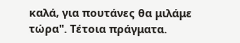καλά, για πουτάνες θα μιλάμε τώρα". Τέτοια πράγματα.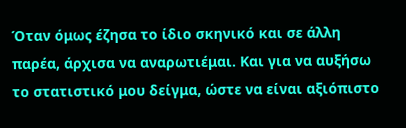Όταν όμως έζησα το ίδιο σκηνικό και σε άλλη παρέα, άρχισα να αναρωτιέμαι. Και για να αυξήσω το στατιστικό μου δείγμα, ώστε να είναι αξιόπιστο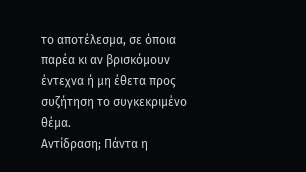το αποτέλεσμα, σε όποια παρέα κι αν βρισκόμουν έντεχνα ή μη έθετα προς συζήτηση το συγκεκριμένο θέμα.
Αντίδραση; Πάντα η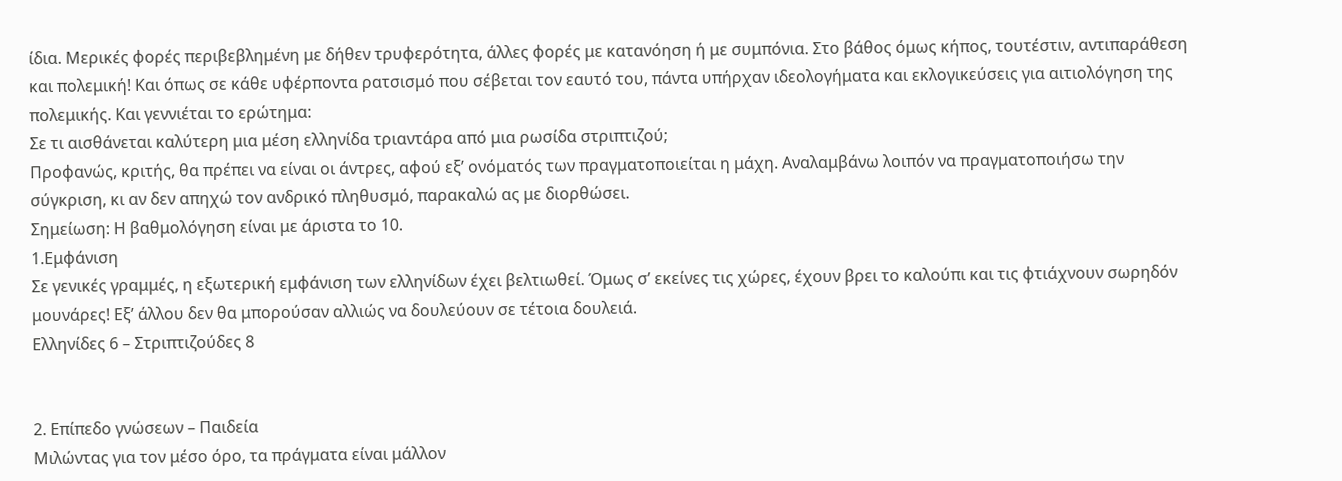ίδια. Μερικές φορές περιβεβλημένη με δήθεν τρυφερότητα, άλλες φορές με κατανόηση ή με συμπόνια. Στο βάθος όμως κήπος, τουτέστιν, αντιπαράθεση και πολεμική! Και όπως σε κάθε υφέρποντα ρατσισμό που σέβεται τον εαυτό του, πάντα υπήρχαν ιδεολογήματα και εκλογικεύσεις για αιτιολόγηση της πολεμικής. Και γεννιέται το ερώτημα:
Σε τι αισθάνεται καλύτερη μια μέση ελληνίδα τριαντάρα από μια ρωσίδα στριπτιζού;
Προφανώς, κριτής, θα πρέπει να είναι οι άντρες, αφού εξ’ ονόματός των πραγματοποιείται η μάχη. Αναλαμβάνω λοιπόν να πραγματοποιήσω την σύγκριση, κι αν δεν απηχώ τον ανδρικό πληθυσμό, παρακαλώ ας με διορθώσει.
Σημείωση: Η βαθμολόγηση είναι με άριστα το 10.
1.Εμφάνιση
Σε γενικές γραμμές, η εξωτερική εμφάνιση των ελληνίδων έχει βελτιωθεί. Όμως σ’ εκείνες τις χώρες, έχουν βρει το καλούπι και τις φτιάχνουν σωρηδόν μουνάρες! Εξ’ άλλου δεν θα μπορούσαν αλλιώς να δουλεύουν σε τέτοια δουλειά.
Ελληνίδες 6 – Στριπτιζούδες 8


2. Επίπεδο γνώσεων – Παιδεία
Μιλώντας για τον μέσο όρο, τα πράγματα είναι μάλλον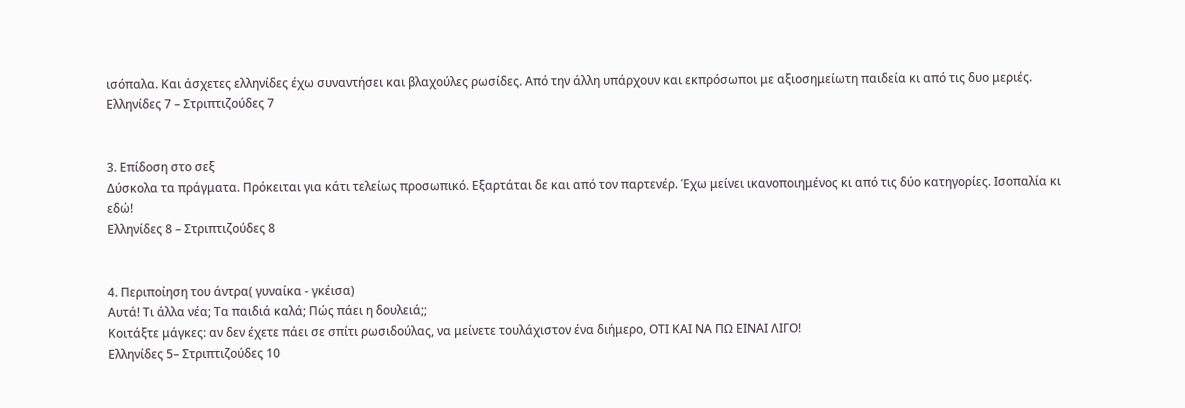ισόπαλα. Και άσχετες ελληνίδες έχω συναντήσει και βλαχούλες ρωσίδες. Από την άλλη υπάρχουν και εκπρόσωποι με αξιοσημείωτη παιδεία κι από τις δυο μεριές.
Ελληνίδες 7 – Στριπτιζούδες 7


3. Επίδοση στο σεξ
Δύσκολα τα πράγματα. Πρόκειται για κάτι τελείως προσωπικό. Εξαρτάται δε και από τον παρτενέρ. Έχω μείνει ικανοποιημένος κι από τις δύο κατηγορίες. Ισοπαλία κι εδώ!
Ελληνίδες 8 – Στριπτιζούδες 8


4. Περιποίηση του άντρα( γυναίκα - γκέισα)
Αυτά! Τι άλλα νέα; Τα παιδιά καλά; Πώς πάει η δουλειά;;
Κοιτάξτε μάγκες: αν δεν έχετε πάει σε σπίτι ρωσιδούλας, να μείνετε τουλάχιστον ένα διήμερο, ΟΤΙ ΚΑΙ ΝΑ ΠΩ ΕΙΝΑΙ ΛΙΓΟ!
Ελληνίδες 5– Στριπτιζούδες 10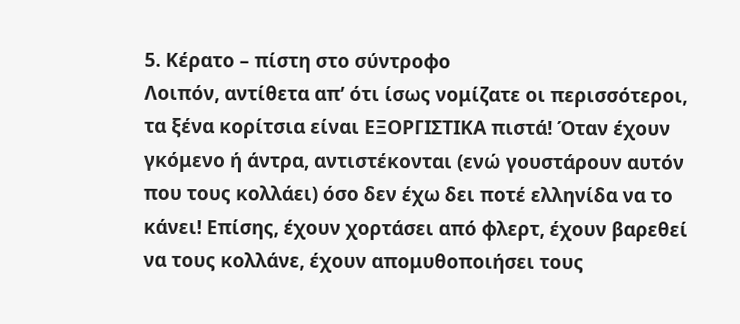5. Κέρατο – πίστη στο σύντροφο
Λοιπόν, αντίθετα απ’ ότι ίσως νομίζατε οι περισσότεροι, τα ξένα κορίτσια είναι ΕΞΟΡΓΙΣΤΙΚΑ πιστά! Όταν έχουν γκόμενο ή άντρα, αντιστέκονται (ενώ γουστάρουν αυτόν που τους κολλάει) όσο δεν έχω δει ποτέ ελληνίδα να το κάνει! Επίσης, έχουν χορτάσει από φλερτ, έχουν βαρεθεί να τους κολλάνε, έχουν απομυθοποιήσει τους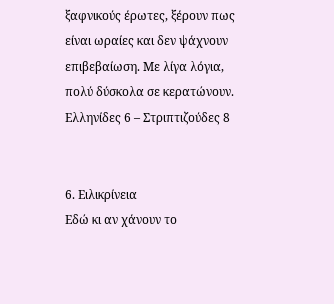ξαφνικούς έρωτες, ξέρουν πως είναι ωραίες και δεν ψάχνουν επιβεβαίωση. Με λίγα λόγια, πολύ δύσκολα σε κερατώνουν.
Ελληνίδες 6 – Στριπτιζούδες 8


6. Ειλικρίνεια
Εδώ κι αν χάνουν το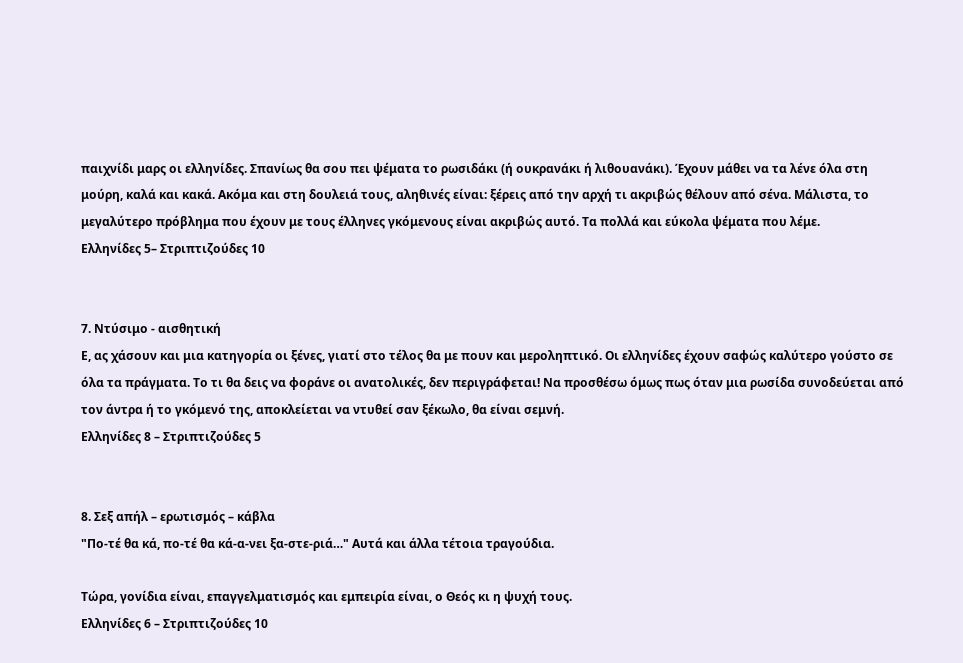παιχνίδι μαρς οι ελληνίδες. Σπανίως θα σου πει ψέματα το ρωσιδάκι (ή ουκρανάκι ή λιθουανάκι). Έχουν μάθει να τα λένε όλα στη μούρη, καλά και κακά. Ακόμα και στη δουλειά τους, αληθινές είναι: ξέρεις από την αρχή τι ακριβώς θέλουν από σένα. Μάλιστα, το μεγαλύτερο πρόβλημα που έχουν με τους έλληνες γκόμενους είναι ακριβώς αυτό. Τα πολλά και εύκολα ψέματα που λέμε.
Ελληνίδες 5– Στριπτιζούδες 10


7. Ντύσιμο - αισθητική
Ε, ας χάσουν και μια κατηγορία οι ξένες, γιατί στο τέλος θα με πουν και μεροληπτικό. Οι ελληνίδες έχουν σαφώς καλύτερο γούστο σε όλα τα πράγματα. Το τι θα δεις να φοράνε οι ανατολικές, δεν περιγράφεται! Να προσθέσω όμως πως όταν μια ρωσίδα συνοδεύεται από τον άντρα ή το γκόμενό της, αποκλείεται να ντυθεί σαν ξέκωλο, θα είναι σεμνή.
Ελληνίδες 8 – Στριπτιζούδες 5


8. Σεξ απήλ – ερωτισμός – κάβλα
"Πο-τέ θα κά, πο-τέ θα κά-α-νει ξα-στε-ριά…" Αυτά και άλλα τέτοια τραγούδια.

Τώρα, γονίδια είναι, επαγγελματισμός και εμπειρία είναι, ο Θεός κι η ψυχή τους.
Ελληνίδες 6 – Στριπτιζούδες 10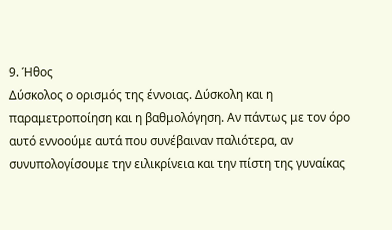9. Ήθος
Δύσκολος ο ορισμός της έννοιας. Δύσκολη και η παραμετροποίηση και η βαθμολόγηση. Αν πάντως με τον όρο αυτό εννοούμε αυτά που συνέβαιναν παλιότερα, αν συνυπολογίσουμε την ειλικρίνεια και την πίστη της γυναίκας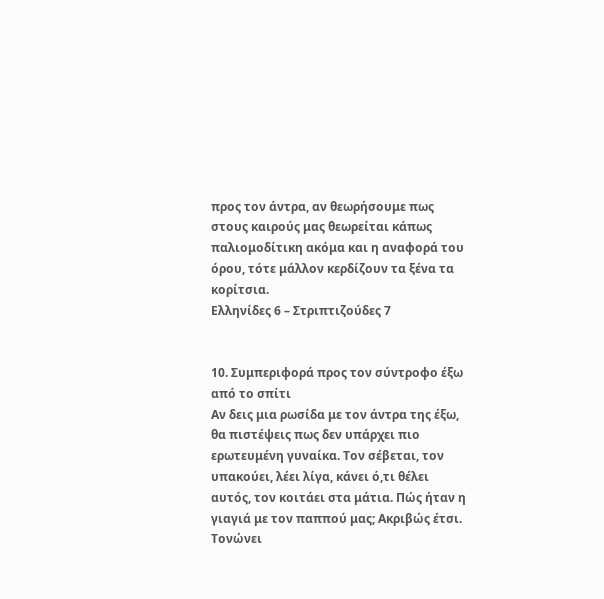προς τον άντρα, αν θεωρήσουμε πως στους καιρούς μας θεωρείται κάπως παλιομοδίτικη ακόμα και η αναφορά του όρου, τότε μάλλον κερδίζουν τα ξένα τα κορίτσια.
Ελληνίδες 6 – Στριπτιζούδες 7


10. Συμπεριφορά προς τον σύντροφο έξω από το σπίτι
Αν δεις μια ρωσίδα με τον άντρα της έξω, θα πιστέψεις πως δεν υπάρχει πιο ερωτευμένη γυναίκα. Τον σέβεται, τον υπακούει, λέει λίγα, κάνει ό,τι θέλει αυτός, τον κοιτάει στα μάτια. Πώς ήταν η γιαγιά με τον παππού μας; Ακριβώς έτσι. Τονώνει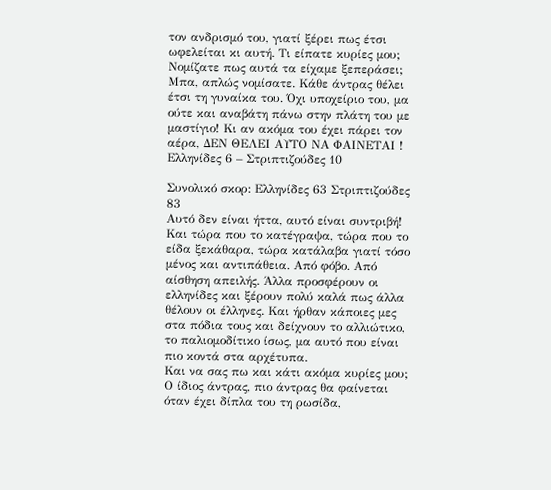τον ανδρισμό του, γιατί ξέρει πως έτσι ωφελείται κι αυτή. Τι είπατε κυρίες μου; Νομίζατε πως αυτά τα είχαμε ξεπεράσει; Μπα, απλώς νομίσατε. Κάθε άντρας θέλει έτσι τη γυναίκα του. Όχι υποχείριο του, μα ούτε και αναβάτη πάνω στην πλάτη του με μαστίγιο! Κι αν ακόμα του έχει πάρει τον αέρα, ΔΕΝ ΘΕΛΕΙ ΑΥΤΟ ΝΑ ΦΑΙΝΕΤΑΙ !
Ελληνίδες 6 – Στριπτιζούδες 10

Συνολικό σκορ: Ελληνίδες 63 Στριπτιζούδες 83
Αυτό δεν είναι ήττα, αυτό είναι συντριβή! Και τώρα που το κατέγραψα, τώρα που το είδα ξεκάθαρα, τώρα κατάλαβα γιατί τόσο μένος και αντιπάθεια. Από φόβο. Από αίσθηση απειλής. Άλλα προσφέρουν οι ελληνίδες και ξέρουν πολύ καλά πως άλλα θέλουν οι έλληνες. Και ήρθαν κάποιες μες στα πόδια τους και δείχνουν το αλλιώτικο, το παλιομοδίτικο ίσως, μα αυτό που είναι πιο κοντά στα αρχέτυπα.
Και να σας πω και κάτι ακόμα κυρίες μου; Ο ίδιος άντρας, πιο άντρας θα φαίνεται όταν έχει δίπλα του τη ρωσίδα,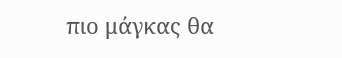πιο μάγκας θα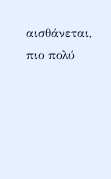αισθάνεται, πιο πολύ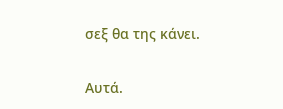σεξ θα της κάνει.


Αυτά.